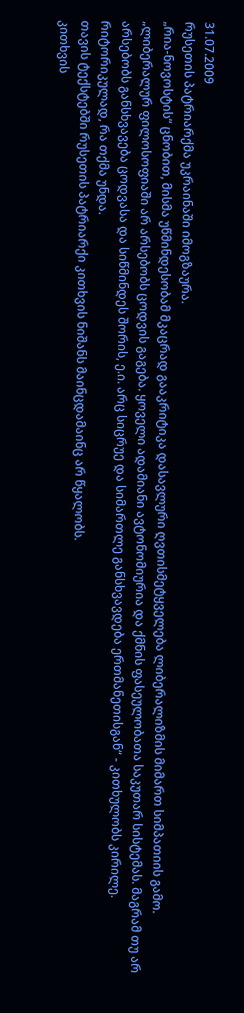31.07.2009
რუსეთის პატრიარქმა უკრაინაში იმოგზაურა.
„რია-ნოვოსტის“ ცნობით, მისმა უწმინდესობამ მკაცრად გააკრიტიკა დასავლური ღვთისმეტყველება ლიბერალიზმის მიმართ სიმპათიის გამო. „ლიბერალურ ფილოსოფიაში არ არსებობს ცოდვის გაგება. ყოველი ადამიანი ავტონომიურია და ქმნის ფასეულობათა საკუთარ სისტემას. მაგრამ თუ არ არსებობს განსხვავება ცოდვასა და სიწმინდეს შორის, ე.ი. არც სიცრუე და სიმართლე განსხვავდება ერთმანეთისგან“ - კითხულობს კირილე. რიტორიკულად, რა თქმა უნდა.
თავის ტექსტებში რუსეთის პატრიარქი კითხვის ნიშანს მაინცდამაინც არ წყალობს.
კითხვის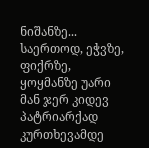ნიშანზე... საერთოდ, ეჭვზე, ფიქრზე, ყოყმანზე უარი მან ჯერ კიდევ პატრიარქად კურთხევამდე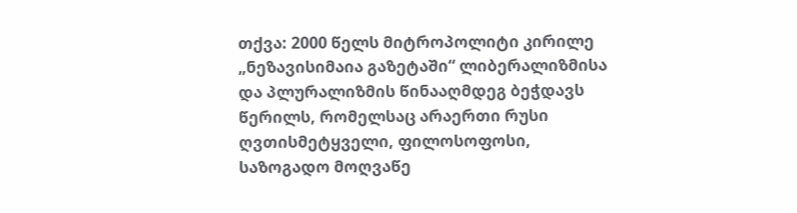თქვა: 2000 წელს მიტროპოლიტი კირილე „ნეზავისიმაია გაზეტაში“ ლიბერალიზმისა და პლურალიზმის წინააღმდეგ ბეჭდავს წერილს, რომელსაც არაერთი რუსი ღვთისმეტყველი, ფილოსოფოსი, საზოგადო მოღვაწე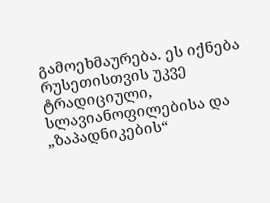გამოეხმაურება. ეს იქნება რუსეთისთვის უკვე ტრადიციული, სლავიანოფილებისა და „ზაპადნიკების“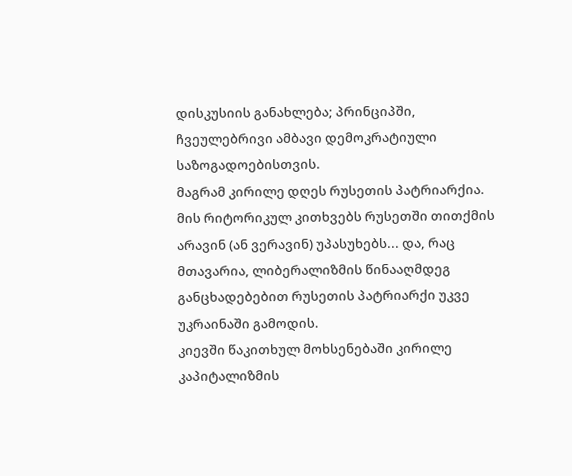დისკუსიის განახლება; პრინციპში, ჩვეულებრივი ამბავი დემოკრატიული საზოგადოებისთვის.
მაგრამ კირილე დღეს რუსეთის პატრიარქია. მის რიტორიკულ კითხვებს რუსეთში თითქმის არავინ (ან ვერავინ) უპასუხებს... და, რაც მთავარია, ლიბერალიზმის წინააღმდეგ განცხადებებით რუსეთის პატრიარქი უკვე უკრაინაში გამოდის.
კიევში წაკითხულ მოხსენებაში კირილე კაპიტალიზმის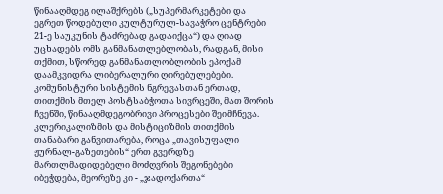წინააღმდეგ ილაშქრებს („სუპერმარკეტები და ეგრეთ წოდებული კულტურულ-სავაჭრო ცენტრები 21-ე საუკუნის ტაძრებად გადაიქცა“) და ღიად უცხადებს ომს განმანათლებლობას, რადგან, მისი თქმით, სწორედ განმანათლობლობის ეპოქამ დაამკვიდრა ლიბერალური ღირებულებები.
კომუნისტური სისტემის ნგრევასთან ერთად, თითქმის მთელ პოსტსაბჭოთა სივრცეში, მათ შორის ჩვენში, წინააღმდეგობრივი პროცესები შეიმჩნევა. კლერიკალიზმის და მისტიციზმის თითქმის თანაბარი განვითარება, როცა „თავისუფალი ჟურნალ-გაზეთების“ ერთ გვერდზე მართლმადიდებელი მოძღვრის შეგონებები იბეჭდება, მეორეზე კი - „ჯადოქართა“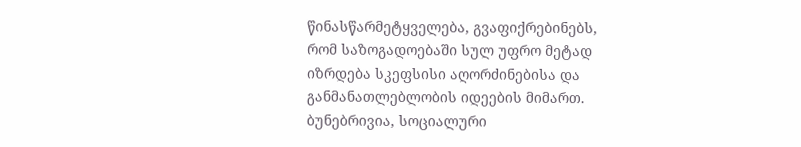წინასწარმეტყველება, გვაფიქრებინებს, რომ საზოგადოებაში სულ უფრო მეტად იზრდება სკეფსისი აღორძინებისა და განმანათლებლობის იდეების მიმართ. ბუნებრივია, სოციალური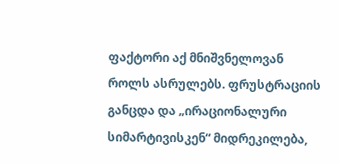ფაქტორი აქ მნიშვნელოვან როლს ასრულებს. ფრუსტრაციის განცდა და „ირაციონალური სიმარტივისკენ“ მიდრეკილება,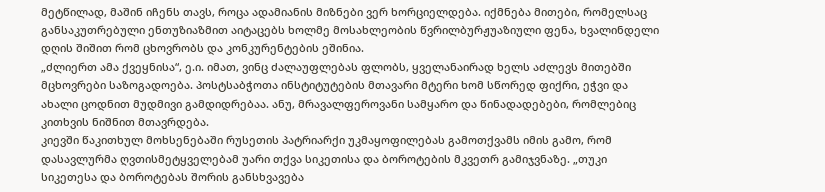მეტწილად, მაშინ იჩენს თავს, როცა ადამიანის მიზნები ვერ ხორციელდება. იქმნება მითები, რომელსაც განსაკუთრებული ენთუზიაზმით აიტაცებს ხოლმე მოსახლეობის წვრილბურჟუაზიული ფენა, ხვალინდელი დღის შიშით რომ ცხოვრობს და კონკურენტების ეშინია.
„ძლიერთ ამა ქვეყნისა“, ე.ი. იმათ, ვინც ძალაუფლებას ფლობს, ყველანაირად ხელს აძლევს მითებში მცხოვრები საზოგადოება. პოსტსაბჭოთა ინსტიტუტების მთავარი მტერი ხომ სწორედ ფიქრი, ეჭვი და ახალი ცოდნით მუდმივი გამდიდრებაა. ანუ, მრავალფეროვანი სამყარო და წინადადებები, რომლებიც კითხვის ნიშნით მთავრდება.
კიევში წაკითხულ მოხსენებაში რუსეთის პატრიარქი უკმაყოფილებას გამოთქვამს იმის გამო, რომ დასავლურმა ღვთისმეტყველებამ უარი თქვა სიკეთისა და ბოროტების მკვეთრ გამიჯვნაზე. „თუკი სიკეთესა და ბოროტებას შორის განსხვავება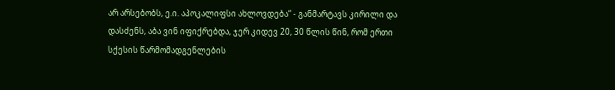არ არსებობს, ე.ი. აპოკალიფსი ახლოვდება“ - განმარტავს კირილი და დასძენს, აბა ვინ იფიქრებდა, ჯერ კიდევ 20, 30 წლის წინ, რომ ერთი სქესის წარმომადგენლების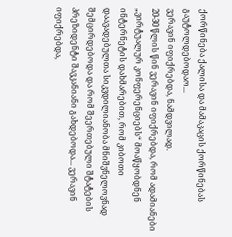ქორწინება ქალისა და მამაკაცის ქორწინებას გაუტოლდებოდაო...
ვერავინ იფიქრებდა, ნამდვილად.
20-30 წლის წინ ვერავინ იფიქრებდა, რომ ადამიანები „ვირტუალურ კონფერენციებს“ მოაწყობდნენ ინტერნეტის დახმარებით, რომ კიბოთი დაავადებულთა სიკვდილიანობა მნიშვნელოვნად შემცირდებოდა და რომ შეერთებული შტატების პრეზიდენტი შავკანიანი გახდებოდა... ვერავინ იფიქრებდა,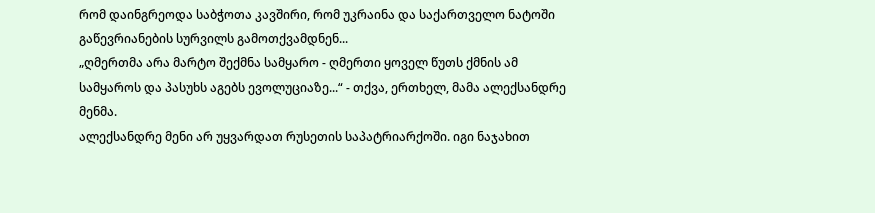რომ დაინგრეოდა საბჭოთა კავშირი, რომ უკრაინა და საქართველო ნატოში გაწევრიანების სურვილს გამოთქვამდნენ...
„ღმერთმა არა მარტო შექმნა სამყარო - ღმერთი ყოველ წუთს ქმნის ამ სამყაროს და პასუხს აგებს ევოლუციაზე...“ - თქვა, ერთხელ, მამა ალექსანდრე მენმა.
ალექსანდრე მენი არ უყვარდათ რუსეთის საპატრიარქოში. იგი ნაჯახით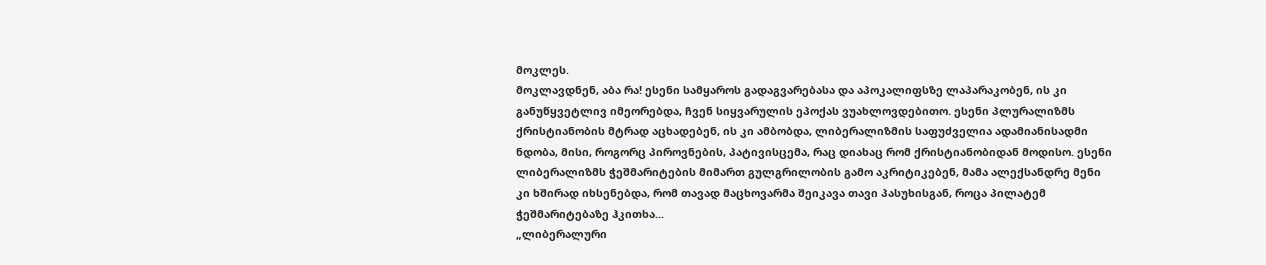მოკლეს.
მოკლავდნენ, აბა რა! ესენი სამყაროს გადაგვარებასა და აპოკალიფსზე ლაპარაკობენ, ის კი განუწყვეტლივ იმეორებდა, ჩვენ სიყვარულის ეპოქას ვუახლოვდებითო. ესენი პლურალიზმს ქრისტიანობის მტრად აცხადებენ, ის კი ამბობდა, ლიბერალიზმის საფუძველია ადამიანისადმი ნდობა, მისი, როგორც პიროვნების, პატივისცემა, რაც დიახაც რომ ქრისტიანობიდან მოდისო. ესენი ლიბერალიზმს ჭეშმარიტების მიმართ გულგრილობის გამო აკრიტიკებენ, მამა ალექსანდრე მენი კი ხშირად იხსენებდა, რომ თავად მაცხოვარმა შეიკავა თავი პასუხისგან, როცა პილატემ ჭეშმარიტებაზე ჰკითხა...
„ლიბერალური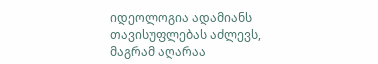იდეოლოგია ადამიანს თავისუფლებას აძლევს, მაგრამ აღარაა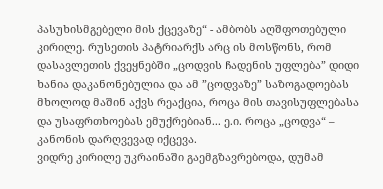პასუხისმგებელი მის ქცევაზე“ - ამბობს აღშფოთებული კირილე. რუსეთის პატრიარქს არც ის მოსწონს, რომ დასავლეთის ქვეყნებში „ცოდვის ჩადენის უფლება” დიდი ხანია დაკანონებულია და ამ ”ცოდვაზე” საზოგადოებას მხოლოდ მაშინ აქვს რეაქცია, როცა მის თავისუფლებასა და უსაფრთხოებას ემუქრებიან... ე.ი. როცა „ცოდვა“ – კანონის დარღვევად იქცევა.
ვიდრე კირილე უკრაინაში გაემგზავრებოდა, დუმამ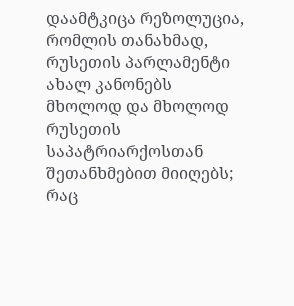დაამტკიცა რეზოლუცია, რომლის თანახმად, რუსეთის პარლამენტი ახალ კანონებს მხოლოდ და მხოლოდ რუსეთის საპატრიარქოსთან შეთანხმებით მიიღებს; რაც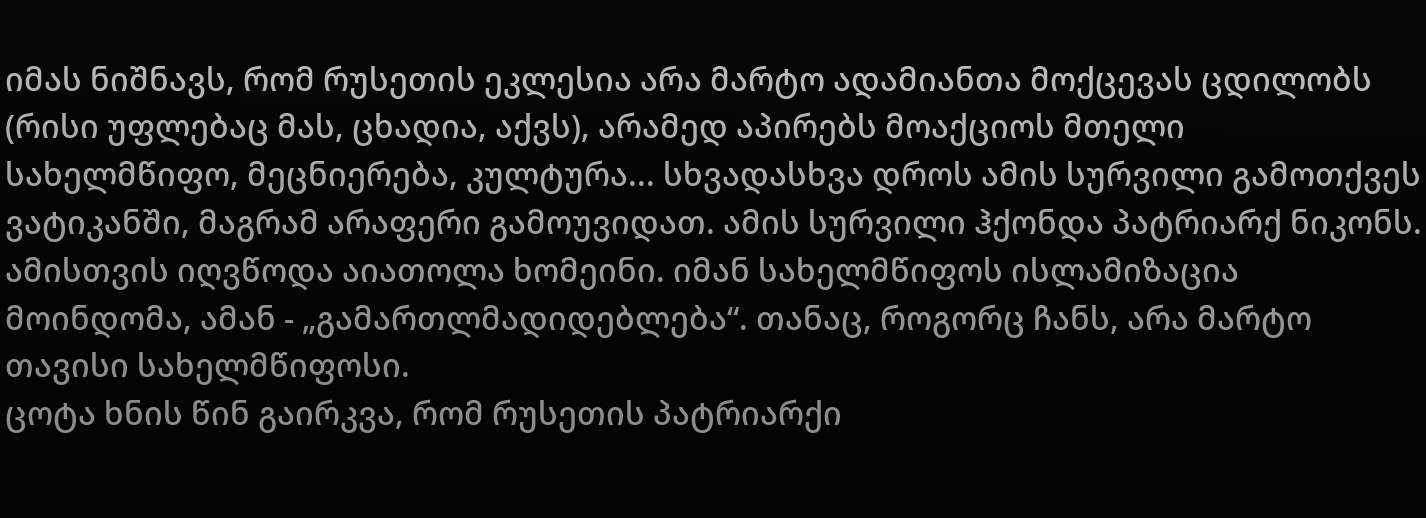იმას ნიშნავს, რომ რუსეთის ეკლესია არა მარტო ადამიანთა მოქცევას ცდილობს (რისი უფლებაც მას, ცხადია, აქვს), არამედ აპირებს მოაქციოს მთელი სახელმწიფო, მეცნიერება, კულტურა... სხვადასხვა დროს ამის სურვილი გამოთქვეს ვატიკანში, მაგრამ არაფერი გამოუვიდათ. ამის სურვილი ჰქონდა პატრიარქ ნიკონს. ამისთვის იღვწოდა აიათოლა ხომეინი. იმან სახელმწიფოს ისლამიზაცია მოინდომა, ამან - „გამართლმადიდებლება“. თანაც, როგორც ჩანს, არა მარტო თავისი სახელმწიფოსი.
ცოტა ხნის წინ გაირკვა, რომ რუსეთის პატრიარქი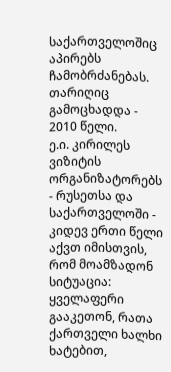საქართველოშიც აპირებს ჩამობრძანებას. თარიღიც გამოცხადდა - 2010 წელი.
ე.ი. კირილეს ვიზიტის ორგანიზატორებს - რუსეთსა და საქართველოში - კიდევ ერთი წელი აქვთ იმისთვის, რომ მოამზადონ სიტუაცია: ყველაფერი გააკეთონ, რათა ქართველი ხალხი ხატებით,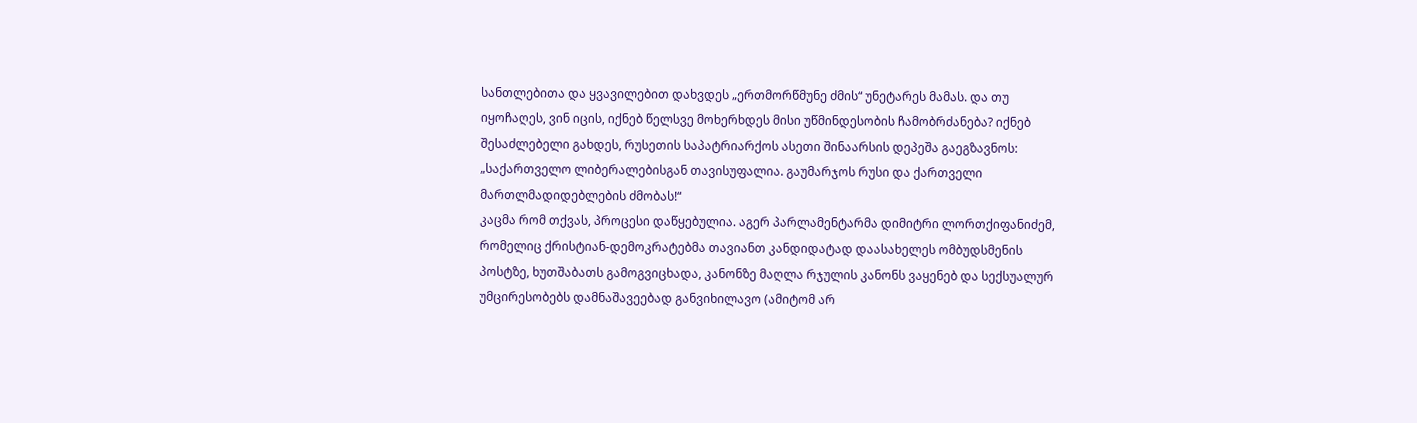სანთლებითა და ყვავილებით დახვდეს „ერთმორწმუნე ძმის“ უნეტარეს მამას. და თუ იყოჩაღეს, ვინ იცის, იქნებ წელსვე მოხერხდეს მისი უწმინდესობის ჩამობრძანება? იქნებ შესაძლებელი გახდეს, რუსეთის საპატრიარქოს ასეთი შინაარსის დეპეშა გაეგზავნოს: „საქართველო ლიბერალებისგან თავისუფალია. გაუმარჯოს რუსი და ქართველი მართლმადიდებლების ძმობას!“
კაცმა რომ თქვას, პროცესი დაწყებულია. აგერ პარლამენტარმა დიმიტრი ლორთქიფანიძემ, რომელიც ქრისტიან-დემოკრატებმა თავიანთ კანდიდატად დაასახელეს ომბუდსმენის პოსტზე, ხუთშაბათს გამოგვიცხადა, კანონზე მაღლა რჯულის კანონს ვაყენებ და სექსუალურ უმცირესობებს დამნაშავეებად განვიხილავო (ამიტომ არ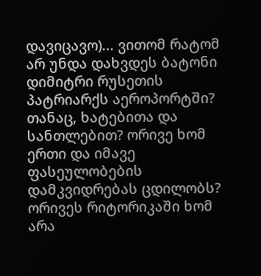დავიცავო)... ვითომ რატომ არ უნდა დახვდეს ბატონი დიმიტრი რუსეთის პატრიარქს აეროპორტში? თანაც, ხატებითა და სანთლებით? ორივე ხომ ერთი და იმავე ფასეულობების დამკვიდრებას ცდილობს? ორივეს რიტორიკაში ხომ არა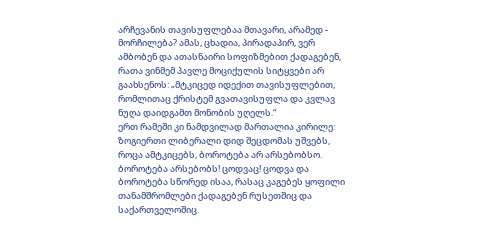არჩევანის თავისუფლებაა მთავარი, არამედ - მორჩილება? ამას, ცხადია, პირადაპირ, ვერ ამბობენ და ათასნაირი სოფიზმებით ქადაგებენ, რათა ვინმემ პავლე მოციქულის სიტყვები არ გაახსენოს: „მტკიცედ იდექით თავისუფლებით, რომლითაც ქრისტემ გვათავისუფლა და კვლავ ნუღა დაიდგამთ მონობის უღელს.“
ერთ რამეში კი ნამდვილად მართალია კირილე: ზოგიერთი ლიბერალი დიდ შეცდომას უშვებს, როცა ამტკიცებს, ბოროტება არ არსებობსო.
ბოროტება არსებობს! ცოდვაც! ცოდვა და ბოროტება სწორედ ისაა, რასაც კაგებეს ყოფილი თანამშრომლები ქადაგებენ რუსეთშიც და საქართველოშიც.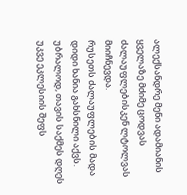ალექსანდრე მენი ადამიანის ყველაზე მძიმე ცოდვას ძალაუფლებისკენ ლტოლვას მიიჩნევდა.
რუსეთს ძალაუფლების მადა დიდი ხანია გახსნილი აქვს. უბრალოდ, თავის საქმეს დღეს უკვე ეკლესიის შეფს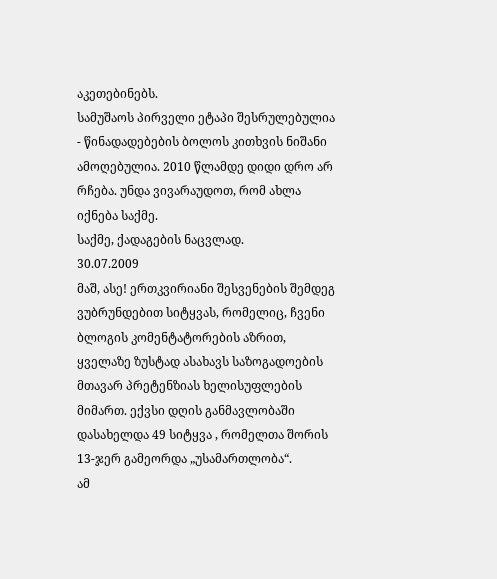აკეთებინებს.
სამუშაოს პირველი ეტაპი შესრულებულია - წინადადებების ბოლოს კითხვის ნიშანი ამოღებულია. 2010 წლამდე დიდი დრო არ რჩება. უნდა ვივარაუდოთ, რომ ახლა იქნება საქმე.
საქმე, ქადაგების ნაცვლად.
30.07.2009
მაშ, ასე! ერთკვირიანი შესვენების შემდეგ ვუბრუნდებით სიტყვას, რომელიც, ჩვენი ბლოგის კომენტატორების აზრით, ყველაზე ზუსტად ასახავს საზოგადოების მთავარ პრეტენზიას ხელისუფლების მიმართ. ექვსი დღის განმავლობაში დასახელდა 49 სიტყვა , რომელთა შორის 13-ჯერ გამეორდა „უსამართლობა“.
ამ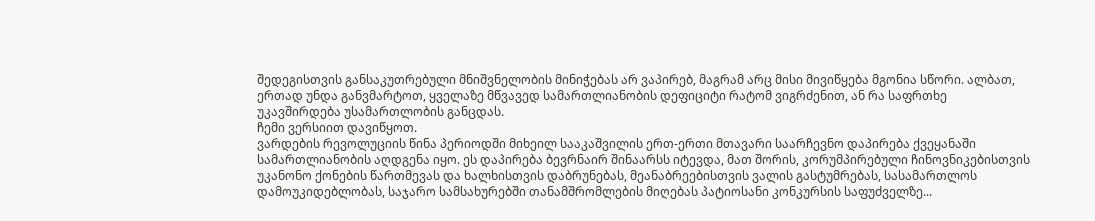შედეგისთვის განსაკუთრებული მნიშვნელობის მინიჭებას არ ვაპირებ, მაგრამ არც მისი მივიწყება მგონია სწორი. ალბათ, ერთად უნდა განვმარტოთ, ყველაზე მწვავედ სამართლიანობის დეფიციტი რატომ ვიგრძენით, ან რა საფრთხე უკავშირდება უსამართლობის განცდას.
ჩემი ვერსიით დავიწყოთ.
ვარდების რევოლუციის წინა პერიოდში მიხეილ სააკაშვილის ერთ-ერთი მთავარი საარჩევნო დაპირება ქვეყანაში სამართლიანობის აღდგენა იყო. ეს დაპირება ბევრნაირ შინაარსს იტევდა, მათ შორის, კორუმპირებული ჩინოვნიკებისთვის უკანონო ქონების წართმევას და ხალხისთვის დაბრუნებას, მეანაბრეებისთვის ვალის გასტუმრებას, სასამართლოს დამოუკიდებლობას, საჯარო სამსახურებში თანამშრომლების მიღებას პატიოსანი კონკურსის საფუძველზე...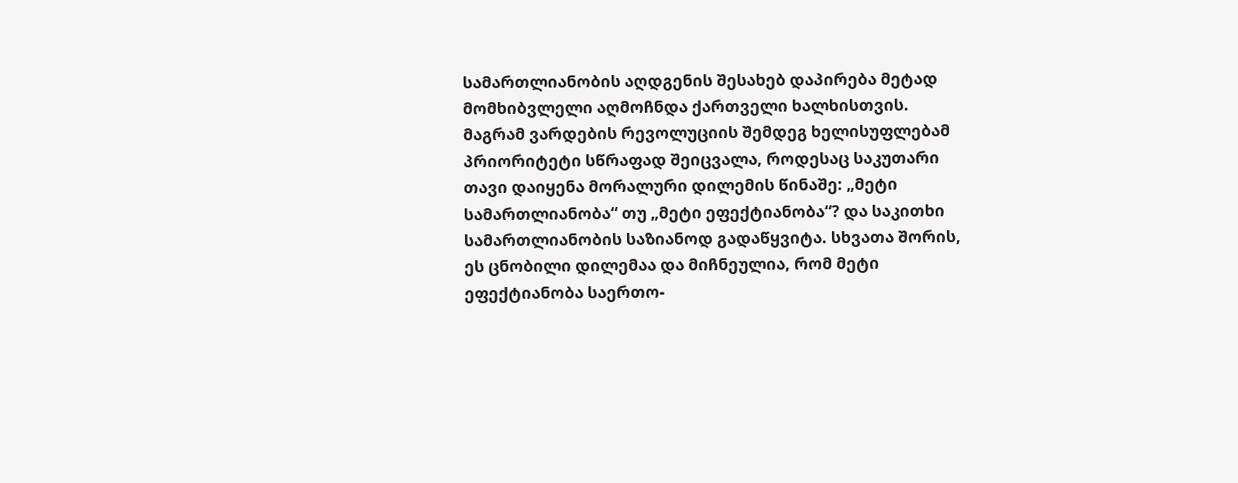სამართლიანობის აღდგენის შესახებ დაპირება მეტად მომხიბვლელი აღმოჩნდა ქართველი ხალხისთვის. მაგრამ ვარდების რევოლუციის შემდეგ ხელისუფლებამ პრიორიტეტი სწრაფად შეიცვალა, როდესაც საკუთარი თავი დაიყენა მორალური დილემის წინაშე: „მეტი სამართლიანობა“ თუ „მეტი ეფექტიანობა“? და საკითხი სამართლიანობის საზიანოდ გადაწყვიტა. სხვათა შორის, ეს ცნობილი დილემაა და მიჩნეულია, რომ მეტი ეფექტიანობა საერთო-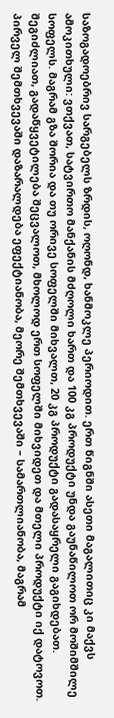საზოგადოებრივ სარგებელს ზრდის, ოღონდ, ხანმოკლე პერიოდით. ერთ წიგნში ასეთი მაგალითიც კი მაქვს ამოკითხული: ვთქვათ, სატვირთო მანქანის მძღოლი ხართ და 100 კგ პროდუქტი უნდა გაუნაწილოთ ორ მოშიმშილე სოფელს. მაგრამ გზა შორია და თუ ორივე სოფელში მიხვალთ, 20 კგ პროდუქტი გადასაყრელი გაგიხდებათ. შეგიძლიათ, გადაწყვეტილება შეცვალოთ, მხოლოდ ერთ სოფელში მიხვიდეთ და მთელი პროდუქტი იქ დატოვოთ. პირველ შემთხვევაში დაზარალდება ეფექტიანობა, მეორე შემთხვევაში – სამართლიანობა, მაგრამ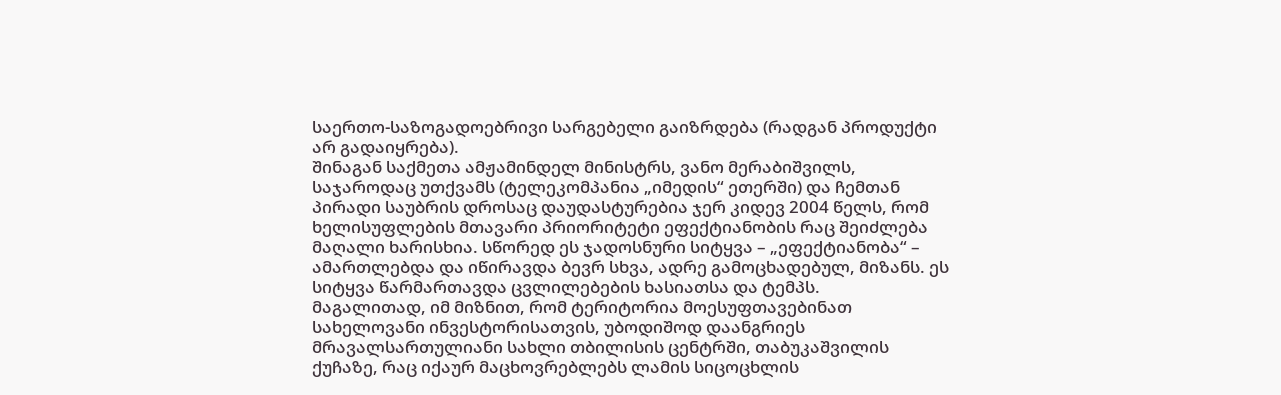საერთო-საზოგადოებრივი სარგებელი გაიზრდება (რადგან პროდუქტი არ გადაიყრება).
შინაგან საქმეთა ამჟამინდელ მინისტრს, ვანო მერაბიშვილს, საჯაროდაც უთქვამს (ტელეკომპანია „იმედის“ ეთერში) და ჩემთან პირადი საუბრის დროსაც დაუდასტურებია ჯერ კიდევ 2004 წელს, რომ ხელისუფლების მთავარი პრიორიტეტი ეფექტიანობის რაც შეიძლება მაღალი ხარისხია. სწორედ ეს ჯადოსნური სიტყვა – „ეფექტიანობა“ – ამართლებდა და იწირავდა ბევრ სხვა, ადრე გამოცხადებულ, მიზანს. ეს სიტყვა წარმართავდა ცვლილებების ხასიათსა და ტემპს.
მაგალითად, იმ მიზნით, რომ ტერიტორია მოესუფთავებინათ სახელოვანი ინვესტორისათვის, უბოდიშოდ დაანგრიეს მრავალსართულიანი სახლი თბილისის ცენტრში, თაბუკაშვილის ქუჩაზე, რაც იქაურ მაცხოვრებლებს ლამის სიცოცხლის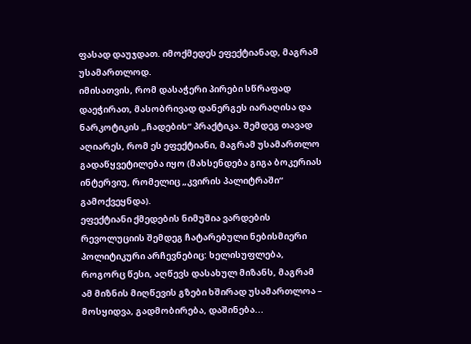ფასად დაუჯდათ. იმოქმედეს ეფექტიანად, მაგრამ უსამართლოდ.
იმისათვის, რომ დასაჭერი პირები სწრაფად დაეჭირათ, მასობრივად დანერგეს იარაღისა და ნარკოტიკის „ჩადების“ პრაქტიკა. შემდეგ თავად აღიარეს, რომ ეს ეფექტიანი, მაგრამ უსამართლო გადაწყვეტილება იყო (მახსენდება გიგა ბოკერიას ინტერვიუ, რომელიც „კვირის პალიტრაში“ გამოქვეყნდა).
ეფექტიანი ქმედების ნიმუშია ვარდების რევოლუციის შემდეგ ჩატარებული ნებისმიერი პოლიტიკური არჩევნებიც: ხელისუფლება, როგორც წესი, აღწევს დასახულ მიზანს, მაგრამ ამ მიზნის მიღწევის გზები ხშირად უსამართლოა – მოსყიდვა, გადმობირება, დაშინება...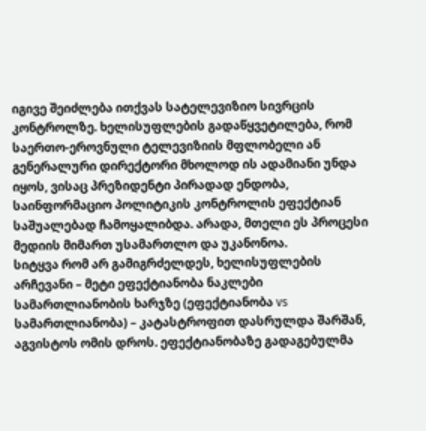იგივე შეიძლება ითქვას სატელევიზიო სივრცის კონტროლზე. ხელისუფლების გადაწყვეტილება, რომ საერთო-ეროვნული ტელევიზიის მფლობელი ან გენერალური დირექტორი მხოლოდ ის ადამიანი უნდა იყოს, ვისაც პრეზიდენტი პირადად ენდობა, საინფორმაციო პოლიტიკის კონტროლის ეფექტიან საშუალებად ჩამოყალიბდა. არადა, მთელი ეს პროცესი მედიის მიმართ უსამართლო და უკანონოა.
სიტყვა რომ არ გამიგრძელდეს, ხელისუფლების არჩევანი – მეტი ეფექტიანობა ნაკლები სამართლიანობის ხარჯზე (ეფექტიანობა vs სამართლიანობა) – კატასტროფით დასრულდა შარშან, აგვისტოს ომის დროს. ეფექტიანობაზე გადაგებულმა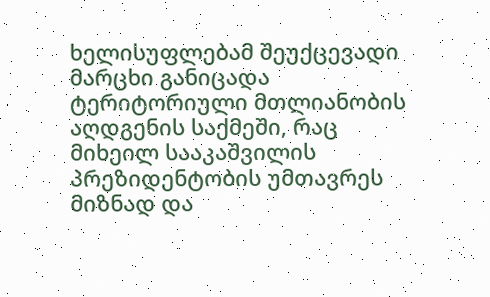ხელისუფლებამ შეუქცევადი მარცხი განიცადა ტერიტორიული მთლიანობის აღდგენის საქმეში, რაც მიხეილ სააკაშვილის პრეზიდენტობის უმთავრეს მიზნად და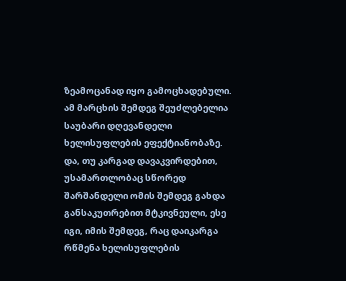ზეამოცანად იყო გამოცხადებული. ამ მარცხის შემდეგ შეუძლებელია საუბარი დღევანდელი ხელისუფლების ეფექტიანობაზე. და, თუ კარგად დავაკვირდებით, უსამართლობაც სწორედ შარშანდელი ომის შემდეგ გახდა განსაკუთრებით მტკივნეული, ესე იგი, იმის შემდეგ, რაც დაიკარგა რწმენა ხელისუფლების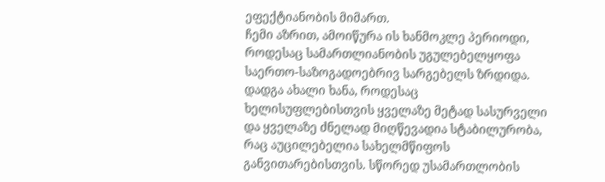ეფექტიანობის მიმართ.
ჩემი აზრით, ამოიწურა ის ხანმოკლე პერიოდი, როდესაც სამართლიანობის უგულებელყოფა საერთო-საზოგადოებრივ სარგებელს ზრდიდა. დადგა ახალი ხანა, როდესაც ხელისუფლებისთვის ყველაზე მეტად სასურველი და ყველაზე ძნელად მიღწევადია სტაბილურობა, რაც აუცილებელია სახელმწიფოს განვითარებისთვის. სწორედ უსამართლობის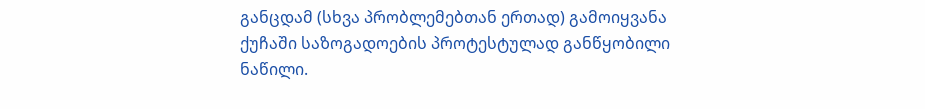განცდამ (სხვა პრობლემებთან ერთად) გამოიყვანა ქუჩაში საზოგადოების პროტესტულად განწყობილი ნაწილი.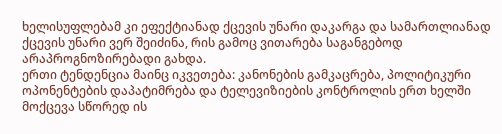ხელისუფლებამ კი ეფექტიანად ქცევის უნარი დაკარგა და სამართლიანად ქცევის უნარი ვერ შეიძინა, რის გამოც ვითარება საგანგებოდ არაპროგნოზირებადი გახდა.
ერთი ტენდენცია მაინც იკვეთება: კანონების გამკაცრება, პოლიტიკური ოპონენტების დაპატიმრება და ტელევიზიების კონტროლის ერთ ხელში მოქცევა სწორედ ის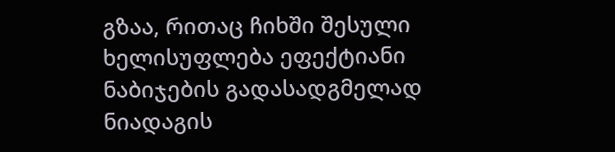გზაა, რითაც ჩიხში შესული ხელისუფლება ეფექტიანი ნაბიჯების გადასადგმელად ნიადაგის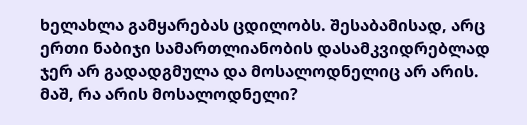ხელახლა გამყარებას ცდილობს. შესაბამისად, არც ერთი ნაბიჯი სამართლიანობის დასამკვიდრებლად ჯერ არ გადადგმულა და მოსალოდნელიც არ არის.
მაშ, რა არის მოსალოდნელი?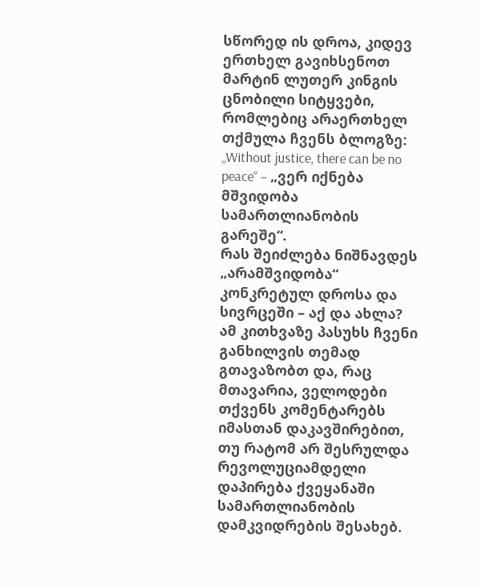სწორედ ის დროა, კიდევ ერთხელ გავიხსენოთ მარტინ ლუთერ კინგის ცნობილი სიტყვები, რომლებიც არაერთხელ თქმულა ჩვენს ბლოგზე: „Without justice, there can be no peace“ – „ვერ იქნება მშვიდობა სამართლიანობის გარეშე“.
რას შეიძლება ნიშნავდეს „არამშვიდობა“ კონკრეტულ დროსა და სივრცეში – აქ და ახლა? ამ კითხვაზე პასუხს ჩვენი განხილვის თემად გთავაზობთ და, რაც მთავარია, ველოდები თქვენს კომენტარებს იმასთან დაკავშირებით, თუ რატომ არ შესრულდა რევოლუციამდელი დაპირება ქვეყანაში სამართლიანობის დამკვიდრების შესახებ.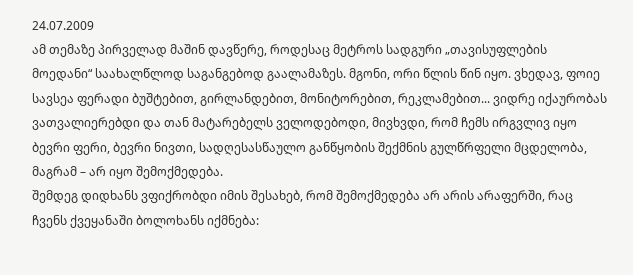24.07.2009
ამ თემაზე პირველად მაშინ დავწერე, როდესაც მეტროს სადგური „თავისუფლების მოედანი“ საახალწლოდ საგანგებოდ გაალამაზეს. მგონი, ორი წლის წინ იყო. ვხედავ, ფოიე სავსეა ფერადი ბუშტებით, გირლანდებით, მონიტორებით, რეკლამებით... ვიდრე იქაურობას ვათვალიერებდი და თან მატარებელს ველოდებოდი, მივხვდი, რომ ჩემს ირგვლივ იყო ბევრი ფერი, ბევრი ნივთი, სადღესასწაულო განწყობის შექმნის გულწრფელი მცდელობა, მაგრამ – არ იყო შემოქმედება.
შემდეგ დიდხანს ვფიქრობდი იმის შესახებ, რომ შემოქმედება არ არის არაფერში, რაც ჩვენს ქვეყანაში ბოლოხანს იქმნება: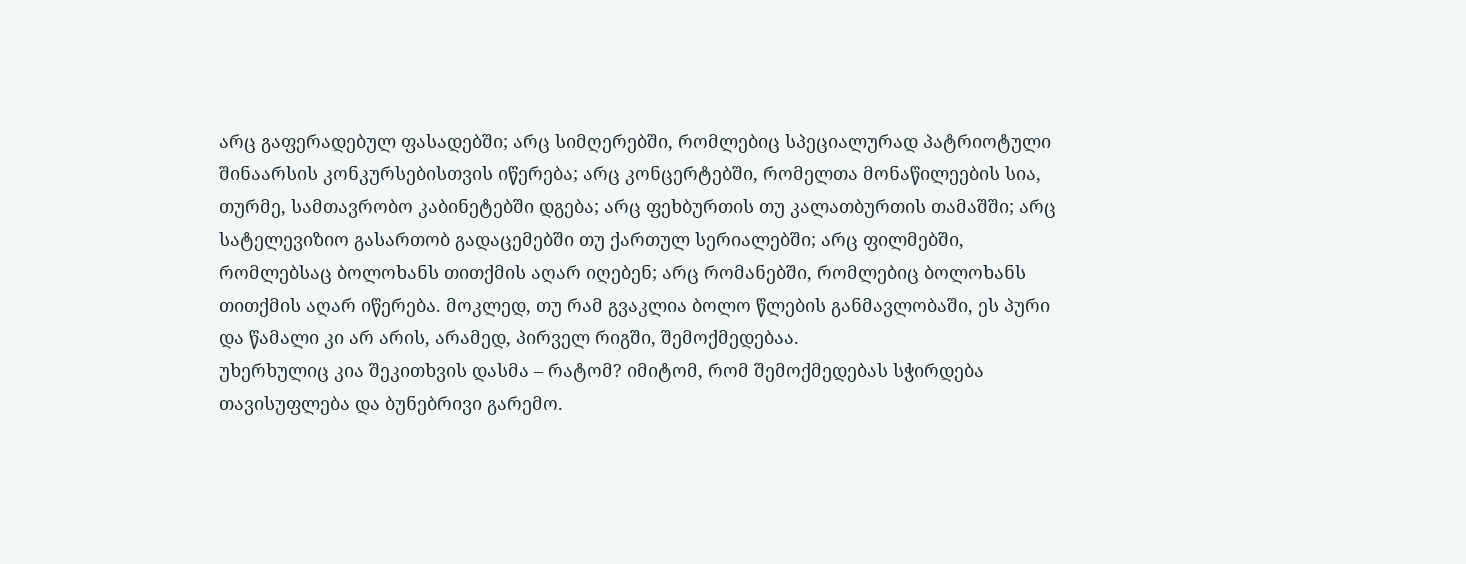არც გაფერადებულ ფასადებში; არც სიმღერებში, რომლებიც სპეციალურად პატრიოტული შინაარსის კონკურსებისთვის იწერება; არც კონცერტებში, რომელთა მონაწილეების სია, თურმე, სამთავრობო კაბინეტებში დგება; არც ფეხბურთის თუ კალათბურთის თამაშში; არც სატელევიზიო გასართობ გადაცემებში თუ ქართულ სერიალებში; არც ფილმებში, რომლებსაც ბოლოხანს თითქმის აღარ იღებენ; არც რომანებში, რომლებიც ბოლოხანს თითქმის აღარ იწერება. მოკლედ, თუ რამ გვაკლია ბოლო წლების განმავლობაში, ეს პური და წამალი კი არ არის, არამედ, პირველ რიგში, შემოქმედებაა.
უხერხულიც კია შეკითხვის დასმა – რატომ? იმიტომ, რომ შემოქმედებას სჭირდება თავისუფლება და ბუნებრივი გარემო.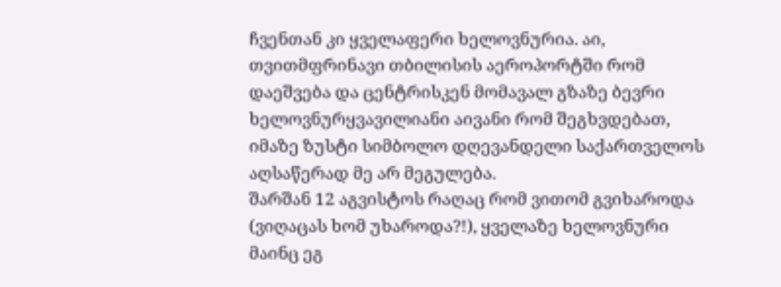ჩვენთან კი ყველაფერი ხელოვნურია. აი, თვითმფრინავი თბილისის აეროპორტში რომ დაეშვება და ცენტრისკენ მომავალ გზაზე ბევრი ხელოვნურყვავილიანი აივანი რომ შეგხვდებათ, იმაზე ზუსტი სიმბოლო დღევანდელი საქართველოს აღსაწერად მე არ მეგულება.
შარშან 12 აგვისტოს რაღაც რომ ვითომ გვიხაროდა (ვიღაცას ხომ უხაროდა?!), ყველაზე ხელოვნური მაინც ეგ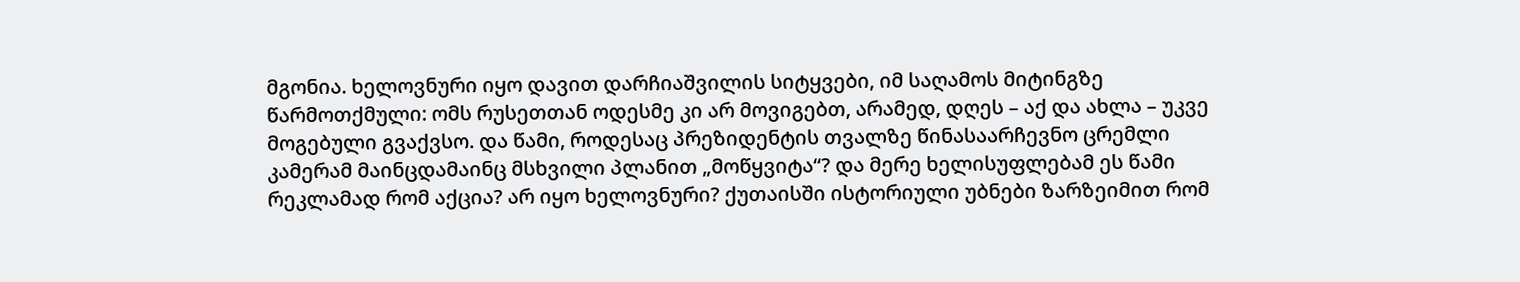მგონია. ხელოვნური იყო დავით დარჩიაშვილის სიტყვები, იმ საღამოს მიტინგზე წარმოთქმული: ომს რუსეთთან ოდესმე კი არ მოვიგებთ, არამედ, დღეს – აქ და ახლა – უკვე მოგებული გვაქვსო. და წამი, როდესაც პრეზიდენტის თვალზე წინასაარჩევნო ცრემლი კამერამ მაინცდამაინც მსხვილი პლანით „მოწყვიტა“? და მერე ხელისუფლებამ ეს წამი რეკლამად რომ აქცია? არ იყო ხელოვნური? ქუთაისში ისტორიული უბნები ზარზეიმით რომ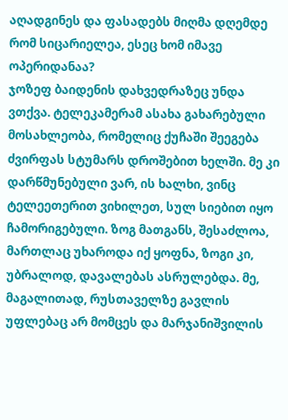აღადგინეს და ფასადებს მიღმა დღემდე რომ სიცარიელეა, ესეც ხომ იმავე ოპერიდანაა?
ჯოზეფ ბაიდენის დახვედრაზეც უნდა ვთქვა. ტელეკამერამ ასახა გახარებული მოსახლეობა, რომელიც ქუჩაში შეეგება ძვირფას სტუმარს დროშებით ხელში. მე კი დარწმუნებული ვარ, ის ხალხი, ვინც ტელეეთერით ვიხილეთ, სულ სიებით იყო ჩამორიგებული. ზოგ მათგანს, შესაძლოა, მართლაც უხაროდა იქ ყოფნა, ზოგი კი, უბრალოდ, დავალებას ასრულებდა. მე, მაგალითად, რუსთაველზე გავლის უფლებაც არ მომცეს და მარჯანიშვილის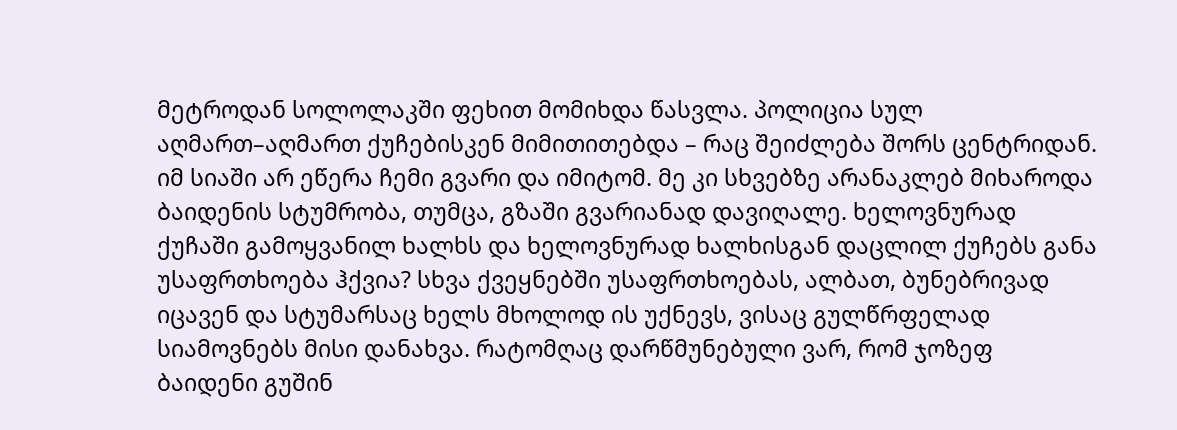მეტროდან სოლოლაკში ფეხით მომიხდა წასვლა. პოლიცია სულ აღმართ–აღმართ ქუჩებისკენ მიმითითებდა – რაც შეიძლება შორს ცენტრიდან. იმ სიაში არ ეწერა ჩემი გვარი და იმიტომ. მე კი სხვებზე არანაკლებ მიხაროდა ბაიდენის სტუმრობა, თუმცა, გზაში გვარიანად დავიღალე. ხელოვნურად ქუჩაში გამოყვანილ ხალხს და ხელოვნურად ხალხისგან დაცლილ ქუჩებს განა უსაფრთხოება ჰქვია? სხვა ქვეყნებში უსაფრთხოებას, ალბათ, ბუნებრივად იცავენ და სტუმარსაც ხელს მხოლოდ ის უქნევს, ვისაც გულწრფელად სიამოვნებს მისი დანახვა. რატომღაც დარწმუნებული ვარ, რომ ჯოზეფ ბაიდენი გუშინ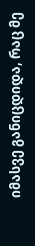იმასვე განიცდიდა, რაც მე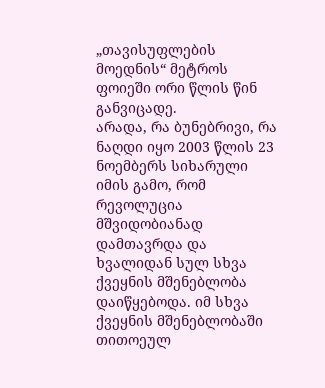„თავისუფლების მოედნის“ მეტროს ფოიეში ორი წლის წინ განვიცადე.
არადა, რა ბუნებრივი, რა ნაღდი იყო 2003 წლის 23 ნოემბერს სიხარული იმის გამო, რომ რევოლუცია მშვიდობიანად დამთავრდა და ხვალიდან სულ სხვა ქვეყნის მშენებლობა დაიწყებოდა. იმ სხვა ქვეყნის მშენებლობაში თითოეულ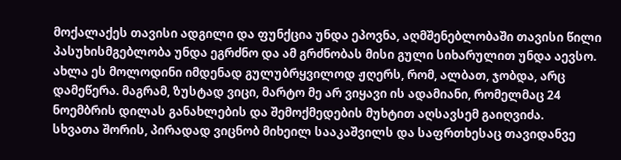მოქალაქეს თავისი ადგილი და ფუნქცია უნდა ეპოვნა, აღმშენებლობაში თავისი წილი პასუხისმგებლობა უნდა ეგრძნო და ამ გრძნობას მისი გული სიხარულით უნდა აევსო. ახლა ეს მოლოდინი იმდენად გულუბრყვილოდ ჟღერს, რომ, ალბათ, ჯობდა, არც დამეწერა. მაგრამ, ზუსტად ვიცი, მარტო მე არ ვიყავი ის ადამიანი, რომელმაც 24 ნოემბრის დილას განახლების და შემოქმედების მუხტით აღსავსემ გაიღვიძა.
სხვათა შორის, პირადად ვიცნობ მიხეილ სააკაშვილს და საფრთხესაც თავიდანვე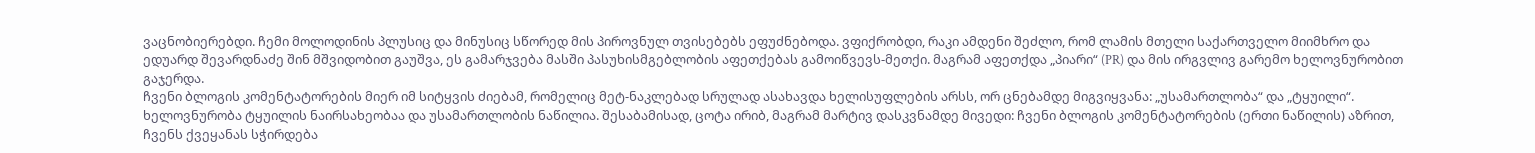ვაცნობიერებდი. ჩემი მოლოდინის პლუსიც და მინუსიც სწორედ მის პიროვნულ თვისებებს ეფუძნებოდა. ვფიქრობდი, რაკი ამდენი შეძლო, რომ ლამის მთელი საქართველო მიიმხრო და ედუარდ შევარდნაძე შინ მშვიდობით გაუშვა, ეს გამარჯვება მასში პასუხისმგებლობის აფეთქებას გამოიწვევს-მეთქი. მაგრამ აფეთქდა „პიარი“ (PR) და მის ირგვლივ გარემო ხელოვნურობით გაჯერდა.
ჩვენი ბლოგის კომენტატორების მიერ იმ სიტყვის ძიებამ, რომელიც მეტ-ნაკლებად სრულად ასახავდა ხელისუფლების არსს, ორ ცნებამდე მიგვიყვანა: „უსამართლობა“ და „ტყუილი“. ხელოვნურობა ტყუილის ნაირსახეობაა და უსამართლობის ნაწილია. შესაბამისად, ცოტა ირიბ, მაგრამ მარტივ დასკვნამდე მივედი: ჩვენი ბლოგის კომენტატორების (ერთი ნაწილის) აზრით, ჩვენს ქვეყანას სჭირდება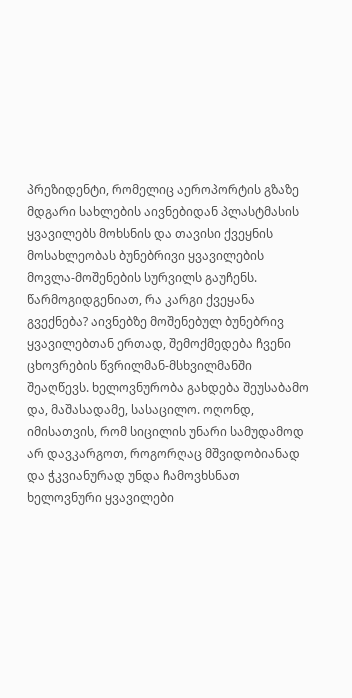პრეზიდენტი, რომელიც აეროპორტის გზაზე მდგარი სახლების აივნებიდან პლასტმასის ყვავილებს მოხსნის და თავისი ქვეყნის მოსახლეობას ბუნებრივი ყვავილების მოვლა-მოშენების სურვილს გაუჩენს. წარმოგიდგენიათ, რა კარგი ქვეყანა გვექნება? აივნებზე მოშენებულ ბუნებრივ ყვავილებთან ერთად, შემოქმედება ჩვენი ცხოვრების წვრილმან-მსხვილმანში შეაღწევს. ხელოვნურობა გახდება შეუსაბამო და, მაშასადამე, სასაცილო. ოღონდ, იმისათვის, რომ სიცილის უნარი სამუდამოდ არ დავკარგოთ, როგორღაც მშვიდობიანად და ჭკვიანურად უნდა ჩამოვხსნათ ხელოვნური ყვავილები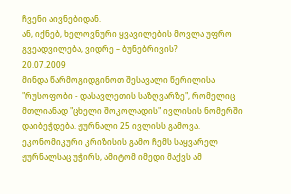ჩვენი აივნებიდან.
ან, იქნებ, ხელოვნური ყვავილების მოვლა უფრო გვეადვილება, ვიდრე – ბუნებრივის?
20.07.2009
მინდა წარმოგიდგინოთ შესავალი წერილისა "რუსოფობი - დასავლეთის საზღვარზე", რომელიც მთლიანად "ცხელი შოკოლადის" ივლისის ნომერში დაიბეჭდება. ჟურნალი 25 ივლისს გამოვა. ეკონომიკური კრიზისის გამო ჩემს საყვარელ ჟურნალსაც უჭირს, ამიტომ იმედი მაქვს ამ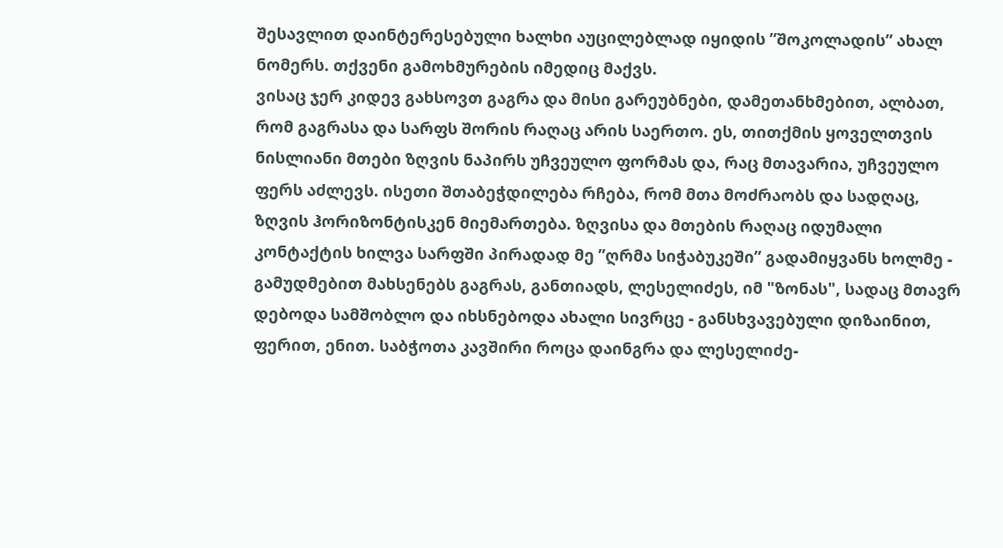შესავლით დაინტერესებული ხალხი აუცილებლად იყიდის ”შოკოლადის” ახალ ნომერს. თქვენი გამოხმურების იმედიც მაქვს.
ვისაც ჯერ კიდევ გახსოვთ გაგრა და მისი გარეუბნები, დამეთანხმებით, ალბათ, რომ გაგრასა და სარფს შორის რაღაც არის საერთო. ეს, თითქმის ყოველთვის ნისლიანი მთები ზღვის ნაპირს უჩვეულო ფორმას და, რაც მთავარია, უჩვეულო ფერს აძლევს. ისეთი შთაბეჭდილება რჩება, რომ მთა მოძრაობს და სადღაც, ზღვის ჰორიზონტისკენ მიემართება. ზღვისა და მთების რაღაც იდუმალი კონტაქტის ხილვა სარფში პირადად მე ”ღრმა სიჭაბუკეში” გადამიყვანს ხოლმე - გამუდმებით მახსენებს გაგრას, განთიადს, ლესელიძეს, იმ "ზონას", სადაც მთავრ დებოდა სამშობლო და იხსნებოდა ახალი სივრცე - განსხვავებული დიზაინით, ფერით, ენით. საბჭოთა კავშირი როცა დაინგრა და ლესელიძე-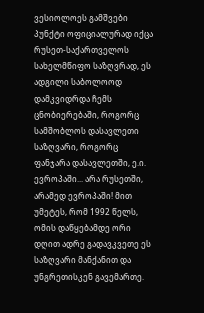ვესიოლოეს გამშვები პუნქტი ოფიციალურად იქცა რუსეთ-საქართველოს სახელმწიფო საზღვრად, ეს ადგილი საბოლოოდ დამკვიდრდა ჩემს ცნობიერებაში, როგორც სამშობლოს დასავლეთი საზღვარი, როგორც ფანჯარა დასავლეთში, ე.ი. ევროპაში... არა რუსეთში, არამედ ევროპაში! მით უმეტეს, რომ 1992 წელს, ომის დაწყებამდე ორი დღით ადრე გადავკვეთე ეს საზღვარი მანქანით და უნგრეთისკენ გავემართე.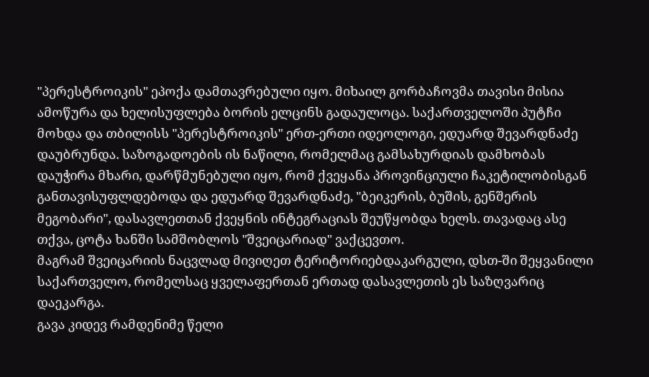"პერესტროიკის" ეპოქა დამთავრებული იყო. მიხაილ გორბაჩოვმა თავისი მისია ამოწურა და ხელისუფლება ბორის ელცინს გადაულოცა. საქართველოში პუტჩი მოხდა და თბილისს "პერესტროიკის" ერთ-ერთი იდეოლოგი, ედუარდ შევარდნაძე დაუბრუნდა. საზოგადოების ის ნაწილი, რომელმაც გამსახურდიას დამხობას დაუჭირა მხარი, დარწმუნებული იყო, რომ ქვეყანა პროვინციული ჩაკეტილობისგან განთავისუფლდებოდა და ედუარდ შევარდნაძე, "ბეიკერის, ბუშის, გენშერის მეგობარი", დასავლეთთან ქვეყნის ინტეგრაციას შეუწყობდა ხელს. თავადაც ასე თქვა, ცოტა ხანში სამშობლოს "შვეიცარიად" ვაქცევთო.
მაგრამ შვეიცარიის ნაცვლად მივიღეთ ტერიტორიებდაკარგული, დსთ-ში შეყვანილი საქართველო, რომელსაც ყველაფერთან ერთად დასავლეთის ეს საზღვარიც დაეკარგა.
გავა კიდევ რამდენიმე წელი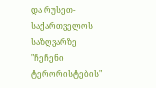და რუსეთ-საქართველოს საზღვარზე "ჩეჩენი ტერორისტების"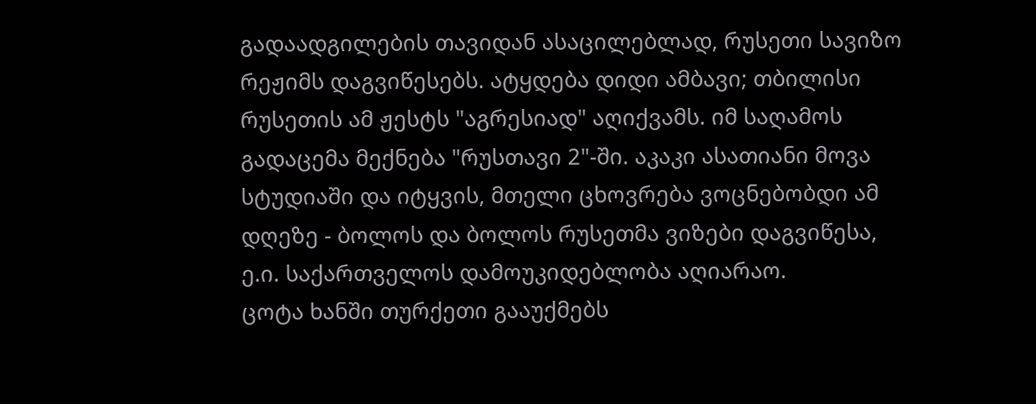გადაადგილების თავიდან ასაცილებლად, რუსეთი სავიზო რეჟიმს დაგვიწესებს. ატყდება დიდი ამბავი; თბილისი რუსეთის ამ ჟესტს "აგრესიად" აღიქვამს. იმ საღამოს გადაცემა მექნება "რუსთავი 2"-ში. აკაკი ასათიანი მოვა სტუდიაში და იტყვის, მთელი ცხოვრება ვოცნებობდი ამ დღეზე - ბოლოს და ბოლოს რუსეთმა ვიზები დაგვიწესა, ე.ი. საქართველოს დამოუკიდებლობა აღიარაო.
ცოტა ხანში თურქეთი გააუქმებს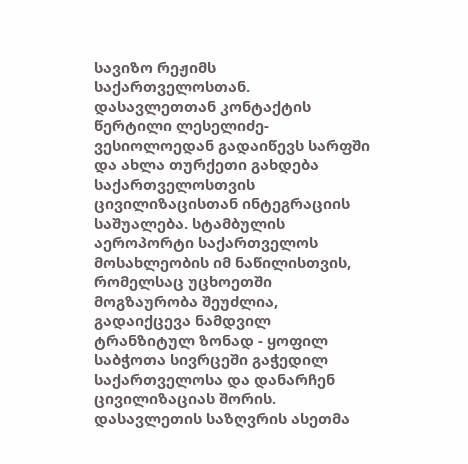სავიზო რეჟიმს საქართველოსთან. დასავლეთთან კონტაქტის წერტილი ლესელიძე-ვესიოლოედან გადაიწევს სარფში და ახლა თურქეთი გახდება საქართველოსთვის ცივილიზაცისთან ინტეგრაციის საშუალება. სტამბულის აეროპორტი საქართველოს მოსახლეობის იმ ნაწილისთვის, რომელსაც უცხოეთში მოგზაურობა შეუძლია, გადაიქცევა ნამდვილ ტრანზიტულ ზონად - ყოფილ საბჭოთა სივრცეში გაჭედილ საქართველოსა და დანარჩენ ცივილიზაციას შორის.
დასავლეთის საზღვრის ასეთმა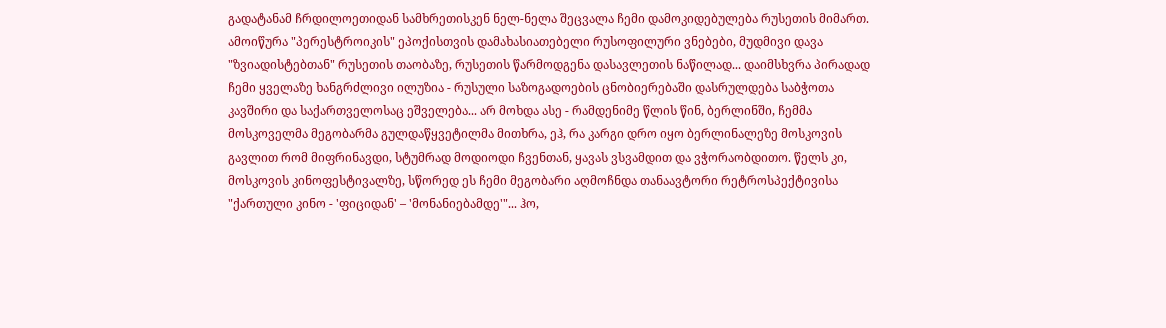გადატანამ ჩრდილოეთიდან სამხრეთისკენ ნელ-ნელა შეცვალა ჩემი დამოკიდებულება რუსეთის მიმართ. ამოიწურა "პერესტროიკის" ეპოქისთვის დამახასიათებელი რუსოფილური ვნებები, მუდმივი დავა "ზვიადისტებთან" რუსეთის თაობაზე, რუსეთის წარმოდგენა დასავლეთის ნაწილად... დაიმსხვრა პირადად ჩემი ყველაზე ხანგრძლივი ილუზია - რუსული საზოგადოების ცნობიერებაში დასრულდება საბჭოთა კავშირი და საქართველოსაც ეშველება... არ მოხდა ასე - რამდენიმე წლის წინ, ბერლინში, ჩემმა მოსკოველმა მეგობარმა გულდაწყვეტილმა მითხრა, ეჰ, რა კარგი დრო იყო ბერლინალეზე მოსკოვის გავლით რომ მიფრინავდი, სტუმრად მოდიოდი ჩვენთან, ყავას ვსვამდით და ვჭორაობდითო. წელს კი, მოსკოვის კინოფესტივალზე, სწორედ ეს ჩემი მეგობარი აღმოჩნდა თანაავტორი რეტროსპექტივისა "ქართული კინო - 'ფიციდან' – 'მონანიებამდე'"... ჰო,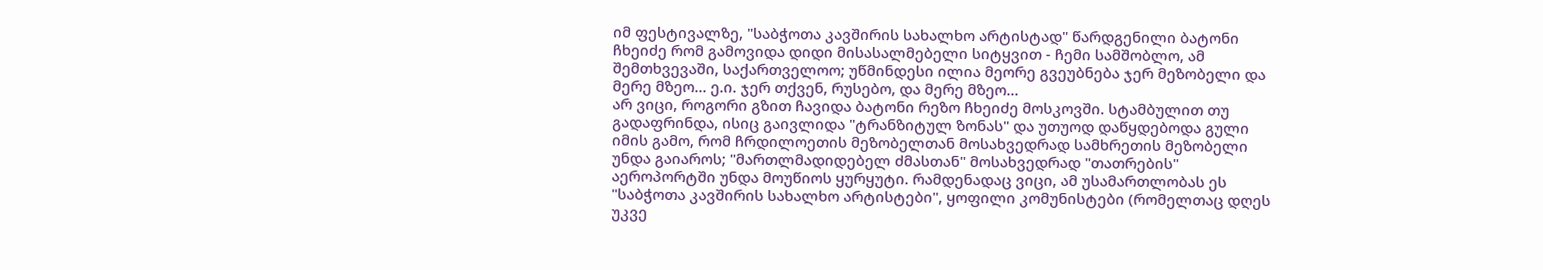იმ ფესტივალზე, "საბჭოთა კავშირის სახალხო არტისტად" წარდგენილი ბატონი ჩხეიძე რომ გამოვიდა დიდი მისასალმებელი სიტყვით - ჩემი სამშობლო, ამ შემთხვევაში, საქართველოო; უწმინდესი ილია მეორე გვეუბნება ჯერ მეზობელი და მერე მზეო... ე.ი. ჯერ თქვენ, რუსებო, და მერე მზეო...
არ ვიცი, როგორი გზით ჩავიდა ბატონი რეზო ჩხეიძე მოსკოვში. სტამბულით თუ გადაფრინდა, ისიც გაივლიდა "ტრანზიტულ ზონას" და უთუოდ დაწყდებოდა გული იმის გამო, რომ ჩრდილოეთის მეზობელთან მოსახვედრად სამხრეთის მეზობელი უნდა გაიაროს; "მართლმადიდებელ ძმასთან" მოსახვედრად "თათრების" აეროპორტში უნდა მოუწიოს ყურყუტი. რამდენადაც ვიცი, ამ უსამართლობას ეს "საბჭოთა კავშირის სახალხო არტისტები", ყოფილი კომუნისტები (რომელთაც დღეს უკვე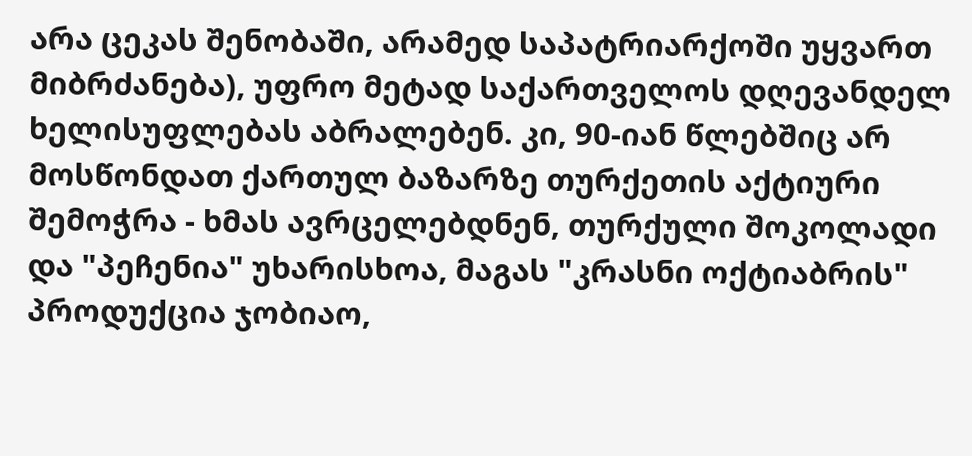არა ცეკას შენობაში, არამედ საპატრიარქოში უყვართ მიბრძანება), უფრო მეტად საქართველოს დღევანდელ ხელისუფლებას აბრალებენ. კი, 90-იან წლებშიც არ მოსწონდათ ქართულ ბაზარზე თურქეთის აქტიური შემოჭრა - ხმას ავრცელებდნენ, თურქული შოკოლადი და "პეჩენია" უხარისხოა, მაგას "კრასნი ოქტიაბრის" პროდუქცია ჯობიაო,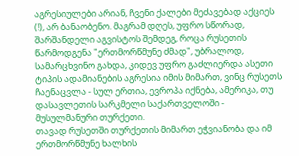აგრესიულები არიან, ჩვენი ქალები მეძავებად აქციეს (!), არ ბანაობენო. მაგრამ დღეს, უფრო სწორად, შარშანდელი აგვისტოს შემდეგ, როცა რუსეთის წარმოდგენა "ერთმორწმუნე ძმად", უბრალოდ, სამარცხვინო გახდა, კიდევ უფრო გაძლიერდა ასეთი ტიპის ადამიანების აგრესია იმის მიმართ, ვინც რუსეთს ჩაენაცვლა - სულ ერთია, ევროპა იქნება, ამერიკა, თუ დასავლეთის სარკმელი საქართველოში - მუსულმანური თურქეთი.
თავად რუსეთში თურქეთის მიმართ ეჭვიანობა და იმ ერთმორწმუნე ხალხის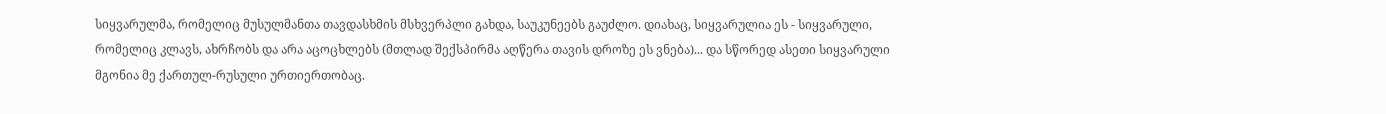სიყვარულმა, რომელიც მუსულმანთა თავდასხმის მსხვერპლი გახდა, საუკუნეებს გაუძლო. დიახაც, სიყვარულია ეს - სიყვარული, რომელიც კლავს, ახრჩობს და არა აცოცხლებს (მთლად შექსპირმა აღწერა თავის დროზე ეს ვნება)... და სწორედ ასეთი სიყვარული მგონია მე ქართულ-რუსული ურთიერთობაც.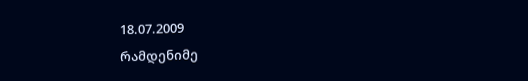18.07.2009
რამდენიმე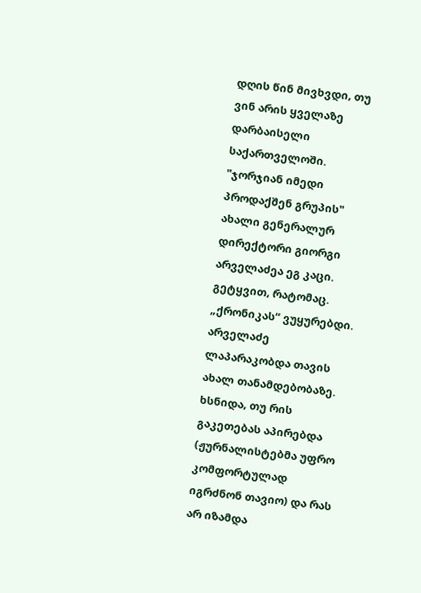დღის წინ მივხვდი, თუ ვინ არის ყველაზე დარბაისელი საქართველოში. "ჯორჯიან იმედი პროდაქშენ გრუპის" ახალი გენერალურ დირექტორი გიორგი არველაძეა ეგ კაცი.
გეტყვით, რატომაც. „ქრონიკას“ ვუყურებდი. არველაძე ლაპარაკობდა თავის ახალ თანამდებობაზე. ხსნიდა, თუ რის გაკეთებას აპირებდა (ჟურნალისტებმა უფრო კომფორტულად იგრძნონ თავიო) და რას არ იზამდა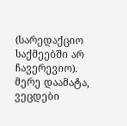(სარედაქციო საქმეებში არ ჩავერევიო). მერე დაამატა, ვეცდები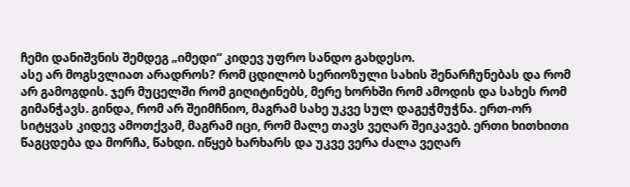ჩემი დანიშვნის შემდეგ „იმედი“ კიდევ უფრო სანდო გახდესო.
ასე არ მოგსვლიათ არადროს? რომ ცდილობ სერიოზული სახის შენარჩუნებას და რომ არ გამოგდის. ჯერ მუცელში რომ გიღიტინებს, მერე ხორხში რომ ამოდის და სახეს რომ გიმანჭავს. გინდა, რომ არ შეიმჩნიო, მაგრამ სახე უკვე სულ დაგეჭმუჭნა. ერთ-ორ სიტყვას კიდევ ამოთქვამ, მაგრამ იცი, რომ მალე თავს ვეღარ შეიკავებ. ერთი ხითხითი წაგცდება და მორჩა, წახდი. იწყებ ხარხარს და უკვე ვერა ძალა ვეღარ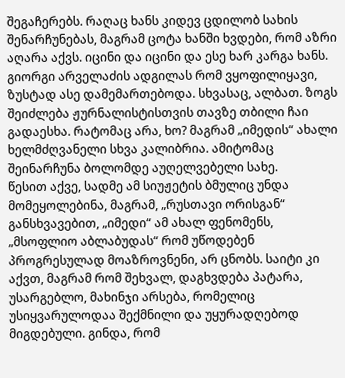შეგაჩერებს. რაღაც ხანს კიდევ ცდილობ სახის შენარჩუნებას, მაგრამ ცოტა ხანში ხვდები, რომ აზრი აღარა აქვს. იცინი და იცინი და ესე ხარ კარგა ხანს.
გიორგი არველაძის ადგილას რომ ვყოფილიყავი, ზუსტად ასე დამემართებოდა. სხვასაც, ალბათ. ზოგს შეიძლება ჟურნალისტისთვის თავზე თბილი ჩაი გადაესხა. რატომაც არა, ხო? მაგრამ „იმედის“ ახალი ხელმძღვანელი სხვა კალიბრია. ამიტომაც შეინარჩუნა ბოლომდე აუღელვებელი სახე.
წესით აქვე, სადმე ამ სიუჟეტის ბმულიც უნდა მომეყოლებინა, მაგრამ, „რუსთავი ორისგან“ განსხვავებით, „იმედი“ ამ ახალ ფენომენს, „მსოფლიო აბლაბუდას“ რომ უწოდებენ პროგრესულად მოაზროვნენი, არ ცნობს. საიტი კი აქვთ, მაგრამ რომ შეხვალ, დაგხვდება პატარა, უსარგებლო, მახინჯი არსება, რომელიც უსიყვარულოდაა შექმნილი და უყურადღებოდ მიგდებული. გინდა, რომ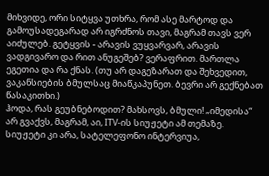მიხვიდე, ორი სიტყვა უთხრა, რომ ასე მარტოდ და გამოუსადეგარად არ იგრძნოს თავი, მაგრამ თავს ვერ აიძულებ. გეტყვის - არავის ვუყვარვარ, არავის ვადგივარო და რით ანუგეშებ? ვერაფრით. მართლა ეგეთია და რა ქნას. (თუ არ დაგეზარათ და შეხვედით, ვაკანსიების ბმულსაც მიაწკაპუნეთ. ბევრი არ გექნებათ წასაკითხი.)
ჰოდა, რას გეუბნებოდით? მახსოვს, ბმული! „იმედისა“ არ გვაქვს, მაგრამ, აი, ITV-ის სიუჟეტი ამ თემაზე. სიუჟეტი კი არა, სატელეფონო ინტერვიუა,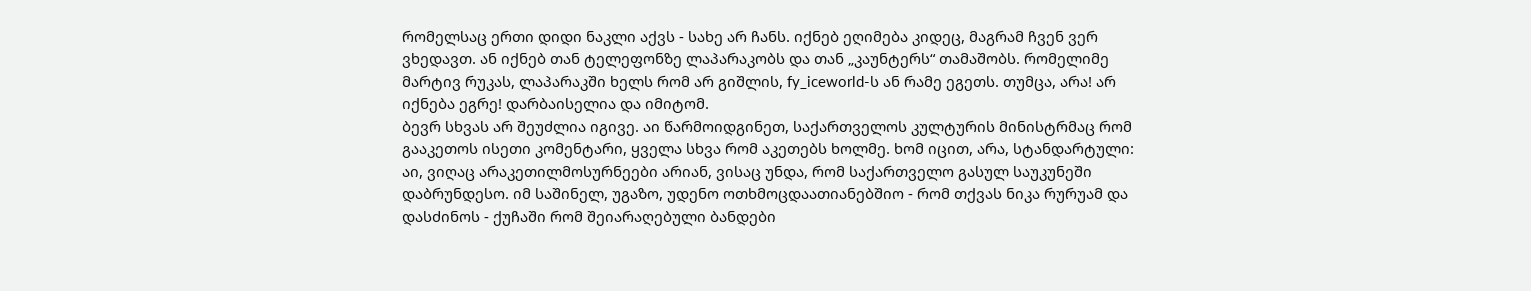რომელსაც ერთი დიდი ნაკლი აქვს - სახე არ ჩანს. იქნებ ეღიმება კიდეც, მაგრამ ჩვენ ვერ ვხედავთ. ან იქნებ თან ტელეფონზე ლაპარაკობს და თან „კაუნტერს“ თამაშობს. რომელიმე მარტივ რუკას, ლაპარაკში ხელს რომ არ გიშლის, fy_iceworld-ს ან რამე ეგეთს. თუმცა, არა! არ იქნება ეგრე! დარბაისელია და იმიტომ.
ბევრ სხვას არ შეუძლია იგივე. აი წარმოიდგინეთ, საქართველოს კულტურის მინისტრმაც რომ გააკეთოს ისეთი კომენტარი, ყველა სხვა რომ აკეთებს ხოლმე. ხომ იცით, არა, სტანდარტული: აი, ვიღაც არაკეთილმოსურნეები არიან, ვისაც უნდა, რომ საქართველო გასულ საუკუნეში დაბრუნდესო. იმ საშინელ, უგაზო, უდენო ოთხმოცდაათიანებშიო - რომ თქვას ნიკა რურუამ და დასძინოს - ქუჩაში რომ შეიარაღებული ბანდები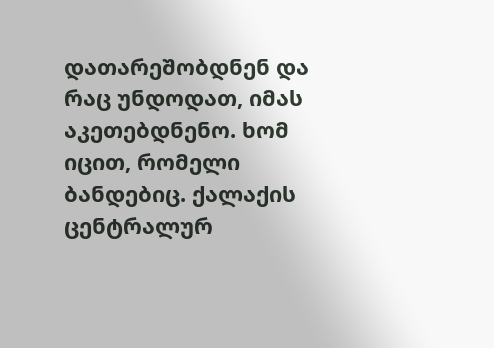დათარეშობდნენ და რაც უნდოდათ, იმას აკეთებდნენო. ხომ იცით, რომელი ბანდებიც. ქალაქის ცენტრალურ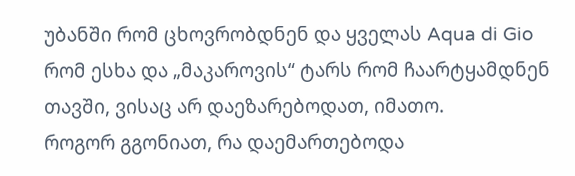უბანში რომ ცხოვრობდნენ და ყველას Aqua di Gio რომ ესხა და „მაკაროვის“ ტარს რომ ჩაარტყამდნენ თავში, ვისაც არ დაეზარებოდათ, იმათო.
როგორ გგონიათ, რა დაემართებოდა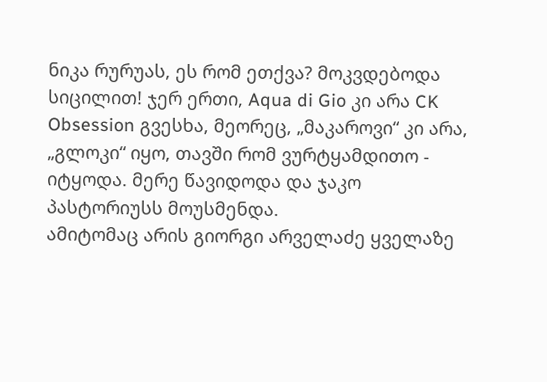ნიკა რურუას, ეს რომ ეთქვა? მოკვდებოდა სიცილით! ჯერ ერთი, Aqua di Gio კი არა CK Obsession გვესხა, მეორეც, „მაკაროვი“ კი არა, „გლოკი“ იყო, თავში რომ ვურტყამდითო - იტყოდა. მერე წავიდოდა და ჯაკო პასტორიუსს მოუსმენდა.
ამიტომაც არის გიორგი არველაძე ყველაზე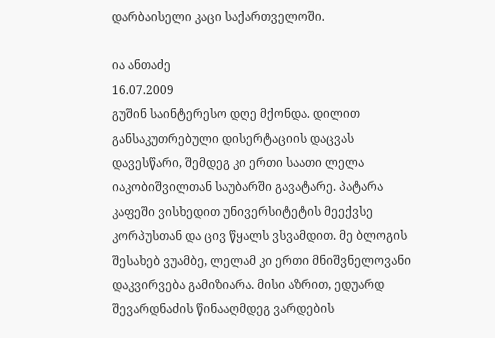დარბაისელი კაცი საქართველოში.

ია ანთაძე
16.07.2009
გუშინ საინტერესო დღე მქონდა. დილით განსაკუთრებული დისერტაციის დაცვას დავესწარი, შემდეგ კი ერთი საათი ლელა იაკობიშვილთან საუბარში გავატარე. პატარა კაფეში ვისხედით უნივერსიტეტის მეექვსე კორპუსთან და ცივ წყალს ვსვამდით. მე ბლოგის შესახებ ვუამბე, ლელამ კი ერთი მნიშვნელოვანი დაკვირვება გამიზიარა. მისი აზრით, ედუარდ შევარდნაძის წინააღმდეგ ვარდების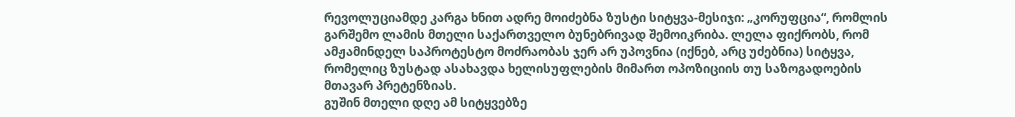რევოლუციამდე კარგა ხნით ადრე მოიძებნა ზუსტი სიტყვა-მესიჯი: „კორუფცია“, რომლის გარშემო ლამის მთელი საქართველო ბუნებრივად შემოიკრიბა. ლელა ფიქრობს, რომ ამჟამინდელ საპროტესტო მოძრაობას ჯერ არ უპოვნია (იქნებ, არც უძებნია) სიტყვა, რომელიც ზუსტად ასახავდა ხელისუფლების მიმართ ოპოზიციის თუ საზოგადოების მთავარ პრეტენზიას.
გუშინ მთელი დღე ამ სიტყვებზე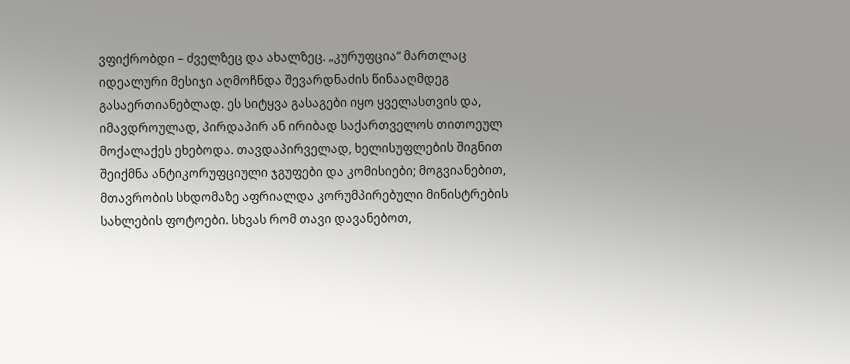ვფიქრობდი – ძველზეც და ახალზეც. „კურუფცია“ მართლაც იდეალური მესიჯი აღმოჩნდა შევარდნაძის წინააღმდეგ გასაერთიანებლად. ეს სიტყვა გასაგები იყო ყველასთვის და, იმავდროულად, პირდაპირ ან ირიბად საქართველოს თითოეულ მოქალაქეს ეხებოდა. თავდაპირველად, ხელისუფლების შიგნით შეიქმნა ანტიკორუფციული ჯგუფები და კომისიები; მოგვიანებით, მთავრობის სხდომაზე აფრიალდა კორუმპირებული მინისტრების სახლების ფოტოები. სხვას რომ თავი დავანებოთ,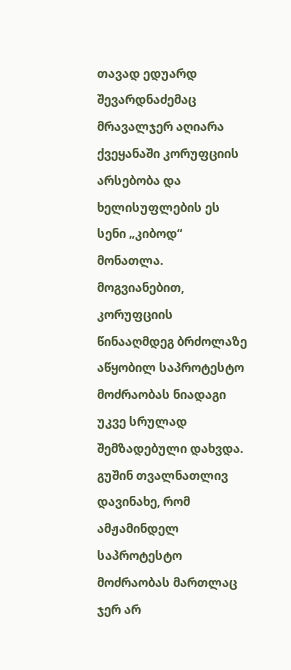თავად ედუარდ შევარდნაძემაც მრავალჯერ აღიარა ქვეყანაში კორუფციის არსებობა და ხელისუფლების ეს სენი „კიბოდ“ მონათლა. მოგვიანებით, კორუფციის წინააღმდეგ ბრძოლაზე აწყობილ საპროტესტო მოძრაობას ნიადაგი უკვე სრულად შემზადებული დახვდა.
გუშინ თვალნათლივ დავინახე, რომ ამჟამინდელ საპროტესტო მოძრაობას მართლაც ჯერ არ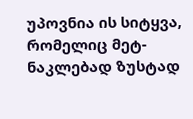უპოვნია ის სიტყვა, რომელიც მეტ-ნაკლებად ზუსტად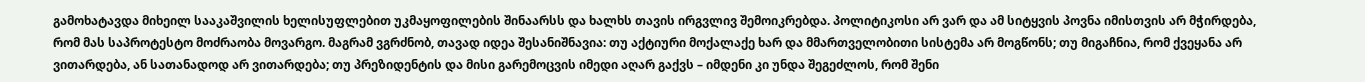გამოხატავდა მიხეილ სააკაშვილის ხელისუფლებით უკმაყოფილების შინაარსს და ხალხს თავის ირგვლივ შემოიკრებდა. პოლიტიკოსი არ ვარ და ამ სიტყვის პოვნა იმისთვის არ მჭირდება, რომ მას საპროტესტო მოძრაობა მოვარგო. მაგრამ ვგრძნობ, თავად იდეა შესანიშნავია: თუ აქტიური მოქალაქე ხარ და მმართველობითი სისტემა არ მოგწონს; თუ მიგაჩნია, რომ ქვეყანა არ ვითარდება, ან სათანადოდ არ ვითარდება; თუ პრეზიდენტის და მისი გარემოცვის იმედი აღარ გაქვს – იმდენი კი უნდა შეგეძლოს, რომ შენი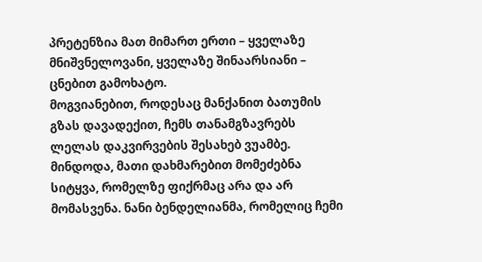პრეტენზია მათ მიმართ ერთი – ყველაზე მნიშვნელოვანი, ყველაზე შინაარსიანი – ცნებით გამოხატო.
მოგვიანებით, როდესაც მანქანით ბათუმის გზას დავადექით, ჩემს თანამგზავრებს ლელას დაკვირვების შესახებ ვუამბე. მინდოდა, მათი დახმარებით მომეძებნა სიტყვა, რომელზე ფიქრმაც არა და არ მომასვენა. ნანი ბენდელიანმა, რომელიც ჩემი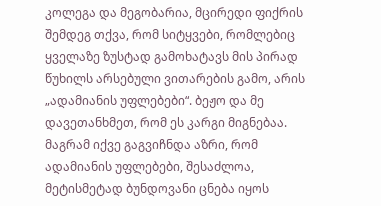კოლეგა და მეგობარია, მცირედი ფიქრის შემდეგ თქვა, რომ სიტყვები, რომლებიც ყველაზე ზუსტად გამოხატავს მის პირად წუხილს არსებული ვითარების გამო, არის „ადამიანის უფლებები“. ბეჟო და მე დავეთანხმეთ, რომ ეს კარგი მიგნებაა. მაგრამ იქვე გაგვიჩნდა აზრი, რომ ადამიანის უფლებები, შესაძლოა, მეტისმეტად ბუნდოვანი ცნება იყოს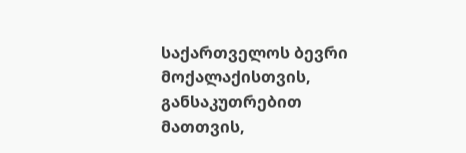საქართველოს ბევრი მოქალაქისთვის, განსაკუთრებით მათთვის,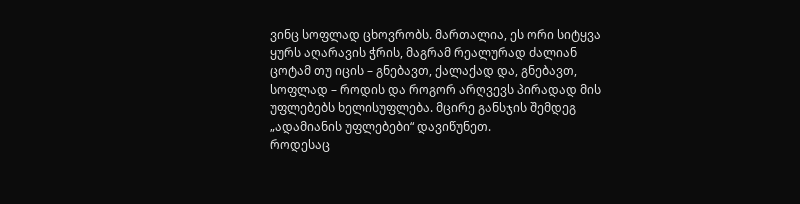ვინც სოფლად ცხოვრობს. მართალია, ეს ორი სიტყვა ყურს აღარავის ჭრის, მაგრამ რეალურად ძალიან ცოტამ თუ იცის – გნებავთ, ქალაქად და, გნებავთ, სოფლად – როდის და როგორ არღვევს პირადად მის უფლებებს ხელისუფლება. მცირე განსჯის შემდეგ „ადამიანის უფლებები“ დავიწუნეთ.
როდესაც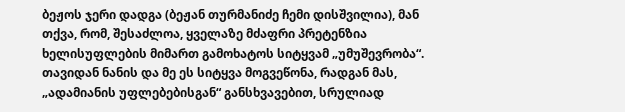ბეჟოს ჯერი დადგა (ბეჟან თურმანიძე ჩემი დისშვილია), მან თქვა, რომ, შესაძლოა, ყველაზე მძაფრი პრეტენზია ხელისუფლების მიმართ გამოხატოს სიტყვამ „უმუშევრობა“. თავიდან ნანის და მე ეს სიტყვა მოგვეწონა, რადგან მას, „ადამიანის უფლებებისგან“ განსხვავებით, სრულიად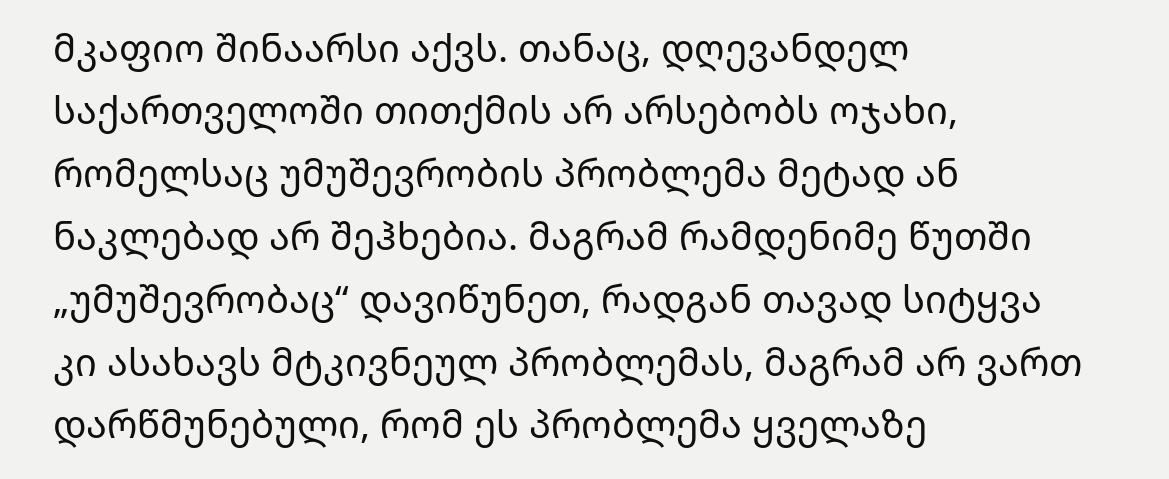მკაფიო შინაარსი აქვს. თანაც, დღევანდელ საქართველოში თითქმის არ არსებობს ოჯახი, რომელსაც უმუშევრობის პრობლემა მეტად ან ნაკლებად არ შეჰხებია. მაგრამ რამდენიმე წუთში „უმუშევრობაც“ დავიწუნეთ, რადგან თავად სიტყვა კი ასახავს მტკივნეულ პრობლემას, მაგრამ არ ვართ დარწმუნებული, რომ ეს პრობლემა ყველაზე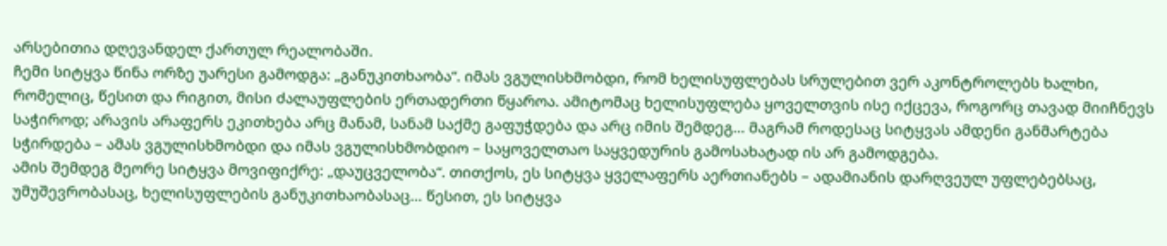არსებითია დღევანდელ ქართულ რეალობაში.
ჩემი სიტყვა წინა ორზე უარესი გამოდგა: „განუკითხაობა“. იმას ვგულისხმობდი, რომ ხელისუფლებას სრულებით ვერ აკონტროლებს ხალხი, რომელიც, წესით და რიგით, მისი ძალაუფლების ერთადერთი წყაროა. ამიტომაც ხელისუფლება ყოველთვის ისე იქცევა, როგორც თავად მიიჩნევს საჭიროდ; არავის არაფერს ეკითხება არც მანამ, სანამ საქმე გაფუჭდება და არც იმის შემდეგ... მაგრამ როდესაც სიტყვას ამდენი განმარტება სჭირდება – ამას ვგულისხმობდი და იმას ვგულისხმობდიო – საყოველთაო საყვედურის გამოსახატად ის არ გამოდგება.
ამის შემდეგ მეორე სიტყვა მოვიფიქრე: „დაუცველობა“. თითქოს, ეს სიტყვა ყველაფერს აერთიანებს – ადამიანის დარღვეულ უფლებებსაც, უმუშევრობასაც, ხელისუფლების განუკითხაობასაც... წესით, ეს სიტყვა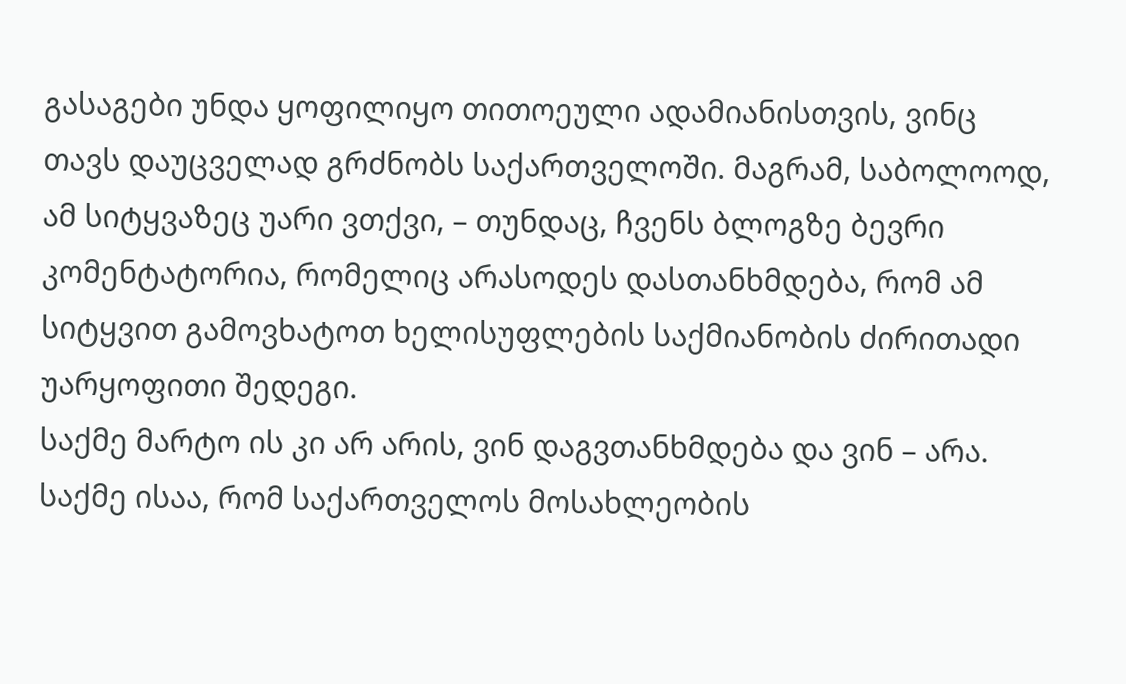გასაგები უნდა ყოფილიყო თითოეული ადამიანისთვის, ვინც თავს დაუცველად გრძნობს საქართველოში. მაგრამ, საბოლოოდ, ამ სიტყვაზეც უარი ვთქვი, – თუნდაც, ჩვენს ბლოგზე ბევრი კომენტატორია, რომელიც არასოდეს დასთანხმდება, რომ ამ სიტყვით გამოვხატოთ ხელისუფლების საქმიანობის ძირითადი უარყოფითი შედეგი.
საქმე მარტო ის კი არ არის, ვინ დაგვთანხმდება და ვინ – არა. საქმე ისაა, რომ საქართველოს მოსახლეობის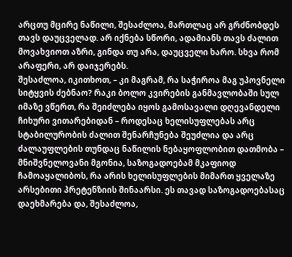არცთუ მცირე ნაწილი, შესაძლოა, მართლაც არ გრძნობდეს თავს დაუცველად. არ იქნება სწორი, ადამიანს თავს ძალით მოვახვიოთ აზრი, გინდა თუ არა, დაუცველი ხარო. სხვა რომ არაფერი, არ დაიჯერებს.
შესაძლოა, იკითხოთ, – კი მაგრამ, რა საჭიროა მაგ უპოვნელი სიტყვის ძებნაო? რაკი ბოლო კვირების განმავლობაში სულ იმაზე ვწერთ, რა შეიძლება იყოს გამოსავალი დღევანდელი ჩიხური ვითარებიდან – როდესაც ხელისუფლებას არც სტაბილურობის ძალით შენარჩუნება შეუძლია და არც ძალაუფლების თუნდაც ნაწილის ნებაყოფლობით დათმობა – მნიშვნელოვანი მგონია, საზოგადოებამ მკაფიოდ ჩამოაყალიბოს, რა არის ხელისუფლების მიმართ ყველაზე არსებითი პრეტენზიის შინაარსი. ეს თავად საზოგადოებასაც დაეხმარება და, შესაძლოა,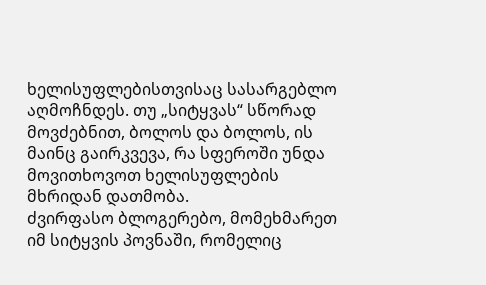ხელისუფლებისთვისაც სასარგებლო აღმოჩნდეს. თუ „სიტყვას“ სწორად მოვძებნით, ბოლოს და ბოლოს, ის მაინც გაირკვევა, რა სფეროში უნდა მოვითხოვოთ ხელისუფლების მხრიდან დათმობა.
ძვირფასო ბლოგერებო, მომეხმარეთ იმ სიტყვის პოვნაში, რომელიც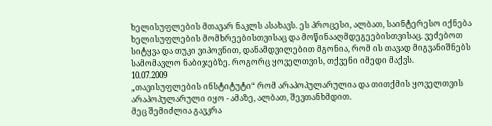ხელისუფლების მთავარ ნაკლს ასახავს. ეს პროცესი, ალბათ, საინტერესო იქნება ხელისუფლების მომხრეებისთვისაც და მოწინააღმდეგეებისთვისაც. ვეძებოთ სიტყვა და თუკი ვიპოვნით, დანამდვილებით მგონია, რომ ის თავად მიგვანიშნებს სამომავლო ნაბიჯებზე. როგორც ყოველთვის, თქვენი იმედი მაქვს.
10.07.2009
„თავისუფლების ინსტიტუტი“ რომ არაპოპულარულია და თითქმის ყოველთვის არაპოპულარული იყო - ამაზე, ალბათ, შევთანხმდით.
მეც შემიძლია გავკრა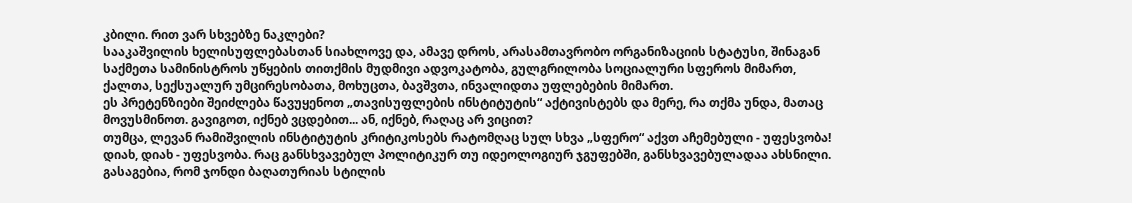კბილი. რით ვარ სხვებზე ნაკლები?
სააკაშვილის ხელისუფლებასთან სიახლოვე და, ამავე დროს, არასამთავრობო ორგანიზაციის სტატუსი, შინაგან საქმეთა სამინისტროს უწყების თითქმის მუდმივი ადვოკატობა, გულგრილობა სოციალური სფეროს მიმართ, ქალთა, სექსუალურ უმცირესობათა, მოხუცთა, ბავშვთა, ინვალიდთა უფლებების მიმართ.
ეს პრეტენზიები შეიძლება წავუყენოთ „თავისუფლების ინსტიტუტის“ აქტივისტებს და მერე, რა თქმა უნდა, მათაც მოვუსმინოთ. გავიგოთ, იქნებ ვცდებით... ან, იქნებ, რაღაც არ ვიცით?
თუმცა, ლევან რამიშვილის ინსტიტუტის კრიტიკოსებს რატომღაც სულ სხვა „სფერო“ აქვთ აჩემებული - უფესვობა!
დიახ, დიახ - უფესვობა. რაც განსხვავებულ პოლიტიკურ თუ იდეოლოგიურ ჯგუფებში, განსხვავებულადაა ახსნილი. გასაგებია, რომ ჯონდი ბაღათურიას სტილის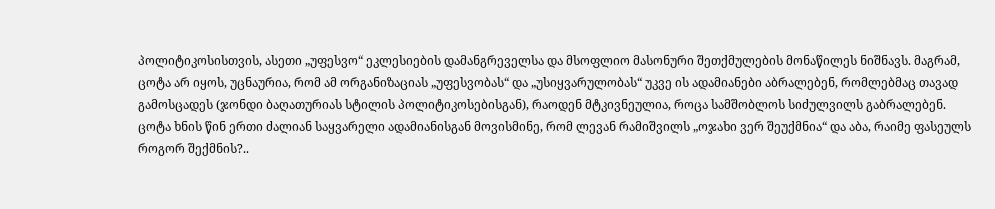პოლიტიკოსისთვის, ასეთი „უფესვო“ ეკლესიების დამანგრეველსა და მსოფლიო მასონური შეთქმულების მონაწილეს ნიშნავს. მაგრამ, ცოტა არ იყოს, უცნაურია, რომ ამ ორგანიზაციას „უფესვობას“ და „უსიყვარულობას“ უკვე ის ადამიანები აბრალებენ, რომლებმაც თავად გამოსცადეს (ჯონდი ბაღათურიას სტილის პოლიტიკოსებისგან), რაოდენ მტკივნეულია, როცა სამშობლოს სიძულვილს გაბრალებენ.
ცოტა ხნის წინ ერთი ძალიან საყვარელი ადამიანისგან მოვისმინე, რომ ლევან რამიშვილს „ოჯახი ვერ შეუქმნია“ და აბა, რაიმე ფასეულს როგორ შექმნის?..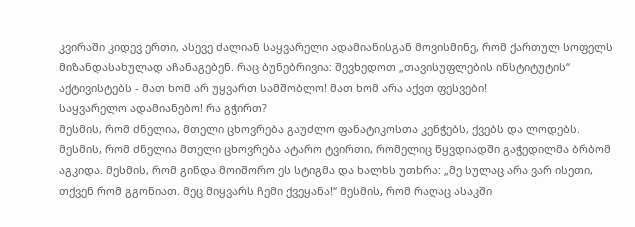კვირაში კიდევ ერთი, ასევე ძალიან საყვარელი ადამიანისგან მოვისმინე, რომ ქართულ სოფელს მიზანდასახულად აჩანაგებენ. რაც ბუნებრივია: შევხედოთ „თავისუფლების ინსტიტუტის“ აქტივისტებს - მათ ხომ არ უყვართ სამშობლო! მათ ხომ არა აქვთ ფესვები!
საყვარელო ადამიანებო! რა გჭირთ?
მესმის, რომ ძნელია, მთელი ცხოვრება გაუძლო ფანატიკოსთა კენჭებს, ქვებს და ლოდებს. მესმის, რომ ძნელია მთელი ცხოვრება ატარო ტვირთი, რომელიც წყვდიადში გაჭედილმა ბრბომ აგკიდა. მესმის, რომ გინდა მოიშორო ეს სტიგმა და ხალხს უთხრა: „მე სულაც არა ვარ ისეთი, თქვენ რომ გგონიათ. მეც მიყვარს ჩემი ქვეყანა!“ მესმის, რომ რაღაც ასაკში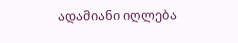ადამიანი იღლება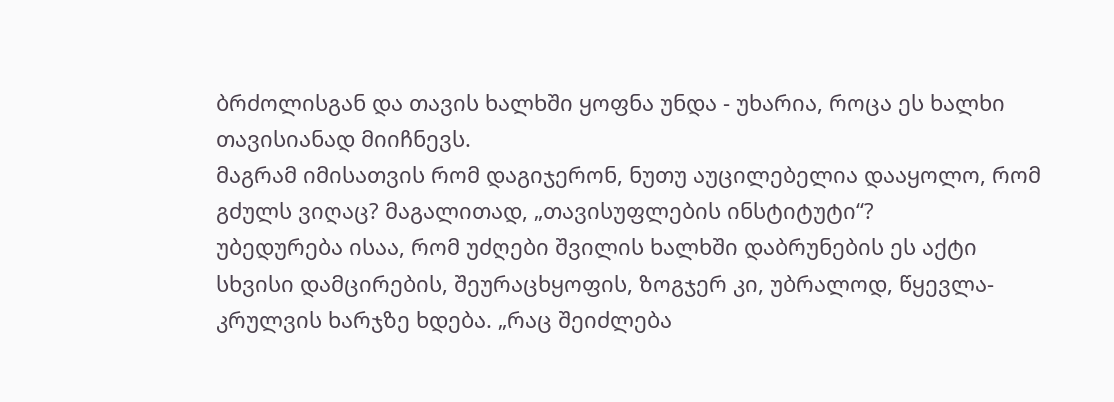ბრძოლისგან და თავის ხალხში ყოფნა უნდა - უხარია, როცა ეს ხალხი თავისიანად მიიჩნევს.
მაგრამ იმისათვის რომ დაგიჯერონ, ნუთუ აუცილებელია დააყოლო, რომ გძულს ვიღაც? მაგალითად, „თავისუფლების ინსტიტუტი“?
უბედურება ისაა, რომ უძღები შვილის ხალხში დაბრუნების ეს აქტი სხვისი დამცირების, შეურაცხყოფის, ზოგჯერ კი, უბრალოდ, წყევლა-კრულვის ხარჯზე ხდება. „რაც შეიძლება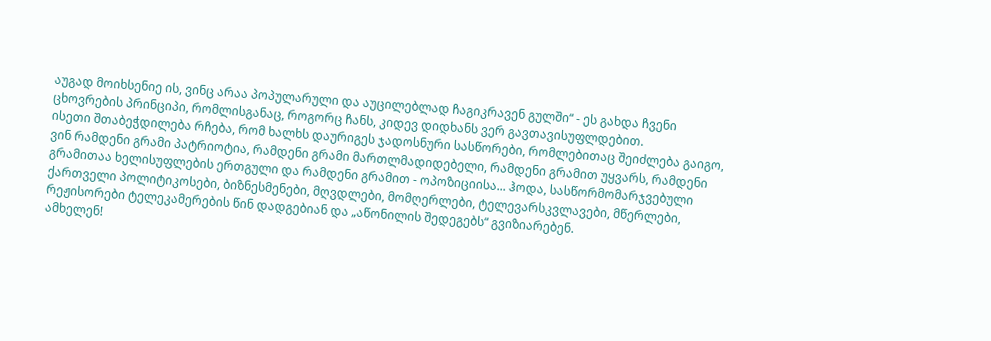აუგად მოიხსენიე ის, ვინც არაა პოპულარული და აუცილებლად ჩაგიკრავენ გულში“ - ეს გახდა ჩვენი ცხოვრების პრინციპი, რომლისგანაც, როგორც ჩანს, კიდევ დიდხანს ვერ გავთავისუფლდებით.
ისეთი შთაბეჭდილება რჩება, რომ ხალხს დაურიგეს ჯადოსნური სასწორები, რომლებითაც შეიძლება გაიგო, ვინ რამდენი გრამი პატრიოტია, რამდენი გრამი მართლმადიდებელი, რამდენი გრამით უყვარს, რამდენი გრამითაა ხელისუფლების ერთგული და რამდენი გრამით - ოპოზიციისა... ჰოდა, სასწორმომარჯვებული ქართველი პოლიტიკოსები, ბიზნესმენები, მღვდლები, მომღერლები, ტელევარსკვლავები, მწერლები, რეჟისორები ტელეკამერების წინ დადგებიან და „აწონილის შედეგებს“ გვიზიარებენ.
ამხელენ!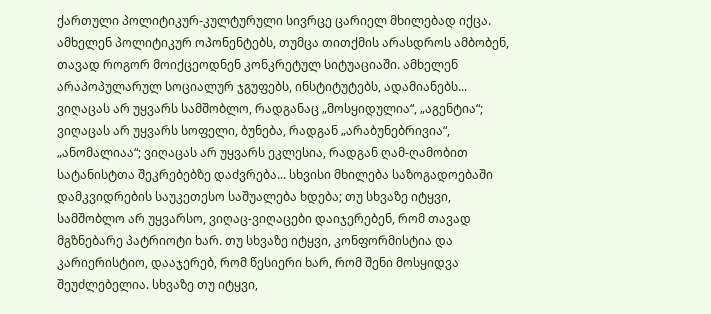ქართული პოლიტიკურ-კულტურული სივრცე ცარიელ მხილებად იქცა. ამხელენ პოლიტიკურ ოპონენტებს, თუმცა თითქმის არასდროს ამბობენ, თავად როგორ მოიქცეოდნენ კონკრეტულ სიტუაციაში. ამხელენ არაპოპულარულ სოციალურ ჯგუფებს, ინსტიტუტებს, ადამიანებს... ვიღაცას არ უყვარს სამშობლო, რადგანაც „მოსყიდულია“, „აგენტია“; ვიღაცას არ უყვარს სოფელი, ბუნება, რადგან „არაბუნებრივია“, „ანომალიაა“; ვიღაცას არ უყვარს ეკლესია, რადგან ღამ-ღამობით სატანისტთა შეკრებებზე დაძვრება... სხვისი მხილება საზოგადოებაში დამკვიდრების საუკეთესო საშუალება ხდება; თუ სხვაზე იტყვი, სამშობლო არ უყვარსო, ვიღაც-ვიღაცები დაიჯერებენ, რომ თავად მგზნებარე პატრიოტი ხარ. თუ სხვაზე იტყვი, კონფორმისტია და კარიერისტიო, დააჯერებ, რომ წესიერი ხარ, რომ შენი მოსყიდვა შეუძლებელია. სხვაზე თუ იტყვი,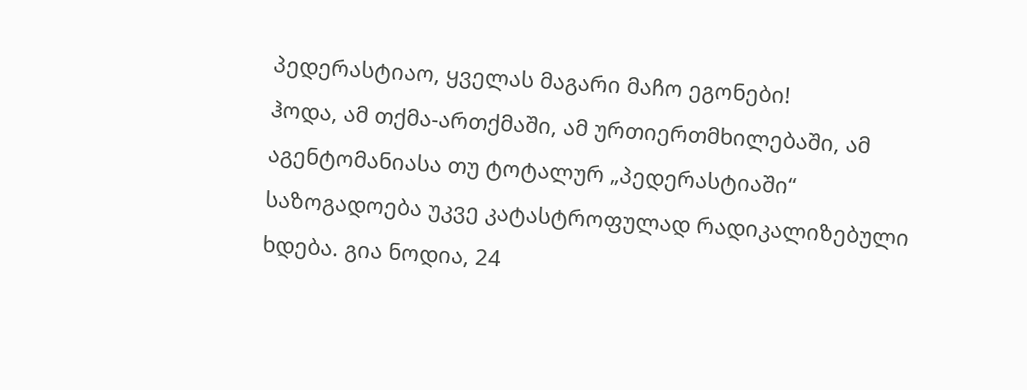პედერასტიაო, ყველას მაგარი მაჩო ეგონები!
ჰოდა, ამ თქმა-ართქმაში, ამ ურთიერთმხილებაში, ამ აგენტომანიასა თუ ტოტალურ „პედერასტიაში“ საზოგადოება უკვე კატასტროფულად რადიკალიზებული ხდება. გია ნოდია, 24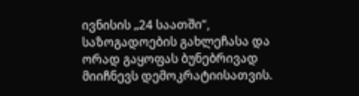ივნისის „24 საათში“, საზოგადოების გახლეჩასა და ორად გაყოფას ბუნებრივად მიიჩნევს დემოკრატიისათვის.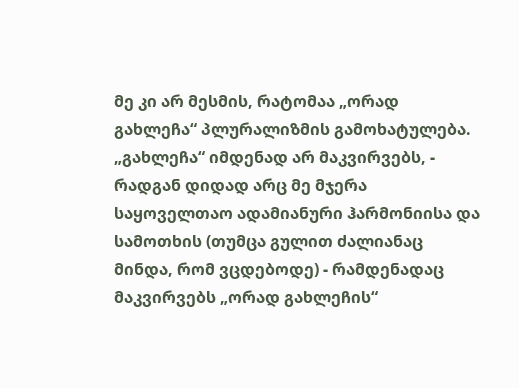მე კი არ მესმის, რატომაა „ორად გახლეჩა“ პლურალიზმის გამოხატულება. „გახლეჩა“ იმდენად არ მაკვირვებს, - რადგან დიდად არც მე მჯერა საყოველთაო ადამიანური ჰარმონიისა და სამოთხის (თუმცა გულით ძალიანაც მინდა, რომ ვცდებოდე) - რამდენადაც მაკვირვებს „ორად გახლეჩის“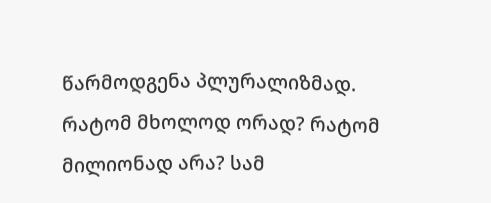წარმოდგენა პლურალიზმად.
რატომ მხოლოდ ორად? რატომ მილიონად არა? სამ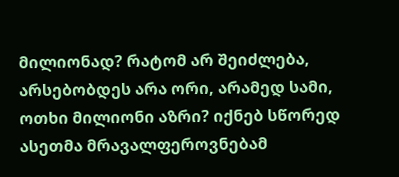მილიონად? რატომ არ შეიძლება, არსებობდეს არა ორი, არამედ სამი, ოთხი მილიონი აზრი? იქნებ სწორედ ასეთმა მრავალფეროვნებამ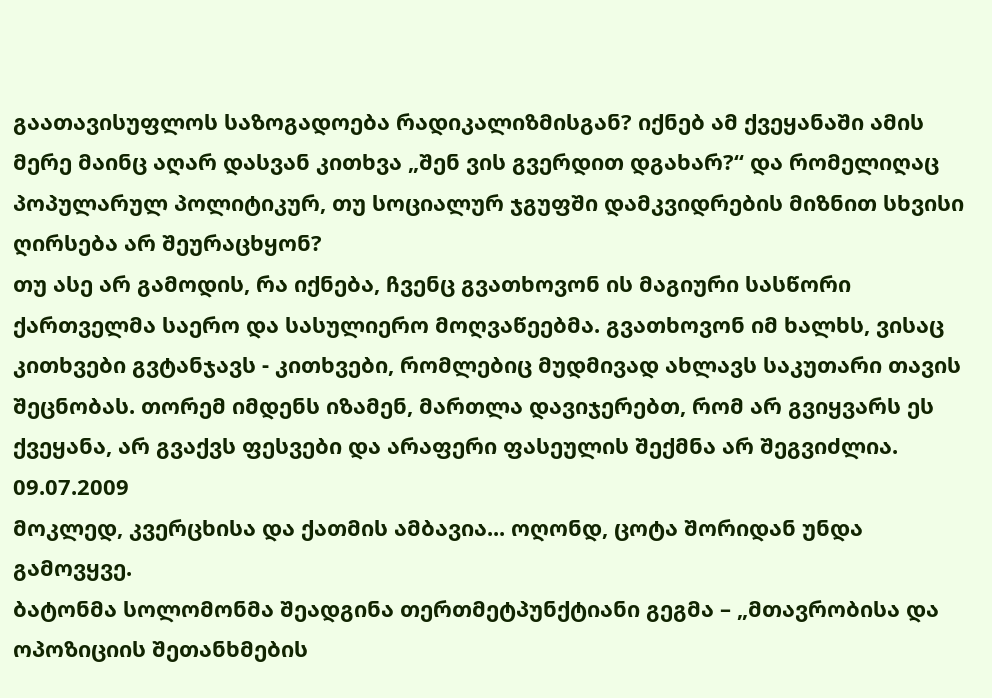გაათავისუფლოს საზოგადოება რადიკალიზმისგან? იქნებ ამ ქვეყანაში ამის მერე მაინც აღარ დასვან კითხვა „შენ ვის გვერდით დგახარ?“ და რომელიღაც პოპულარულ პოლიტიკურ, თუ სოციალურ ჯგუფში დამკვიდრების მიზნით სხვისი ღირსება არ შეურაცხყონ?
თუ ასე არ გამოდის, რა იქნება, ჩვენც გვათხოვონ ის მაგიური სასწორი ქართველმა საერო და სასულიერო მოღვაწეებმა. გვათხოვონ იმ ხალხს, ვისაც კითხვები გვტანჯავს - კითხვები, რომლებიც მუდმივად ახლავს საკუთარი თავის შეცნობას. თორემ იმდენს იზამენ, მართლა დავიჯერებთ, რომ არ გვიყვარს ეს ქვეყანა, არ გვაქვს ფესვები და არაფერი ფასეულის შექმნა არ შეგვიძლია.
09.07.2009
მოკლედ, კვერცხისა და ქათმის ამბავია... ოღონდ, ცოტა შორიდან უნდა გამოვყვე.
ბატონმა სოლომონმა შეადგინა თერთმეტპუნქტიანი გეგმა – „მთავრობისა და ოპოზიციის შეთანხმების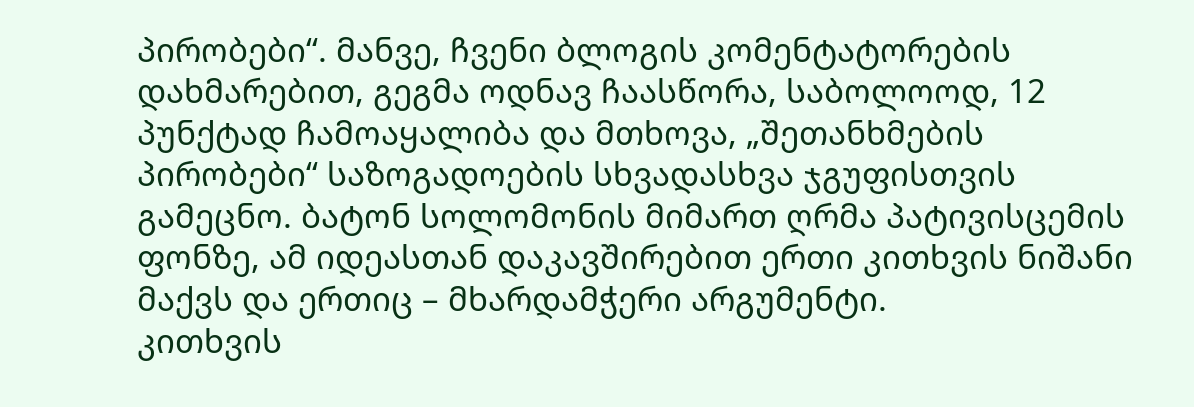პირობები“. მანვე, ჩვენი ბლოგის კომენტატორების დახმარებით, გეგმა ოდნავ ჩაასწორა, საბოლოოდ, 12 პუნქტად ჩამოაყალიბა და მთხოვა, „შეთანხმების პირობები“ საზოგადოების სხვადასხვა ჯგუფისთვის გამეცნო. ბატონ სოლომონის მიმართ ღრმა პატივისცემის ფონზე, ამ იდეასთან დაკავშირებით ერთი კითხვის ნიშანი მაქვს და ერთიც – მხარდამჭერი არგუმენტი.
კითხვის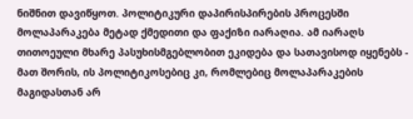ნიშნით დავიწყოთ. პოლიტიკური დაპირისპირების პროცესში მოლაპარაკება მეტად ქმედითი და ფაქიზი იარაღია. ამ იარაღს თითოეული მხარე პასუხისმგებლობით ეკიდება და სათავისოდ იყენებს - მათ შორის, ის პოლიტიკოსებიც კი, რომლებიც მოლაპარაკების მაგიდასთან არ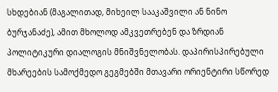სხდებიან (მაგალითად, მიხეილ სააკაშვილი ან ნინო ბურჯანაძე), ამით მხოლოდ ამკვეთრებენ და ზრდიან პოლიტიკური დიალოგის მნიშვნელობას. დაპირისპირებული მხარეების სამოქმედო გეგმებში მთავარი ორიენტირი სწორედ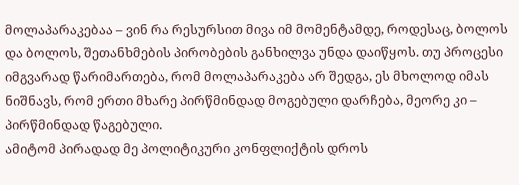მოლაპარაკებაა – ვინ რა რესურსით მივა იმ მომენტამდე, როდესაც, ბოლოს და ბოლოს, შეთანხმების პირობების განხილვა უნდა დაიწყოს. თუ პროცესი იმგვარად წარიმართება, რომ მოლაპარაკება არ შედგა, ეს მხოლოდ იმას ნიშნავს, რომ ერთი მხარე პირწმინდად მოგებული დარჩება, მეორე კი – პირწმინდად წაგებული.
ამიტომ პირადად მე პოლიტიკური კონფლიქტის დროს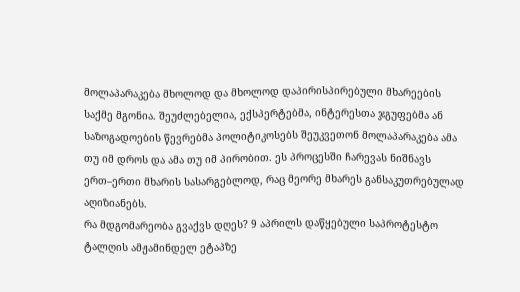მოლაპარაკება მხოლოდ და მხოლოდ დაპირისპირებული მხარეების საქმე მგონია. შეუძლებელია, ექსპერტებმა, ინტერესთა ჯგუფებმა ან საზოგადოების წევრებმა პოლიტიკოსებს შეუკვეთონ მოლაპარაკება ამა თუ იმ დროს და ამა თუ იმ პირობით. ეს პროცესში ჩარევას ნიშნავს ერთ–ერთი მხარის სასარგებლოდ, რაც მეორე მხარეს განსაკუთრებულად აღიზიანებს.
რა მდგომარეობა გვაქვს დღეს? 9 აპრილს დაწყებული საპროტესტო ტალღის ამჟამინდელ ეტაპზე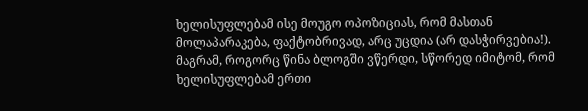ხელისუფლებამ ისე მოუგო ოპოზიციას, რომ მასთან მოლაპარაკება, ფაქტობრივად, არც უცდია (არ დასჭირვებია!). მაგრამ, როგორც წინა ბლოგში ვწერდი, სწორედ იმიტომ, რომ ხელისუფლებამ ერთი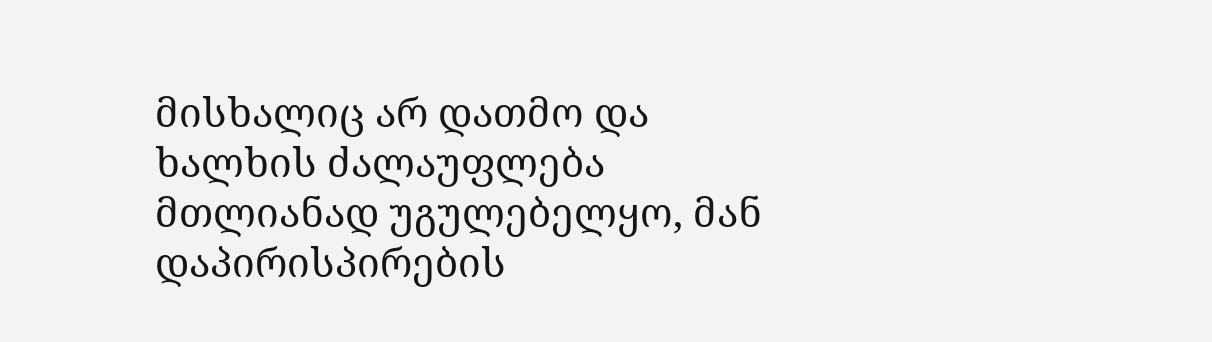მისხალიც არ დათმო და ხალხის ძალაუფლება მთლიანად უგულებელყო, მან დაპირისპირების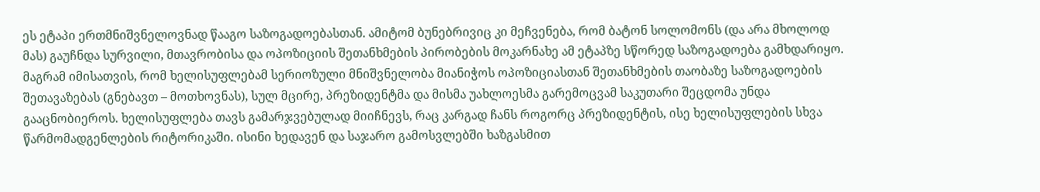ეს ეტაპი ერთმნიშვნელოვნად წააგო საზოგადოებასთან. ამიტომ ბუნებრივიც კი მეჩვენება, რომ ბატონ სოლომონს (და არა მხოლოდ მას) გაუჩნდა სურვილი, მთავრობისა და ოპოზიციის შეთანხმების პირობების მოკარნახე ამ ეტაპზე სწორედ საზოგადოება გამხდარიყო.
მაგრამ იმისათვის, რომ ხელისუფლებამ სერიოზული მნიშვნელობა მიანიჭოს ოპოზიციასთან შეთანხმების თაობაზე საზოგადოების შეთავაზებას (გნებავთ – მოთხოვნას), სულ მცირე, პრეზიდენტმა და მისმა უახლოესმა გარემოცვამ საკუთარი შეცდომა უნდა გააცნობიეროს. ხელისუფლება თავს გამარჯვებულად მიიჩნევს, რაც კარგად ჩანს როგორც პრეზიდენტის, ისე ხელისუფლების სხვა წარმომადგენლების რიტორიკაში. ისინი ხედავენ და საჯარო გამოსვლებში ხაზგასმით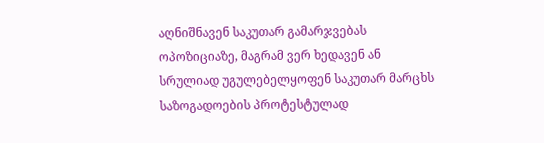აღნიშნავენ საკუთარ გამარჯვებას ოპოზიციაზე, მაგრამ ვერ ხედავენ ან სრულიად უგულებელყოფენ საკუთარ მარცხს საზოგადოების პროტესტულად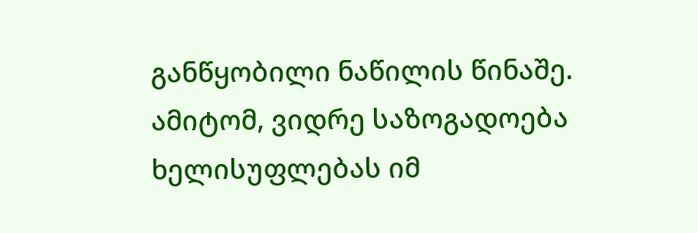განწყობილი ნაწილის წინაშე.
ამიტომ, ვიდრე საზოგადოება ხელისუფლებას იმ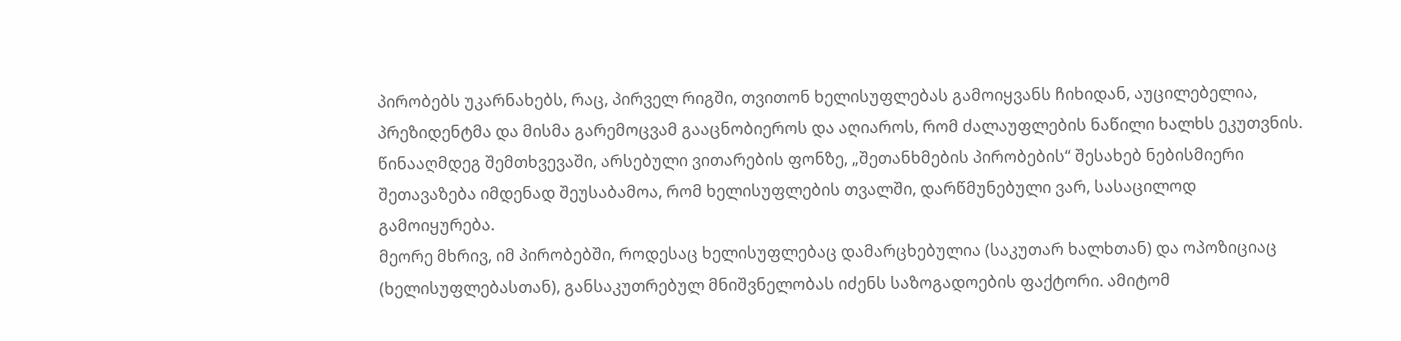პირობებს უკარნახებს, რაც, პირველ რიგში, თვითონ ხელისუფლებას გამოიყვანს ჩიხიდან, აუცილებელია, პრეზიდენტმა და მისმა გარემოცვამ გააცნობიეროს და აღიაროს, რომ ძალაუფლების ნაწილი ხალხს ეკუთვნის. წინააღმდეგ შემთხვევაში, არსებული ვითარების ფონზე, „შეთანხმების პირობების“ შესახებ ნებისმიერი შეთავაზება იმდენად შეუსაბამოა, რომ ხელისუფლების თვალში, დარწმუნებული ვარ, სასაცილოდ გამოიყურება.
მეორე მხრივ, იმ პირობებში, როდესაც ხელისუფლებაც დამარცხებულია (საკუთარ ხალხთან) და ოპოზიციაც (ხელისუფლებასთან), განსაკუთრებულ მნიშვნელობას იძენს საზოგადოების ფაქტორი. ამიტომ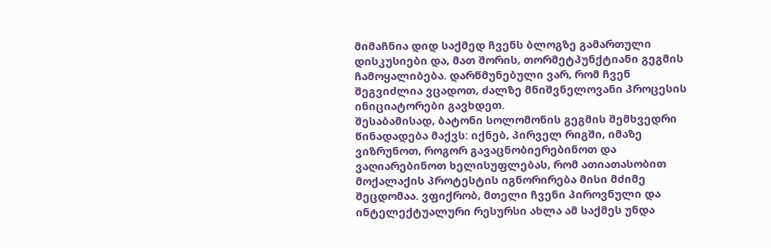მიმაჩნია დიდ საქმედ ჩვენს ბლოგზე გამართული დისკუსიები და, მათ შორის, თორმეტპუნქტიანი გეგმის ჩამოყალიბება. დარწმუნებული ვარ, რომ ჩვენ შეგვიძლია ვცადოთ, ძალზე მნიშვნელოვანი პროცესის ინიციატორები გავხდეთ.
შესაბამისად, ბატონი სოლომონის გეგმის შემხვედრი წინადადება მაქვს: იქნებ, პირველ რიგში, იმაზე ვიზრუნოთ, როგორ გავაცნობიერებინოთ და ვაღიარებინოთ ხელისუფლებას, რომ ათიათასობით მოქალაქის პროტესტის იგნორირება მისი მძიმე შეცდომაა. ვფიქრობ, მთელი ჩვენი პიროვნული და ინტელექტუალური რესურსი ახლა ამ საქმეს უნდა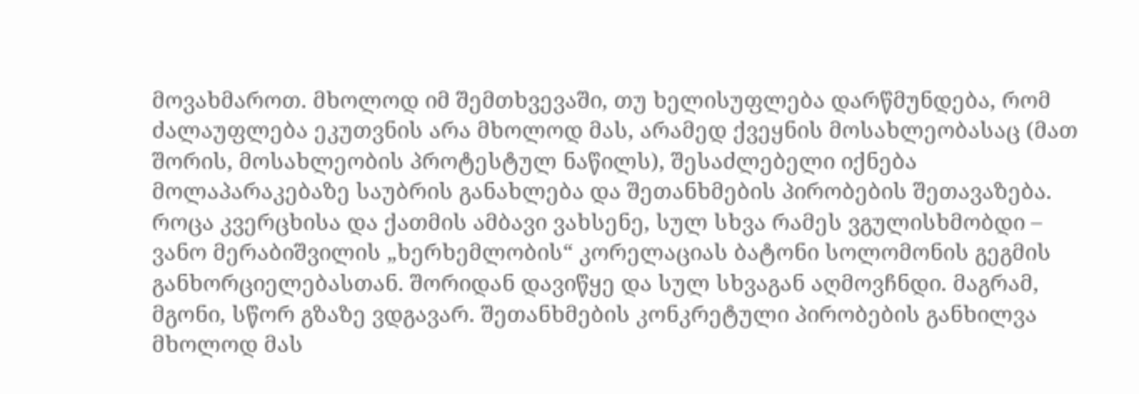მოვახმაროთ. მხოლოდ იმ შემთხვევაში, თუ ხელისუფლება დარწმუნდება, რომ ძალაუფლება ეკუთვნის არა მხოლოდ მას, არამედ ქვეყნის მოსახლეობასაც (მათ შორის, მოსახლეობის პროტესტულ ნაწილს), შესაძლებელი იქნება მოლაპარაკებაზე საუბრის განახლება და შეთანხმების პირობების შეთავაზება.
როცა კვერცხისა და ქათმის ამბავი ვახსენე, სულ სხვა რამეს ვგულისხმობდი – ვანო მერაბიშვილის „ხერხემლობის“ კორელაციას ბატონი სოლომონის გეგმის განხორციელებასთან. შორიდან დავიწყე და სულ სხვაგან აღმოვჩნდი. მაგრამ, მგონი, სწორ გზაზე ვდგავარ. შეთანხმების კონკრეტული პირობების განხილვა მხოლოდ მას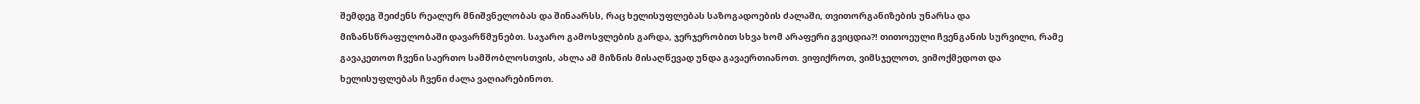შემდეგ შეიძენს რეალურ მნიშვნელობას და შინაარსს, რაც ხელისუფლებას საზოგადოების ძალაში, თვითორგანიზების უნარსა და მიზანსწრაფულობაში დავარწმუნებთ. საჯარო გამოსვლების გარდა, ჯერჯერობით სხვა ხომ არაფერი გვიცდია?! თითოეული ჩვენგანის სურვილი, რამე გავაკეთოთ ჩვენი საერთო სამშობლოსთვის, ახლა ამ მიზნის მისაღწევად უნდა გავაერთიანოთ. ვიფიქროთ, ვიმსჯელოთ, ვიმოქმედოთ და ხელისუფლებას ჩვენი ძალა ვაღიარებინოთ.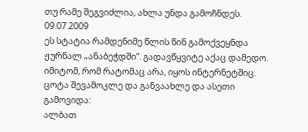თუ რამე შეგვიძლია, ახლა უნდა გამოჩნდეს.
09.07.2009
ეს სტატია რამდენიმე წლის წინ გამოქვეყნდა ჟურნალ „ანაბეჭდში“. გადავწყვიტე აქაც დამედო. იმიტომ, რომ რატომაც არა, იყოს ინტერნეტშიც. ცოტა შევამოკლე და განვაახლე და ასეთი გამოვიდა:
ალბათ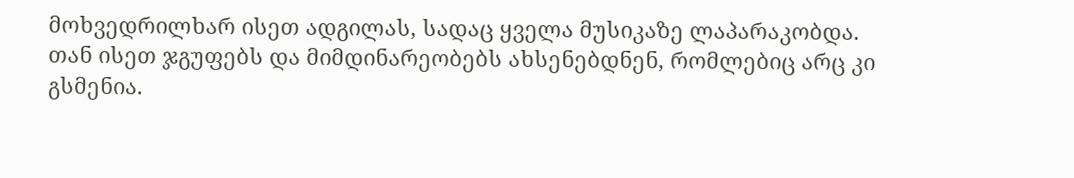მოხვედრილხარ ისეთ ადგილას, სადაც ყველა მუსიკაზე ლაპარაკობდა. თან ისეთ ჯგუფებს და მიმდინარეობებს ახსენებდნენ, რომლებიც არც კი გსმენია.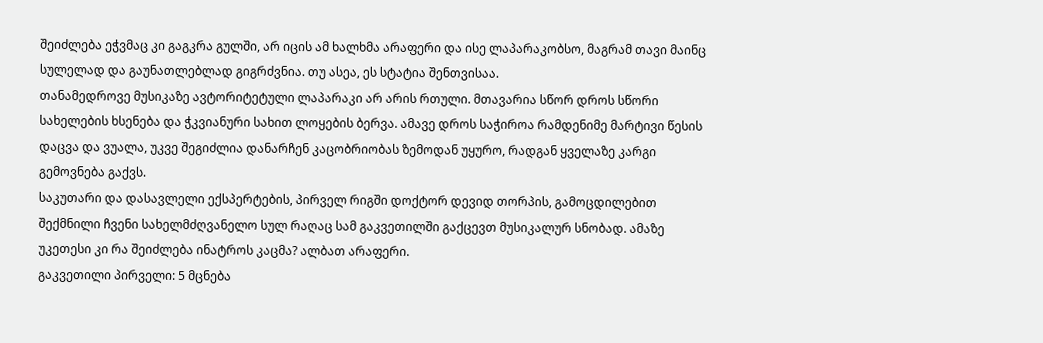შეიძლება ეჭვმაც კი გაგკრა გულში, არ იცის ამ ხალხმა არაფერი და ისე ლაპარაკობსო, მაგრამ თავი მაინც სულელად და გაუნათლებლად გიგრძვნია. თუ ასეა, ეს სტატია შენთვისაა.
თანამედროვე მუსიკაზე ავტორიტეტული ლაპარაკი არ არის რთული. მთავარია სწორ დროს სწორი სახელების ხსენება და ჭკვიანური სახით ლოყების ბერვა. ამავე დროს საჭიროა რამდენიმე მარტივი წესის დაცვა და ვუალა, უკვე შეგიძლია დანარჩენ კაცობრიობას ზემოდან უყურო, რადგან ყველაზე კარგი გემოვნება გაქვს.
საკუთარი და დასავლელი ექსპერტების, პირველ რიგში დოქტორ დევიდ თორპის, გამოცდილებით შექმნილი ჩვენი სახელმძღვანელო სულ რაღაც სამ გაკვეთილში გაქცევთ მუსიკალურ სნობად. ამაზე უკეთესი კი რა შეიძლება ინატროს კაცმა? ალბათ არაფერი.
გაკვეთილი პირველი: 5 მცნება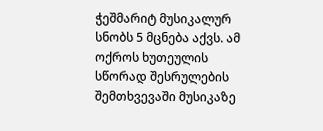ჭეშმარიტ მუსიკალურ სნობს 5 მცნება აქვს. ამ ოქროს ხუთეულის სწორად შესრულების შემთხვევაში მუსიკაზე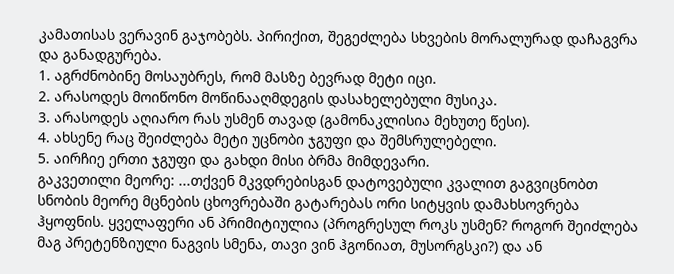კამათისას ვერავინ გაჯობებს. პირიქით, შეგეძლება სხვების მორალურად დაჩაგვრა და განადგურება.
1. აგრძნობინე მოსაუბრეს, რომ მასზე ბევრად მეტი იცი.
2. არასოდეს მოიწონო მოწინააღმდეგის დასახელებული მუსიკა.
3. არასოდეს აღიარო რას უსმენ თავად (გამონაკლისია მეხუთე წესი).
4. ახსენე რაც შეიძლება მეტი უცნობი ჯგუფი და შემსრულებელი.
5. აირჩიე ერთი ჯგუფი და გახდი მისი ბრმა მიმდევარი.
გაკვეთილი მეორე: ...თქვენ მკვდრებისგან დატოვებული კვალით გაგვიცნობთ
სნობის მეორე მცნების ცხოვრებაში გატარებას ორი სიტყვის დამახსოვრება ჰყოფნის. ყველაფერი ან პრიმიტიულია (პროგრესულ როკს უსმენ? როგორ შეიძლება მაგ პრეტენზიული ნაგვის სმენა, თავი ვინ ჰგონიათ, მუსორგსკი?) და ან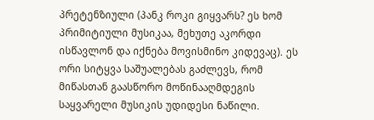პრეტენზიული (პანკ როკი გიყვარს? ეს ხომ პრიმიტიული მუსიკაა, მეხუთე აკორდი ისწავლონ და იქნება მოვისმინო კიდევაც). ეს ორი სიტყვა საშუალებას გაძლევს, რომ მიწასთან გაასწორო მოწინააღმდეგის საყვარელი მუსიკის უდიდესი ნაწილი.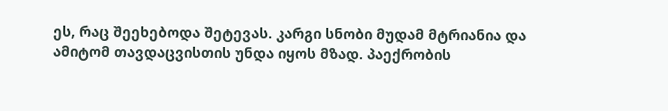ეს, რაც შეეხებოდა შეტევას. კარგი სნობი მუდამ მტრიანია და ამიტომ თავდაცვისთის უნდა იყოს მზად. პაექრობის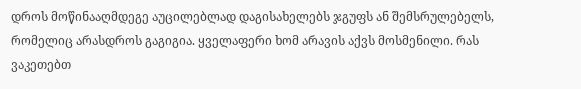დროს მოწინააღმდეგე აუცილებლად დაგისახელებს ჯგუფს ან შემსრულებელს, რომელიც არასდროს გაგიგია. ყველაფერი ხომ არავის აქვს მოსმენილი. რას ვაკეთებთ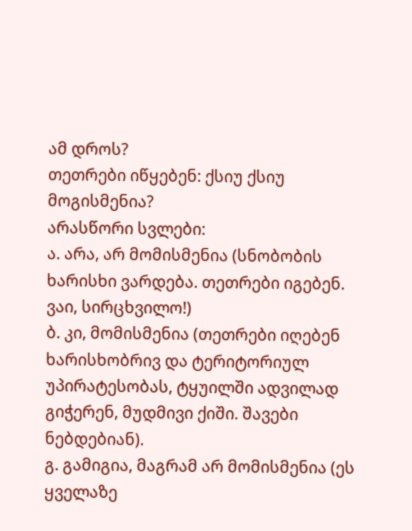ამ დროს?
თეთრები იწყებენ: ქსიუ ქსიუ მოგისმენია?
არასწორი სვლები:
ა. არა, არ მომისმენია (სნობობის ხარისხი ვარდება. თეთრები იგებენ. ვაი, სირცხვილო!)
ბ. კი, მომისმენია (თეთრები იღებენ ხარისხობრივ და ტერიტორიულ უპირატესობას, ტყუილში ადვილად გიჭერენ, მუდმივი ქიში. შავები ნებდებიან).
გ. გამიგია, მაგრამ არ მომისმენია (ეს ყველაზე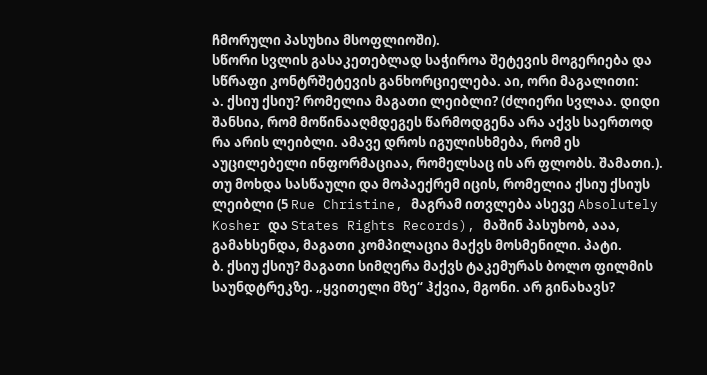ჩმორული პასუხია მსოფლიოში).
სწორი სვლის გასაკეთებლად საჭიროა შეტევის მოგერიება და სწრაფი კონტრშეტევის განხორციელება. აი, ორი მაგალითი:
ა. ქსიუ ქსიუ? რომელია მაგათი ლეიბლი? (ძლიერი სვლაა. დიდი შანსია, რომ მოწინააღმდეგეს წარმოდგენა არა აქვს საერთოდ რა არის ლეიბლი. ამავე დროს იგულისხმება, რომ ეს აუცილებელი ინფორმაციაა, რომელსაც ის არ ფლობს. შამათი.).
თუ მოხდა სასწაული და მოპაექრემ იცის, რომელია ქსიუ ქსიუს ლეიბლი (5 Rue Christine, მაგრამ ითვლება ასევე Absolutely Kosher და States Rights Records), მაშინ პასუხობ, ააა, გამახსენდა, მაგათი კომპილაცია მაქვს მოსმენილი. პატი.
ბ. ქსიუ ქსიუ? მაგათი სიმღერა მაქვს ტაკემურას ბოლო ფილმის საუნდტრეკზე. „ყვითელი მზე“ ჰქვია, მგონი. არ გინახავს?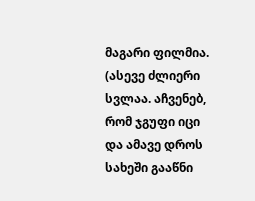მაგარი ფილმია. (ასევე ძლიერი სვლაა. აჩვენებ, რომ ჯგუფი იცი და ამავე დროს სახეში გააწნი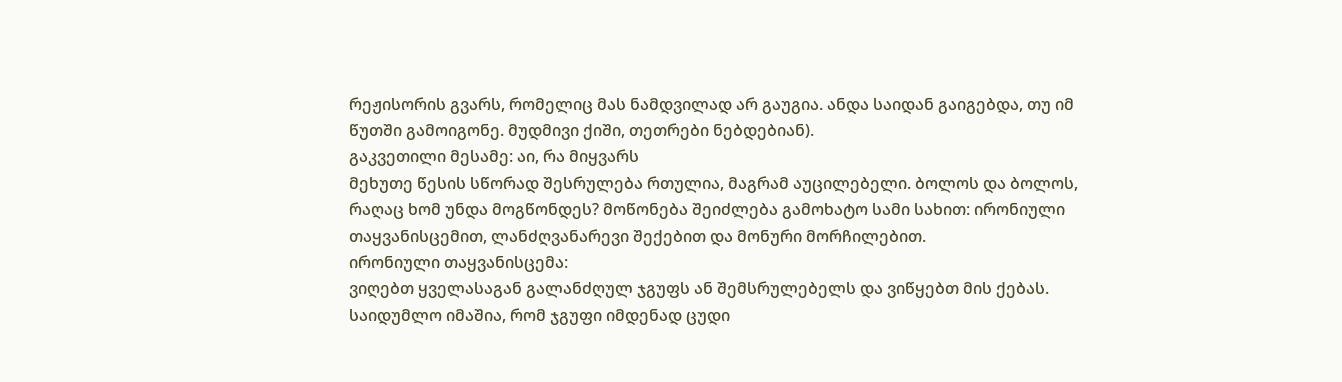რეჟისორის გვარს, რომელიც მას ნამდვილად არ გაუგია. ანდა საიდან გაიგებდა, თუ იმ წუთში გამოიგონე. მუდმივი ქიში, თეთრები ნებდებიან).
გაკვეთილი მესამე: აი, რა მიყვარს
მეხუთე წესის სწორად შესრულება რთულია, მაგრამ აუცილებელი. ბოლოს და ბოლოს, რაღაც ხომ უნდა მოგწონდეს? მოწონება შეიძლება გამოხატო სამი სახით: ირონიული თაყვანისცემით, ლანძღვანარევი შექებით და მონური მორჩილებით.
ირონიული თაყვანისცემა:
ვიღებთ ყველასაგან გალანძღულ ჯგუფს ან შემსრულებელს და ვიწყებთ მის ქებას. საიდუმლო იმაშია, რომ ჯგუფი იმდენად ცუდი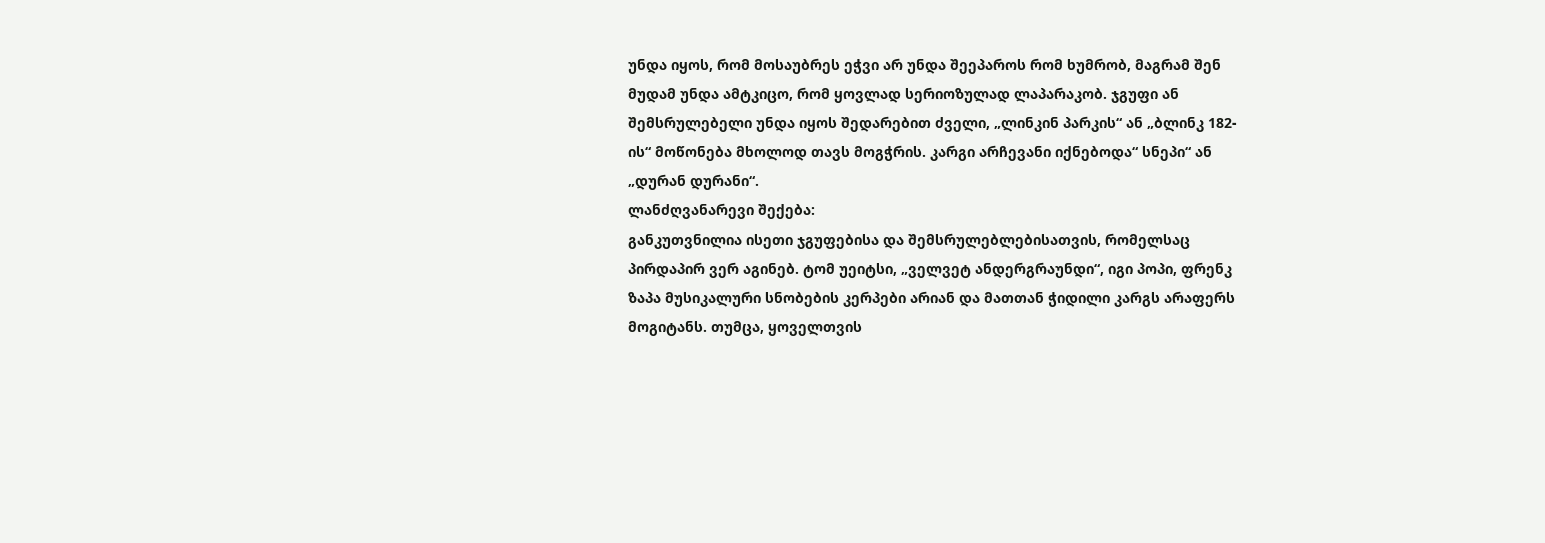უნდა იყოს, რომ მოსაუბრეს ეჭვი არ უნდა შეეპაროს რომ ხუმრობ, მაგრამ შენ მუდამ უნდა ამტკიცო, რომ ყოვლად სერიოზულად ლაპარაკობ. ჯგუფი ან შემსრულებელი უნდა იყოს შედარებით ძველი, „ლინკინ პარკის“ ან „ბლინკ 182-ის“ მოწონება მხოლოდ თავს მოგჭრის. კარგი არჩევანი იქნებოდა“ სნეპი“ ან „დურან დურანი“.
ლანძღვანარევი შექება:
განკუთვნილია ისეთი ჯგუფებისა და შემსრულებლებისათვის, რომელსაც პირდაპირ ვერ აგინებ. ტომ უეიტსი, „ველვეტ ანდერგრაუნდი“, იგი პოპი, ფრენკ ზაპა მუსიკალური სნობების კერპები არიან და მათთან ჭიდილი კარგს არაფერს მოგიტანს. თუმცა, ყოველთვის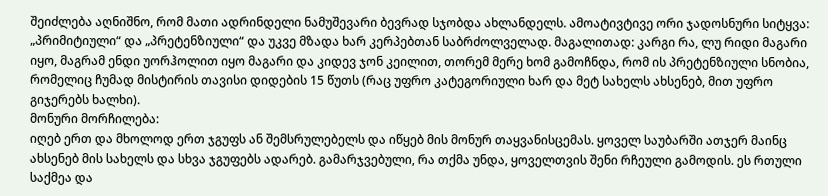შეიძლება აღნიშნო, რომ მათი ადრინდელი ნამუშევარი ბევრად სჯობდა ახლანდელს. ამოატივტივე ორი ჯადოსნური სიტყვა: „პრიმიტიული“ და „პრეტენზიული“ და უკვე მზადა ხარ კერპებთან საბრძოლველად. მაგალითად: კარგი რა, ლუ რიდი მაგარი იყო, მაგრამ ენდი უორჰოლით იყო მაგარი და კიდევ ჯონ კეილით, თორემ მერე ხომ გამოჩნდა, რომ ის პრეტენზიული სნობია, რომელიც ჩუმად მისტირის თავისი დიდების 15 წუთს (რაც უფრო კატეგორიული ხარ და მეტ სახელს ახსენებ, მით უფრო გიჯერებს ხალხი).
მონური მორჩილება:
იღებ ერთ და მხოლოდ ერთ ჯგუფს ან შემსრულებელს და იწყებ მის მონურ თაყვანისცემას. ყოველ საუბარში ათჯერ მაინც ახსენებ მის სახელს და სხვა ჯგუფებს ადარებ. გამარჯვებული, რა თქმა უნდა, ყოველთვის შენი რჩეული გამოდის. ეს რთული საქმეა და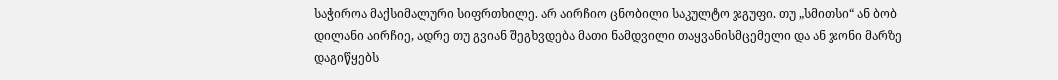საჭიროა მაქსიმალური სიფრთხილე. არ აირჩიო ცნობილი საკულტო ჯგუფი. თუ „სმითსი“ ან ბობ დილანი აირჩიე, ადრე თუ გვიან შეგხვდება მათი ნამდვილი თაყვანისმცემელი და ან ჯონი მარზე დაგიწყებს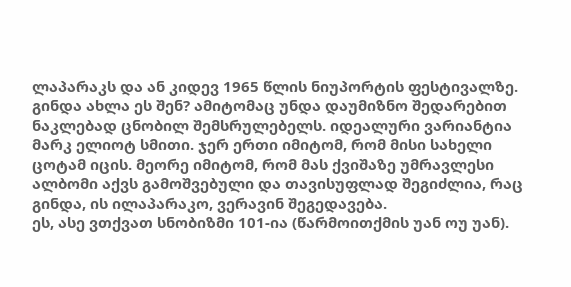ლაპარაკს და ან კიდევ 1965 წლის ნიუპორტის ფესტივალზე. გინდა ახლა ეს შენ? ამიტომაც უნდა დაუმიზნო შედარებით ნაკლებად ცნობილ შემსრულებელს. იდეალური ვარიანტია მარკ ელიოტ სმითი. ჯერ ერთი იმიტომ, რომ მისი სახელი ცოტამ იცის. მეორე იმიტომ, რომ მას ქვიშაზე უმრავლესი ალბომი აქვს გამოშვებული და თავისუფლად შეგიძლია, რაც გინდა, ის ილაპარაკო, ვერავინ შეგედავება.
ეს, ასე ვთქვათ სნობიზმი 101-ია (წარმოითქმის უან ოუ უან).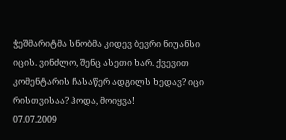ჭეშმარიტმა სნობმა კიდევ ბევრი ნიუანსი იცის. ვინძლო, შენც ასეთი ხარ. ქვევით კომენტარის ჩასაწერ ადგილს ხედავ? იცი რისთვისაა? ჰოდა, მოიყვა!
07.07.2009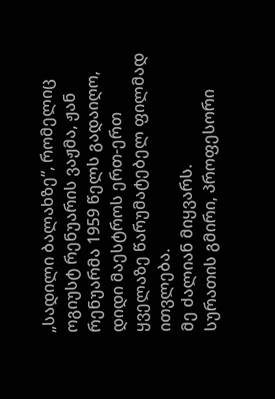„სადილი ბალახზე“, რომელიც ოგიუსტ რენუარის ვაჟმა, ჟან რენუარმა 1959 წელს გადაიღო, დიდი მაესტროს ერთ-ერთ ყველაზე წარუმატებელ ფილმად ითვლება.
მე ძალიან მიყვარს.
სურათის გმირი, პროფესორი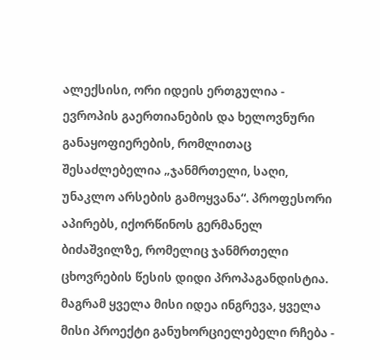ალექსისი, ორი იდეის ერთგულია - ევროპის გაერთიანების და ხელოვნური განაყოფიერების, რომლითაც შესაძლებელია „ჯანმრთელი, საღი, უნაკლო არსების გამოყვანა“. პროფესორი აპირებს, იქორწინოს გერმანელ ბიძაშვილზე, რომელიც ჯანმრთელი ცხოვრების წესის დიდი პროპაგანდისტია. მაგრამ ყველა მისი იდეა ინგრევა, ყველა მისი პროექტი განუხორციელებელი რჩება -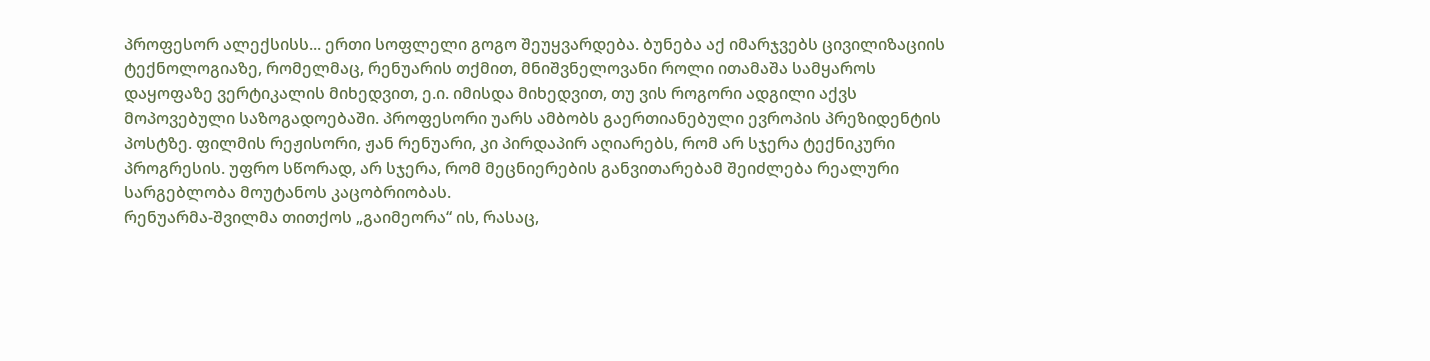პროფესორ ალექსისს... ერთი სოფლელი გოგო შეუყვარდება. ბუნება აქ იმარჯვებს ცივილიზაციის ტექნოლოგიაზე, რომელმაც, რენუარის თქმით, მნიშვნელოვანი როლი ითამაშა სამყაროს დაყოფაზე ვერტიკალის მიხედვით, ე.ი. იმისდა მიხედვით, თუ ვის როგორი ადგილი აქვს მოპოვებული საზოგადოებაში. პროფესორი უარს ამბობს გაერთიანებული ევროპის პრეზიდენტის პოსტზე. ფილმის რეჟისორი, ჟან რენუარი, კი პირდაპირ აღიარებს, რომ არ სჯერა ტექნიკური პროგრესის. უფრო სწორად, არ სჯერა, რომ მეცნიერების განვითარებამ შეიძლება რეალური სარგებლობა მოუტანოს კაცობრიობას.
რენუარმა-შვილმა თითქოს „გაიმეორა“ ის, რასაც,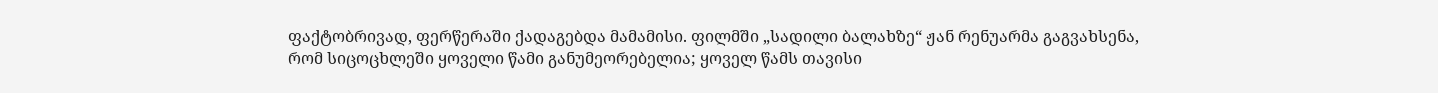ფაქტობრივად, ფერწერაში ქადაგებდა მამამისი. ფილმში „სადილი ბალახზე“ ჟან რენუარმა გაგვახსენა, რომ სიცოცხლეში ყოველი წამი განუმეორებელია; ყოველ წამს თავისი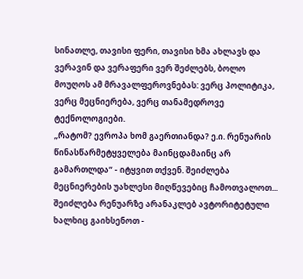სინათლე, თავისი ფერი, თავისი ხმა ახლავს და ვერავინ და ვერაფერი ვერ შეძლებს, ბოლო მოუღოს ამ მრავალფეროვნებას: ვერც პოლიტიკა, ვერც მეცნიერება, ვერც თანამედროვე ტექნოლოგიები.
„რატომ? ევროპა ხომ გაერთიანდა? ე.ი. რენუარის წინასწარმეტყველება მაინცდამაინც არ გამართლდა“ - იტყვით თქვენ. შეიძლება მეცნიერების უახლესი მიღწევებიც ჩამოთვალოთ... შეიძლება რენუარზე არანაკლებ ავტორიტეტული ხალხიც გაიხსენოთ -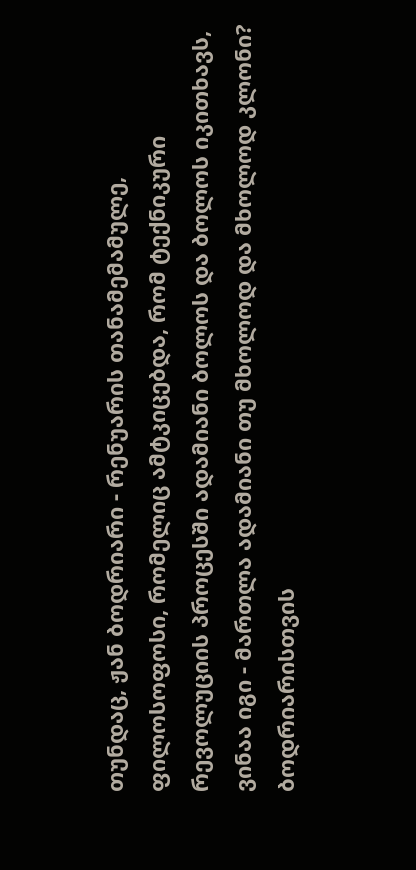თუნდაც, ჟან ბოდრიარი - რენუარის თანამემამულე, ფილოსოფოსი, რომელიც ამტკიცებდა, რომ ტექნიკური რევოლუციის პროცესში ადამიანი ბოლოს და ბოლოს იკითხავს, ვინაა იგი - მართლა ადამიანი თუ მხოლოდ და მხოლოდ კლონი?
ბოდრიარისთვის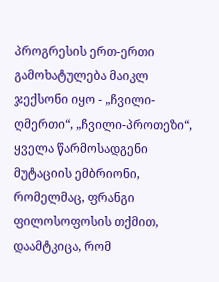პროგრესის ერთ-ერთი გამოხატულება მაიკლ ჯექსონი იყო - „ჩვილი-ღმერთი“, „ჩვილი-პროთეზი“, ყველა წარმოსადგენი მუტაციის ემბრიონი, რომელმაც, ფრანგი ფილოსოფოსის თქმით, დაამტკიცა, რომ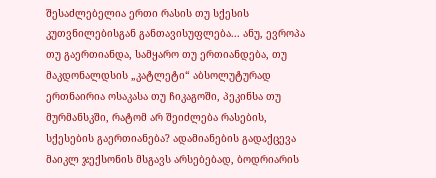შესაძლებელია ერთი რასის თუ სქესის კუთვნილებისგან განთავისუფლება... ანუ, ევროპა თუ გაერთიანდა, სამყარო თუ ერთიანდება, თუ მაკდონალდსის „კატლეტი“ აბსოლუტურად ერთნაირია ოსაკასა თუ ჩიკაგოში, პეკინსა თუ მურმანსკში, რატომ არ შეიძლება რასების, სქესების გაერთიანება? ადამიანების გადაქცევა მაიკლ ჯექსონის მსგავს არსებებად, ბოდრიარის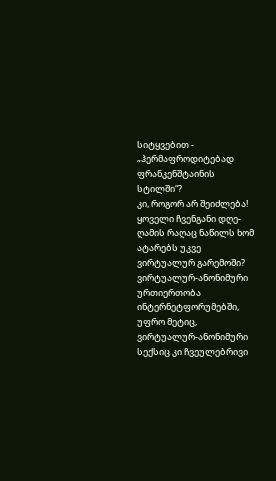სიტყვებით - „ჰერმაფროდიტებად ფრანკენშტაინის სტილში“?
კი, როგორ არ შეიძლება! ყოველი ჩვენგანი დღე-ღამის რაღაც ნაწილს ხომ ატარებს უკვე ვირტუალურ გარემოში? ვირტუალურ-ანონიმური ურთიერთობა ინტერნეტფორუმებში, უფრო მეტიც, ვირტუალურ-ანონიმური სექსიც კი ჩვეულებრივი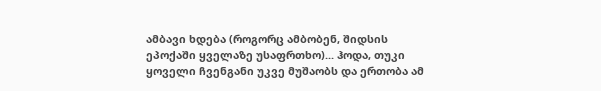ამბავი ხდება (როგორც ამბობენ, შიდსის ეპოქაში ყველაზე უსაფრთხო)... ჰოდა, თუკი ყოველი ჩვენგანი უკვე მუშაობს და ერთობა ამ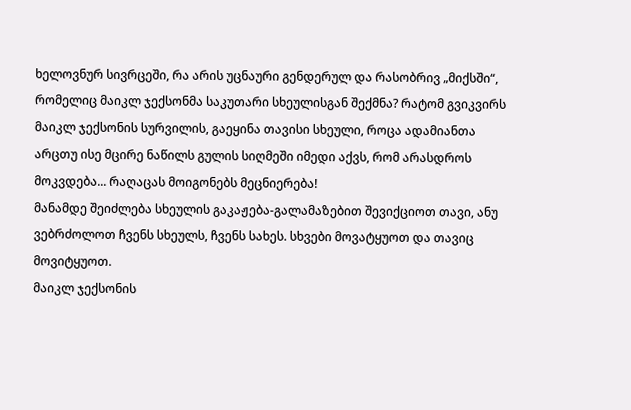ხელოვნურ სივრცეში, რა არის უცნაური გენდერულ და რასობრივ „მიქსში“, რომელიც მაიკლ ჯექსონმა საკუთარი სხეულისგან შექმნა? რატომ გვიკვირს მაიკლ ჯექსონის სურვილის, გაეყინა თავისი სხეული, როცა ადამიანთა არცთუ ისე მცირე ნაწილს გულის სიღმეში იმედი აქვს, რომ არასდროს მოკვდება... რაღაცას მოიგონებს მეცნიერება!
მანამდე შეიძლება სხეულის გაკაჟება-გალამაზებით შევიქციოთ თავი, ანუ ვებრძოლოთ ჩვენს სხეულს, ჩვენს სახეს. სხვები მოვატყუოთ და თავიც მოვიტყუოთ.
მაიკლ ჯექსონის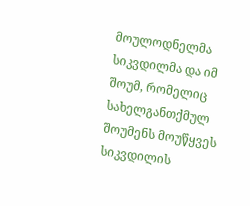მოულოდნელმა სიკვდილმა და იმ შოუმ, რომელიც სახელგანთქმულ შოუმენს მოუწყვეს სიკვდილის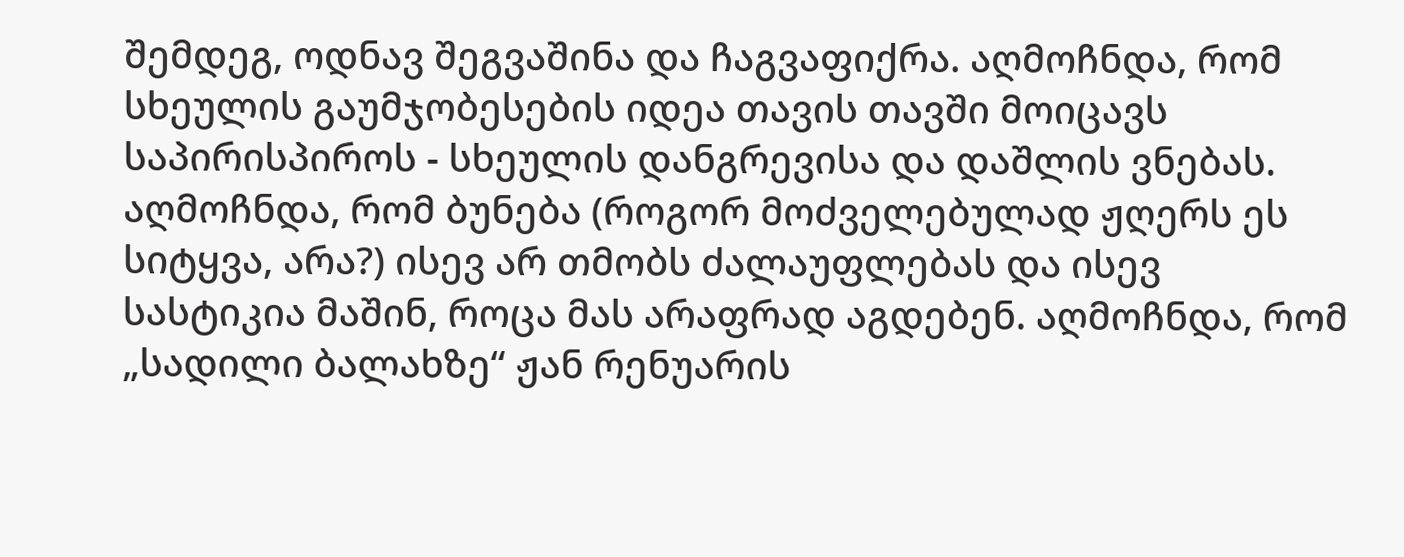შემდეგ, ოდნავ შეგვაშინა და ჩაგვაფიქრა. აღმოჩნდა, რომ სხეულის გაუმჯობესების იდეა თავის თავში მოიცავს საპირისპიროს - სხეულის დანგრევისა და დაშლის ვნებას. აღმოჩნდა, რომ ბუნება (როგორ მოძველებულად ჟღერს ეს სიტყვა, არა?) ისევ არ თმობს ძალაუფლებას და ისევ სასტიკია მაშინ, როცა მას არაფრად აგდებენ. აღმოჩნდა, რომ „სადილი ბალახზე“ ჟან რენუარის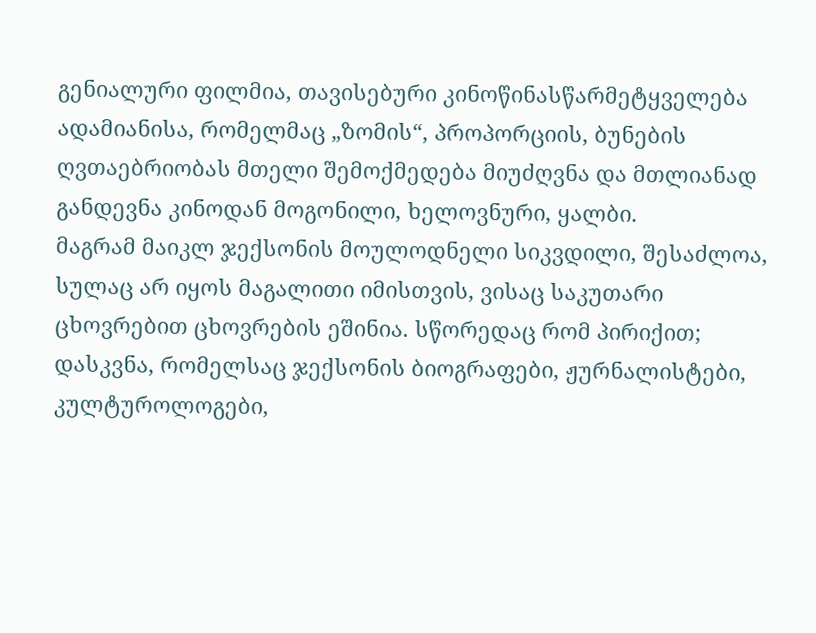გენიალური ფილმია, თავისებური კინოწინასწარმეტყველება ადამიანისა, რომელმაც „ზომის“, პროპორციის, ბუნების ღვთაებრიობას მთელი შემოქმედება მიუძღვნა და მთლიანად განდევნა კინოდან მოგონილი, ხელოვნური, ყალბი.
მაგრამ მაიკლ ჯექსონის მოულოდნელი სიკვდილი, შესაძლოა, სულაც არ იყოს მაგალითი იმისთვის, ვისაც საკუთარი ცხოვრებით ცხოვრების ეშინია. სწორედაც რომ პირიქით; დასკვნა, რომელსაც ჯექსონის ბიოგრაფები, ჟურნალისტები, კულტუროლოგები,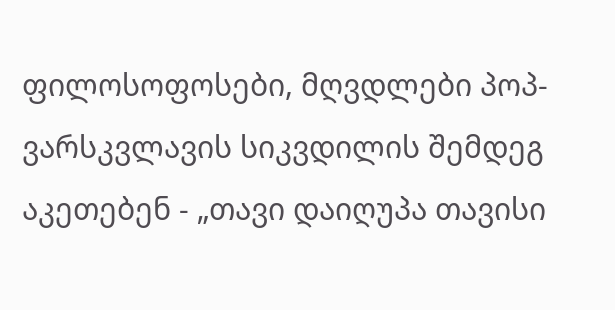ფილოსოფოსები, მღვდლები პოპ-ვარსკვლავის სიკვდილის შემდეგ აკეთებენ - „თავი დაიღუპა თავისი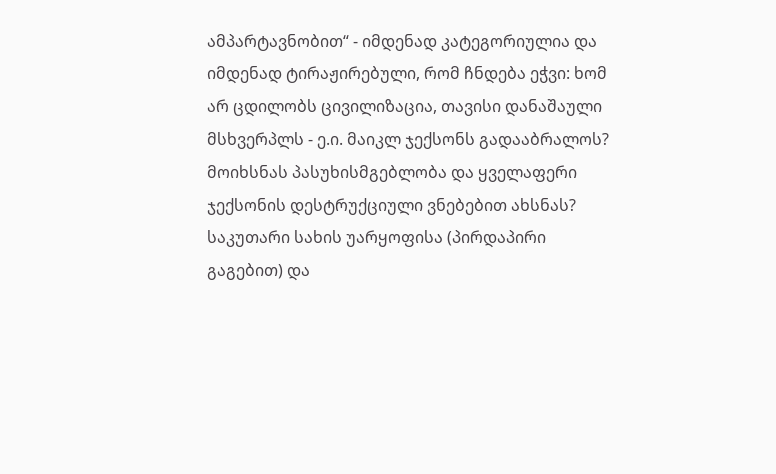ამპარტავნობით“ - იმდენად კატეგორიულია და იმდენად ტირაჟირებული, რომ ჩნდება ეჭვი: ხომ არ ცდილობს ცივილიზაცია, თავისი დანაშაული მსხვერპლს - ე.ი. მაიკლ ჯექსონს გადააბრალოს? მოიხსნას პასუხისმგებლობა და ყველაფერი ჯექსონის დესტრუქციული ვნებებით ახსნას?
საკუთარი სახის უარყოფისა (პირდაპირი გაგებით) და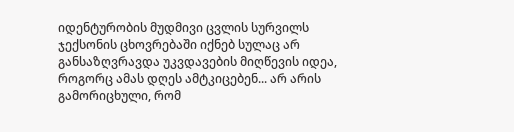იდენტურობის მუდმივი ცვლის სურვილს ჯექსონის ცხოვრებაში იქნებ სულაც არ განსაზღვრავდა უკვდავების მიღწევის იდეა, როგორც ამას დღეს ამტკიცებენ... არ არის გამორიცხული, რომ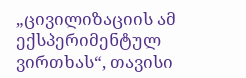„ცივილიზაციის ამ ექსპერიმენტულ ვირთხას“, თავისი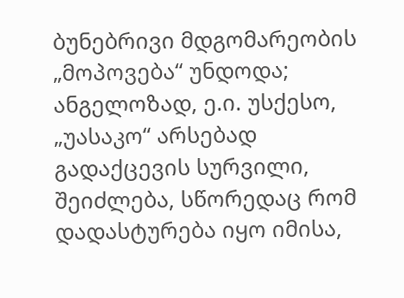ბუნებრივი მდგომარეობის „მოპოვება“ უნდოდა; ანგელოზად, ე.ი. უსქესო, „უასაკო“ არსებად გადაქცევის სურვილი, შეიძლება, სწორედაც რომ დადასტურება იყო იმისა,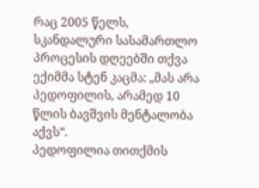რაც 2005 წელს, სკანდალური სასამართლო პროცესის დღეებში თქვა ექიმმა სტენ კაცმა: „მას არა პედოფილის, არამედ 10 წლის ბავშვის მენტალობა აქვს“.
პედოფილია თითქმის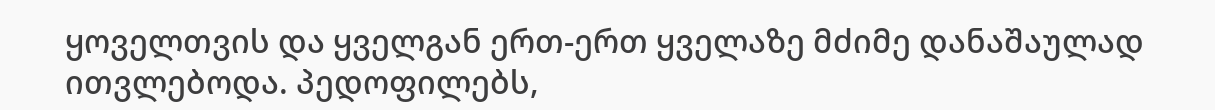ყოველთვის და ყველგან ერთ-ერთ ყველაზე მძიმე დანაშაულად ითვლებოდა. პედოფილებს,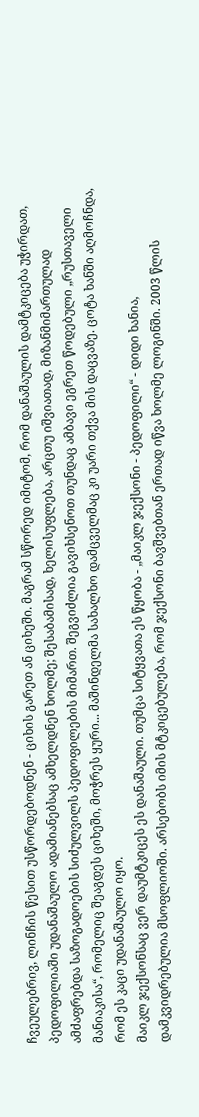ჩვეულებრივ, ლინჩის წესით უსწორდებოდნენ - ციხის გარეთ ან ციხეში. მაგრამ სწორედ იმიტომ, რომ დანაშაულის დამტკიცება უჭირდათ, პედოფილიაში უდანაშაულო ადამიანებსაც ამხელდნენ ხოლმე; შესაბამისად, ხელისუფლება, არცთუ იშვიათად, მიზანმიმართულად ამძაფრებდა საზოგადოების სიძულვილს პედოფილების მიმართ. შეგვიძლია გავიხსენოთ თუნდაც ამბავი ეგრეთ წოდებული „რუსთაველი მანიაკისა“, რომელიც შეაგდეს ციხეში, მოჭრეს ყური... მაშინდელმა სახალხო დამცველმაც კი უარი თქვა მის დაცვაზე. ცოტა ხანში აღმოჩნდა, რომ ეს კაცი უდანაშაულო იყო.
მაიკლ ჯექსონსაც ვერ დაუმტკიცეს ეს დანაშაული. თუმცა სიტყვათა ეს წყობა - „მაიკლ ჯექსონი - პედოფილი“ - დიდი ხანია, დამკვიდრებულია მსოფლიოში. არსებობს იმის მტკიცებულება, რომ ჯექსონი ბავშვებთან ერთად იწვა ხოლმე ლოგინში. 2003 წლის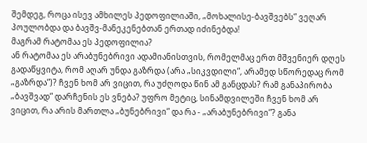შემდეგ, როცა ისევ ამხილეს პედოფილიაში, „მოხალისე-ბავშვებს“ ვეღარ პოულობდა და ბავშვ-მანეკენებთან ერთად იძინებდა!
მაგრამ რატომაა ეს პედოფილია?
ან რატომაა ეს არაბუნებრივი ადამიანისთვის, რომელმაც ერთ მშვენიერ დღეს გადაწყვიტა, რომ აღარ უნდა გაზრდა (არა „სიკვდილი“, არამედ სწორედაც რომ „გაზრდა“)? ჩვენ ხომ არ ვიცით, რა უძღოდა წინ ამ განცდას? რამ განაპირობა „ბავშვად“ დარჩენის ეს ვნება? უფრო მეტიც, სინამდვილეში ჩვენ ხომ არ ვიცით, რა არის მართლა „ბუნებრივი“ და რა - „არაბუნებრივი“? განა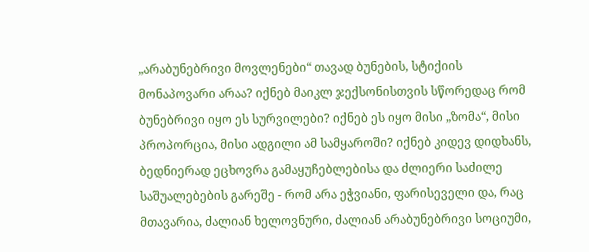„არაბუნებრივი მოვლენები“ თავად ბუნების, სტიქიის მონაპოვარი არაა? იქნებ მაიკლ ჯექსონისთვის სწორედაც რომ ბუნებრივი იყო ეს სურვილები? იქნებ ეს იყო მისი „ზომა“, მისი პროპორცია, მისი ადგილი ამ სამყაროში? იქნებ კიდევ დიდხანს, ბედნიერად ეცხოვრა გამაყუჩებლებისა და ძლიერი საძილე საშუალებების გარეშე - რომ არა ეჭვიანი, ფარისეველი და, რაც მთავარია, ძალიან ხელოვნური, ძალიან არაბუნებრივი სოციუმი,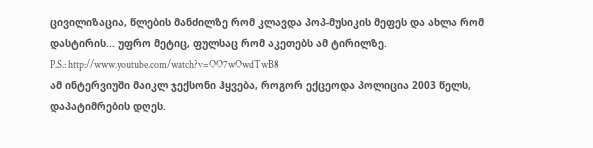ცივილიზაცია, წლების მანძილზე რომ კლავდა პოპ-მუსიკის მეფეს და ახლა რომ დასტირის... უფრო მეტიც, ფულსაც რომ აკეთებს ამ ტირილზე.
P.S.: http://www.youtube.com/watch?v=OO7wOwdTwB8
ამ ინტერვიუში მაიკლ ჯექსონი ჰყვება, როგორ ექცეოდა პოლიცია 2003 წელს, დაპატიმრების დღეს.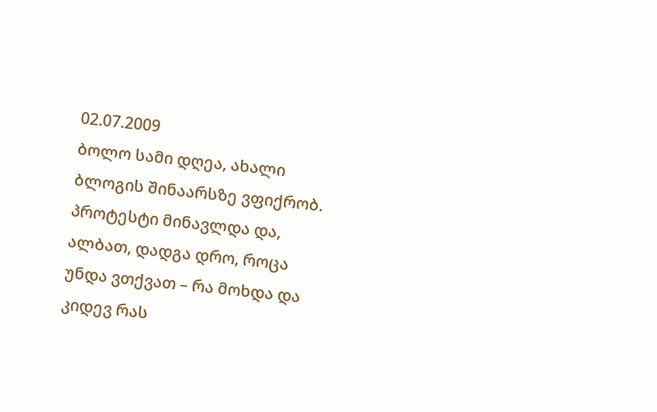02.07.2009
ბოლო სამი დღეა, ახალი ბლოგის შინაარსზე ვფიქრობ. პროტესტი მინავლდა და, ალბათ, დადგა დრო, როცა უნდა ვთქვათ – რა მოხდა და კიდევ რას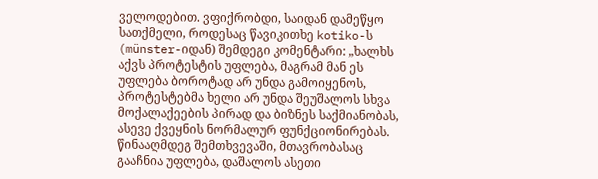ველოდებით. ვფიქრობდი, საიდან დამეწყო სათქმელი, როდესაც წავიკითხე kotiko-ს (münster-იდან) შემდეგი კომენტარი: „ხალხს აქვს პროტესტის უფლება, მაგრამ მან ეს უფლება ბოროტად არ უნდა გამოიყენოს, პროტესტებმა ხელი არ უნდა შეუშალოს სხვა მოქალაქეების პირად და ბიზნეს საქმიანობას, ასევე ქვეყნის ნორმალურ ფუნქციონირებას. წინააღმდეგ შემთხვევაში, მთავრობასაც გააჩნია უფლება, დაშალოს ასეთი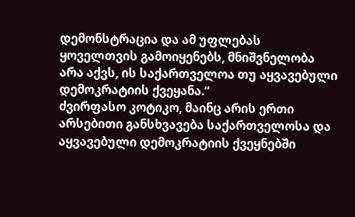დემონსტრაცია და ამ უფლებას ყოველთვის გამოიყენებს, მნიშვნელობა არა აქვს, ის საქართველოა თუ აყვავებული დემოკრატიის ქვეყანა.“
ძვირფასო კოტიკო, მაინც არის ერთი არსებითი განსხვავება საქართველოსა და აყვავებული დემოკრატიის ქვეყნებში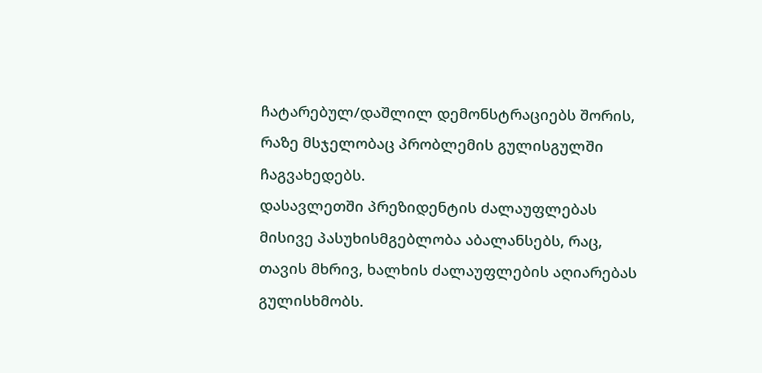ჩატარებულ/დაშლილ დემონსტრაციებს შორის, რაზე მსჯელობაც პრობლემის გულისგულში ჩაგვახედებს.
დასავლეთში პრეზიდენტის ძალაუფლებას მისივე პასუხისმგებლობა აბალანსებს, რაც, თავის მხრივ, ხალხის ძალაუფლების აღიარებას გულისხმობს.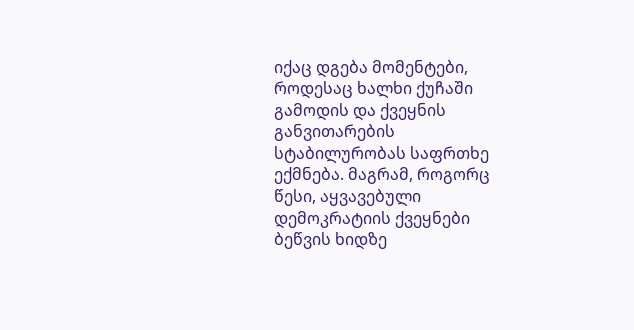იქაც დგება მომენტები, როდესაც ხალხი ქუჩაში გამოდის და ქვეყნის განვითარების სტაბილურობას საფრთხე ექმნება. მაგრამ, როგორც წესი, აყვავებული დემოკრატიის ქვეყნები ბეწვის ხიდზე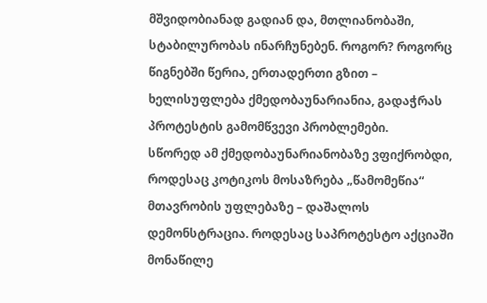მშვიდობიანად გადიან და, მთლიანობაში, სტაბილურობას ინარჩუნებენ. როგორ? როგორც წიგნებში წერია, ერთადერთი გზით – ხელისუფლება ქმედობაუნარიანია, გადაჭრას პროტესტის გამომწვევი პრობლემები.
სწორედ ამ ქმედობაუნარიანობაზე ვფიქრობდი, როდესაც კოტიკოს მოსაზრება „წამომეწია“ მთავრობის უფლებაზე – დაშალოს დემონსტრაცია. როდესაც საპროტესტო აქციაში მონაწილე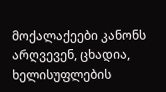მოქალაქეები კანონს არღვევენ, ცხადია, ხელისუფლების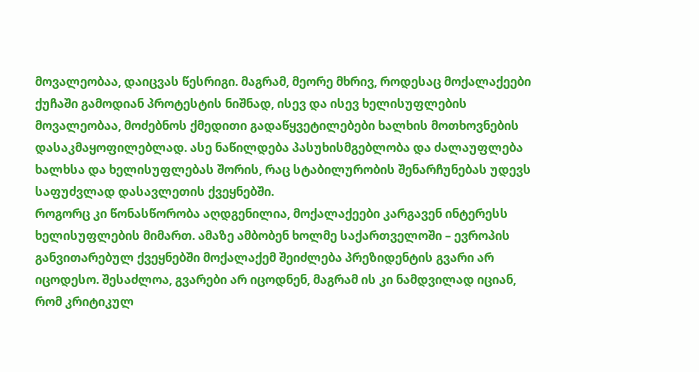მოვალეობაა, დაიცვას წესრიგი. მაგრამ, მეორე მხრივ, როდესაც მოქალაქეები ქუჩაში გამოდიან პროტესტის ნიშნად, ისევ და ისევ ხელისუფლების მოვალეობაა, მოძებნოს ქმედითი გადაწყვეტილებები ხალხის მოთხოვნების დასაკმაყოფილებლად. ასე ნაწილდება პასუხისმგებლობა და ძალაუფლება ხალხსა და ხელისუფლებას შორის, რაც სტაბილურობის შენარჩუნებას უდევს საფუძვლად დასავლეთის ქვეყნებში.
როგორც კი წონასწორობა აღდგენილია, მოქალაქეები კარგავენ ინტერესს ხელისუფლების მიმართ. ამაზე ამბობენ ხოლმე საქართველოში – ევროპის განვითარებულ ქვეყნებში მოქალაქემ შეიძლება პრეზიდენტის გვარი არ იცოდესო. შესაძლოა, გვარები არ იცოდნენ, მაგრამ ის კი ნამდვილად იციან, რომ კრიტიკულ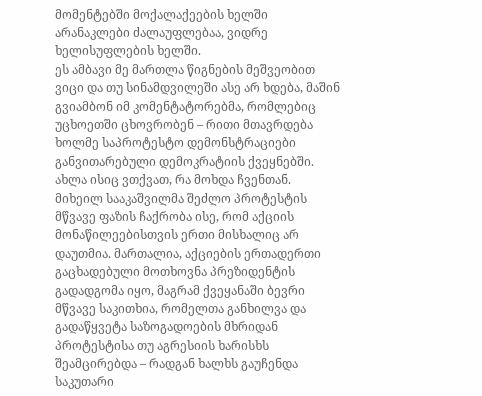მომენტებში მოქალაქეების ხელში არანაკლები ძალაუფლებაა, ვიდრე ხელისუფლების ხელში.
ეს ამბავი მე მართლა წიგნების მეშვეობით ვიცი და თუ სინამდვილეში ასე არ ხდება, მაშინ გვიამბონ იმ კომენტატორებმა, რომლებიც უცხოეთში ცხოვრობენ – რითი მთავრდება ხოლმე საპროტესტო დემონსტრაციები განვითარებული დემოკრატიის ქვეყნებში.
ახლა ისიც ვთქვათ, რა მოხდა ჩვენთან.
მიხეილ სააკაშვილმა შეძლო პროტესტის მწვავე ფაზის ჩაქრობა ისე, რომ აქციის მონაწილეებისთვის ერთი მისხალიც არ დაუთმია. მართალია, აქციების ერთადერთი გაცხადებული მოთხოვნა პრეზიდენტის გადადგომა იყო, მაგრამ ქვეყანაში ბევრი მწვავე საკითხია, რომელთა განხილვა და გადაწყვეტა საზოგადოების მხრიდან პროტესტისა თუ აგრესიის ხარისხს შეამცირებდა – რადგან ხალხს გაუჩენდა საკუთარი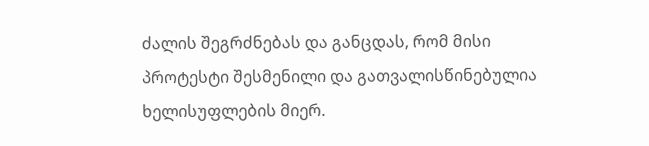ძალის შეგრძნებას და განცდას, რომ მისი პროტესტი შესმენილი და გათვალისწინებულია ხელისუფლების მიერ.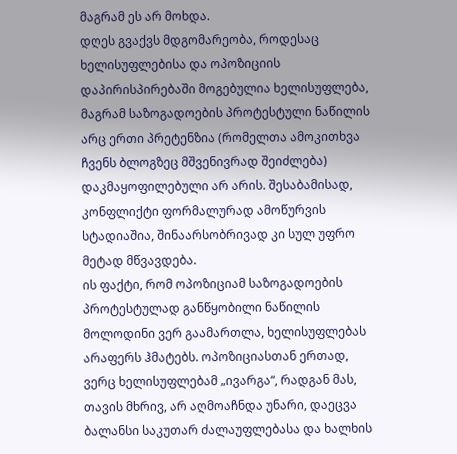მაგრამ ეს არ მოხდა.
დღეს გვაქვს მდგომარეობა, როდესაც ხელისუფლებისა და ოპოზიციის დაპირისპირებაში მოგებულია ხელისუფლება, მაგრამ საზოგადოების პროტესტული ნაწილის არც ერთი პრეტენზია (რომელთა ამოკითხვა ჩვენს ბლოგზეც მშვენივრად შეიძლება) დაკმაყოფილებული არ არის. შესაბამისად, კონფლიქტი ფორმალურად ამოწურვის სტადიაშია, შინაარსობრივად კი სულ უფრო მეტად მწვავდება.
ის ფაქტი, რომ ოპოზიციამ საზოგადოების პროტესტულად განწყობილი ნაწილის მოლოდინი ვერ გაამართლა, ხელისუფლებას არაფერს ჰმატებს. ოპოზიციასთან ერთად, ვერც ხელისუფლებამ „ივარგა“, რადგან მას, თავის მხრივ, არ აღმოაჩნდა უნარი, დაეცვა ბალანსი საკუთარ ძალაუფლებასა და ხალხის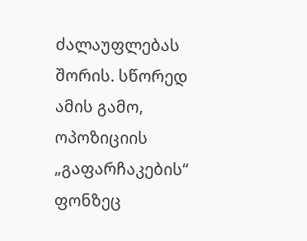ძალაუფლებას შორის. სწორედ ამის გამო, ოპოზიციის „გაფარჩაკების“ ფონზეც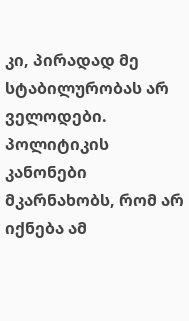კი, პირადად მე სტაბილურობას არ ველოდები. პოლიტიკის კანონები მკარნახობს, რომ არ იქნება ამ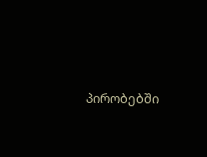პირობებში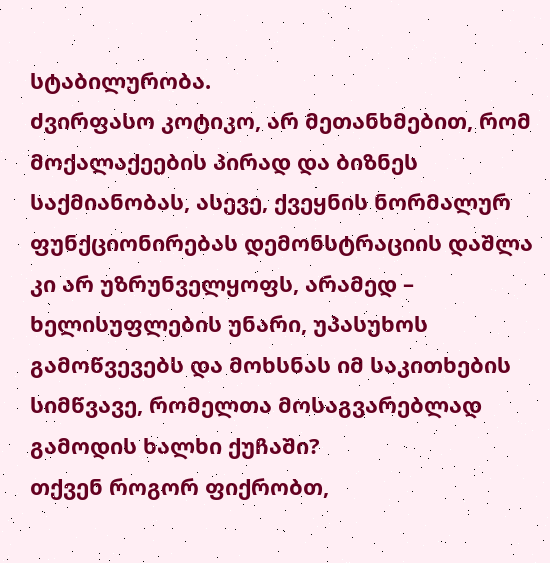სტაბილურობა.
ძვირფასო კოტიკო, არ მეთანხმებით, რომ მოქალაქეების პირად და ბიზნეს საქმიანობას, ასევე, ქვეყნის ნორმალურ ფუნქციონირებას დემონსტრაციის დაშლა კი არ უზრუნველყოფს, არამედ – ხელისუფლების უნარი, უპასუხოს გამოწვევებს და მოხსნას იმ საკითხების სიმწვავე, რომელთა მოსაგვარებლად გამოდის ხალხი ქუჩაში?
თქვენ როგორ ფიქრობთ,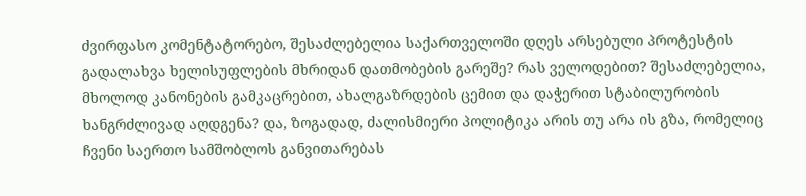ძვირფასო კომენტატორებო, შესაძლებელია საქართველოში დღეს არსებული პროტესტის გადალახვა ხელისუფლების მხრიდან დათმობების გარეშე? რას ველოდებით? შესაძლებელია, მხოლოდ კანონების გამკაცრებით, ახალგაზრდების ცემით და დაჭერით სტაბილურობის ხანგრძლივად აღდგენა? და, ზოგადად, ძალისმიერი პოლიტიკა არის თუ არა ის გზა, რომელიც ჩვენი საერთო სამშობლოს განვითარებას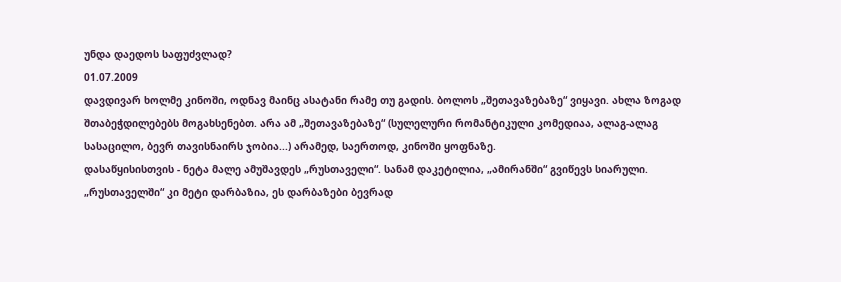უნდა დაედოს საფუძვლად?
01.07.2009
დავდივარ ხოლმე კინოში, ოდნავ მაინც ასატანი რამე თუ გადის. ბოლოს „შეთავაზებაზე“ ვიყავი. ახლა ზოგად შთაბეჭდილებებს მოგახსენებთ. არა ამ „შეთავაზებაზე“ (სულელური რომანტიკული კომედიაა, ალაგ-ალაგ სასაცილო, ბევრ თავისნაირს ჯობია...) არამედ, საერთოდ, კინოში ყოფნაზე.
დასაწყისისთვის - ნეტა მალე ამუშავდეს „რუსთაველი“. სანამ დაკეტილია, „ამირანში“ გვიწევს სიარული. „რუსთაველში“ კი მეტი დარბაზია, ეს დარბაზები ბევრად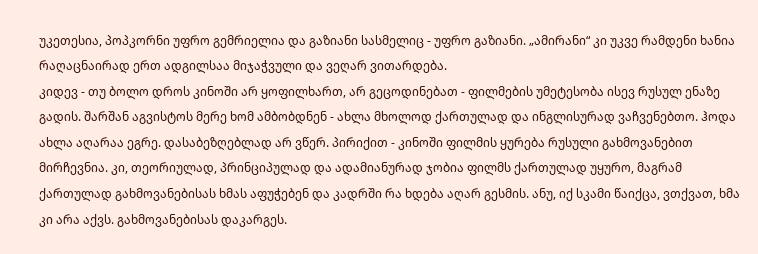უკეთესია, პოპკორნი უფრო გემრიელია და გაზიანი სასმელიც - უფრო გაზიანი. „ამირანი“ კი უკვე რამდენი ხანია რაღაცნაირად ერთ ადგილსაა მიჯაჭვული და ვეღარ ვითარდება.
კიდევ - თუ ბოლო დროს კინოში არ ყოფილხართ, არ გეცოდინებათ - ფილმების უმეტესობა ისევ რუსულ ენაზე გადის. შარშან აგვისტოს მერე ხომ ამბობდნენ - ახლა მხოლოდ ქართულად და ინგლისურად ვაჩვენებთო. ჰოდა ახლა აღარაა ეგრე. დასაბეზღებლად არ ვწერ. პირიქით - კინოში ფილმის ყურება რუსული გახმოვანებით მირჩევნია. კი, თეორიულად, პრინციპულად და ადამიანურად ჯობია ფილმს ქართულად უყურო, მაგრამ ქართულად გახმოვანებისას ხმას აფუჭებენ და კადრში რა ხდება აღარ გესმის. ანუ, იქ სკამი წაიქცა, ვთქვათ, ხმა კი არა აქვს. გახმოვანებისას დაკარგეს.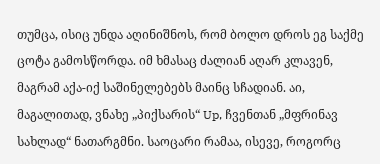თუმცა, ისიც უნდა აღინიშნოს, რომ ბოლო დროს ეგ საქმე ცოტა გამოსწორდა. იმ ხმასაც ძალიან აღარ კლავენ, მაგრამ აქა-იქ საშინელებებს მაინც სჩადიან. აი, მაგალითად, ვნახე „პიქსარის“ Up, ჩვენთან „მფრინავ სახლად“ ნათარგმნი. საოცარი რამაა, ისევე, როგორც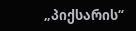„პიქსარის“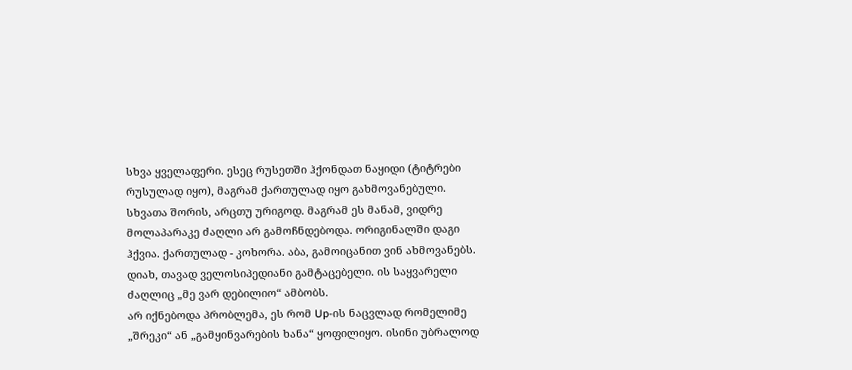სხვა ყველაფერი. ესეც რუსეთში ჰქონდათ ნაყიდი (ტიტრები რუსულად იყო), მაგრამ ქართულად იყო გახმოვანებული. სხვათა შორის, არცთუ ურიგოდ. მაგრამ ეს მანამ, ვიდრე მოლაპარაკე ძაღლი არ გამოჩნდებოდა. ორიგინალში დაგი ჰქვია. ქართულად - კოხორა. აბა, გამოიცანით ვინ ახმოვანებს. დიახ, თავად ველოსიპედიანი გამტაცებელი. ის საყვარელი ძაღლიც „მე ვარ დებილიო“ ამბობს.
არ იქნებოდა პრობლემა, ეს რომ Up-ის ნაცვლად რომელიმე „შრეკი“ ან „გამყინვარების ხანა“ ყოფილიყო. ისინი უბრალოდ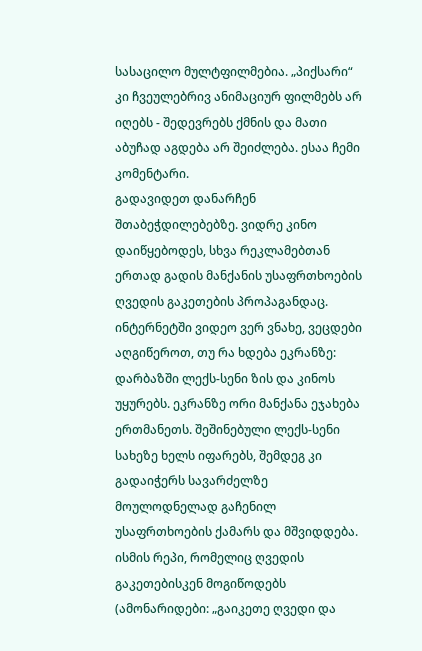სასაცილო მულტფილმებია. „პიქსარი“ კი ჩვეულებრივ ანიმაციურ ფილმებს არ იღებს - შედევრებს ქმნის და მათი აბუჩად აგდება არ შეიძლება. ესაა ჩემი კომენტარი.
გადავიდეთ დანარჩენ შთაბეჭდილებებზე. ვიდრე კინო დაიწყებოდეს, სხვა რეკლამებთან ერთად გადის მანქანის უსაფრთხოების ღვედის გაკეთების პროპაგანდაც. ინტერნეტში ვიდეო ვერ ვნახე, ვეცდები აღგიწეროთ, თუ რა ხდება ეკრანზე:
დარბაზში ლექს-სენი ზის და კინოს უყურებს. ეკრანზე ორი მანქანა ეჯახება ერთმანეთს. შეშინებული ლექს-სენი სახეზე ხელს იფარებს, შემდეგ კი გადაიჭერს სავარძელზე მოულოდნელად გაჩენილ უსაფრთხოების ქამარს და მშვიდდება. ისმის რეპი, რომელიც ღვედის გაკეთებისკენ მოგიწოდებს (ამონარიდები: „გაიკეთე ღვედი და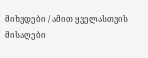მიხვდები / ამით ყველასთვის მისაღები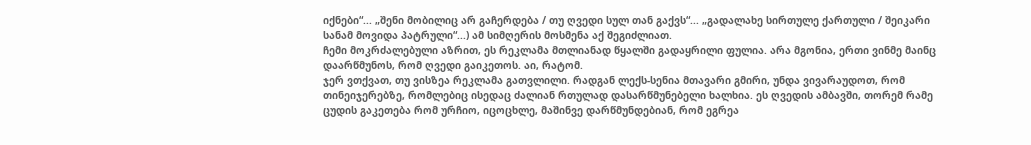იქნები“... „შენი მობილიც არ გაჩერდება / თუ ღვედი სულ თან გაქვს“... „გადალახე სირთულე ქართული / შეიკარი სანამ მოვიდა პატრული“...) ამ სიმღერის მოსმენა აქ შეგიძლიათ.
ჩემი მოკრძალებული აზრით, ეს რეკლამა მთლიანად წყალში გადაყრილი ფულია. არა მგონია, ერთი ვინმე მაინც დაარწმუნოს, რომ ღვედი გაიკეთოს. აი, რატომ.
ჯერ ვთქვათ, თუ ვისზეა რეკლამა გათვლილი. რადგან ლექს-სენია მთავარი გმირი, უნდა ვივარაუდოთ, რომ თინეიჯერებზე, რომლებიც ისედაც ძალიან რთულად დასარწმუნებელი ხალხია. ეს ღვედის ამბავში, თორემ რამე ცუდის გაკეთება რომ ურჩიო, იცოცხლე, მაშინვე დარწმუნდებიან, რომ ეგრეა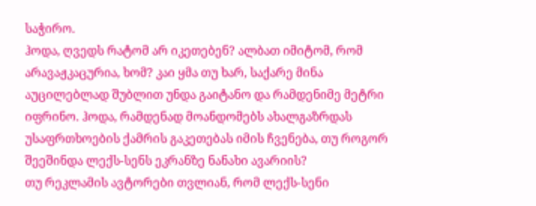საჭირო.
ჰოდა, ღვედს რატომ არ იკეთებენ? ალბათ იმიტომ, რომ არავაჟკაცურია, ხომ? კაი ყმა თუ ხარ, საქარე მინა აუცილებლად შუბლით უნდა გაიტანო და რამდენიმე მეტრი იფრინო. ჰოდა, რამდენად მოანდომებს ახალგაზრდას უსაფრთხოების ქამრის გაკეთებას იმის ჩვენება, თუ როგორ შეეშინდა ლექს-სენს ეკრანზე ნანახი ავარიის?
თუ რეკლამის ავტორები თვლიან, რომ ლექს-სენი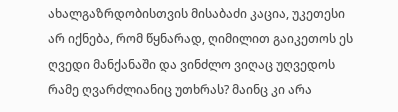ახალგაზრდობისთვის მისაბაძი კაცია, უკეთესი არ იქნება, რომ წყნარად, ღიმილით გაიკეთოს ეს ღვედი მანქანაში და ვინძლო ვიღაც უღვედოს რამე ღვარძლიანიც უთხრას? მაინც კი არა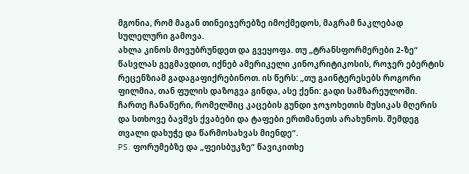მგონია, რომ მაგან თინეიჯერებზე იმოქმედოს, მაგრამ ნაკლებად სულელური გამოვა.
ახლა კინოს მოვუბრუნდეთ და გვეყოფა. თუ „ტრანსფორმერები 2-ზე“ წასვლას გეგმავდით, იქნებ ამერიკელი კინოკრიტიკოსის, როჯერ ებერტის რეცენზიამ გადაგაფიქრებინოთ. ის წერს: „თუ გაინტერესებს როგორი ფილმია, თან ფულის დაზოგვა გინდა, ასე ქენი: გადი სამზარეულოში. ჩართე ჩანაწერი, რომელშიც კაცების გუნდი ჯოჯოხეთის მუსიკას მღერის და სთხოვე ბავშვს ქვაბები და ტაფები ერთმანეთს არახუნოს. შემდეგ თვალი დახუჭე და წარმოსახვას მიენდე“.
PS. ფორუმებზე და „ფეისბუკზე“ წავიკითხე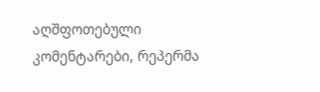აღშფოთებული კომენტარები, რეპერმა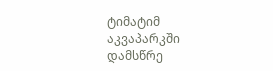ტიმატიმ აკვაპარკში დამსწრე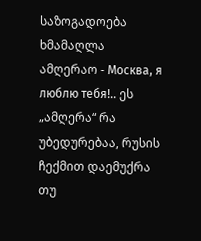საზოგადოება ხმამაღლა ამღერაო - Москва, я люблю тебя!.. ეს „ამღერა“ რა უბედურებაა, რუსის ჩექმით დაემუქრა თუ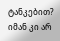ტანკებით? იმან კი არ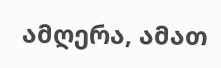ამღერა, ამათ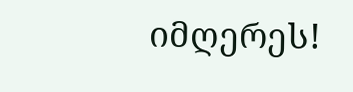იმღერეს!